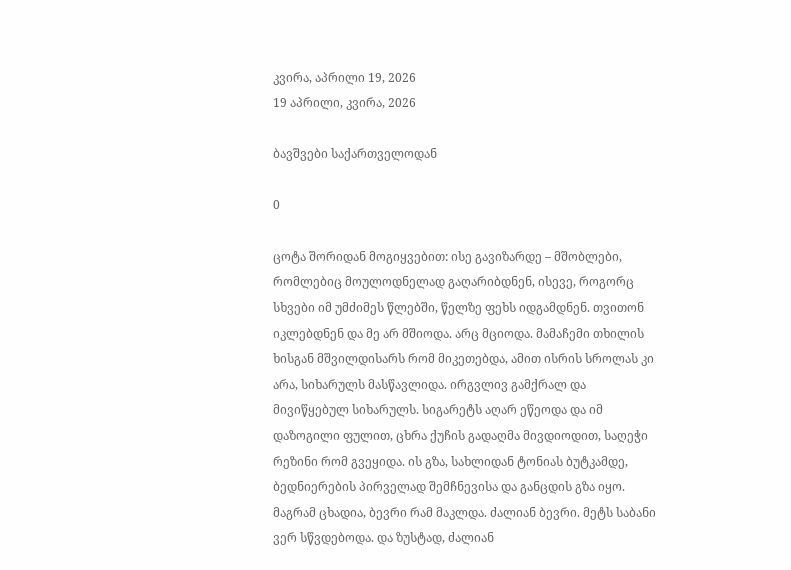კვირა, აპრილი 19, 2026
19 აპრილი, კვირა, 2026

ბავშვები საქართველოდან

0

ცოტა შორიდან მოგიყვებით: ისე გავიზარდე – მშობლები, რომლებიც მოულოდნელად გაღარიბდნენ, ისევე, როგორც სხვები იმ უმძიმეს წლებში, წელზე ფეხს იდგამდნენ. თვითონ იკლებდნენ და მე არ მშიოდა. არც მციოდა. მამაჩემი თხილის ხისგან მშვილდისარს რომ მიკეთებდა, ამით ისრის სროლას კი არა, სიხარულს მასწავლიდა. ირგვლივ გამქრალ და მივიწყებულ სიხარულს. სიგარეტს აღარ ეწეოდა და იმ დაზოგილი ფულით, ცხრა ქუჩის გადაღმა მივდიოდით, საღეჭი რეზინი რომ გვეყიდა. ის გზა, სახლიდან ტონიას ბუტკამდე, ბედნიერების პირველად შემჩნევისა და განცდის გზა იყო. მაგრამ ცხადია, ბევრი რამ მაკლდა. ძალიან ბევრი. მეტს საბანი ვერ სწვდებოდა. და ზუსტად, ძალიან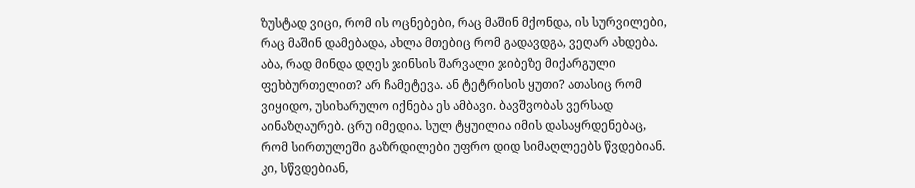ზუსტად ვიცი, რომ ის ოცნებები, რაც მაშინ მქონდა, ის სურვილები, რაც მაშინ დამებადა, ახლა მთებიც რომ გადავდგა, ვეღარ ახდება. აბა, რად მინდა დღეს ჯინსის შარვალი ჯიბეზე მიქარგული ფეხბურთელით? არ ჩამეტევა. ან ტეტრისის ყუთი? ათასიც რომ ვიყიდო, უსიხარულო იქნება ეს ამბავი. ბავშვობას ვერსად აინაზღაურებ. ცრუ იმედია. სულ ტყუილია იმის დასაყრდენებაც, რომ სირთულეში გაზრდილები უფრო დიდ სიმაღლეებს წვდებიან. კი, სწვდებიან,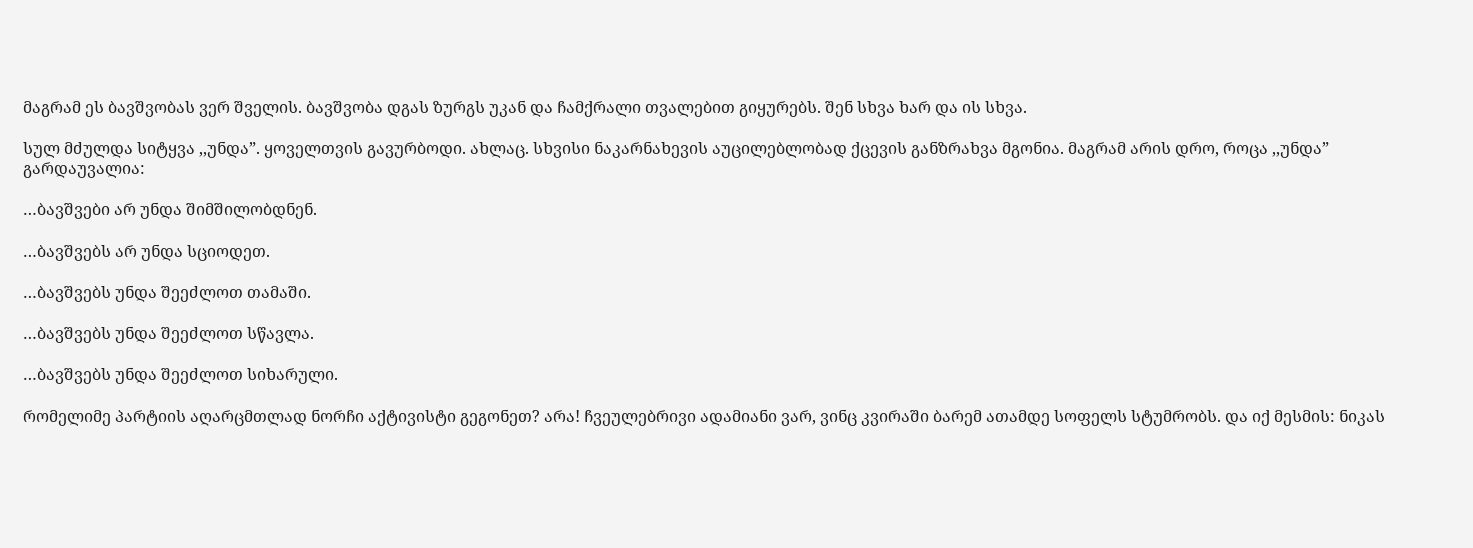მაგრამ ეს ბავშვობას ვერ შველის. ბავშვობა დგას ზურგს უკან და ჩამქრალი თვალებით გიყურებს. შენ სხვა ხარ და ის სხვა.

სულ მძულდა სიტყვა ,,უნდა”. ყოველთვის გავურბოდი. ახლაც. სხვისი ნაკარნახევის აუცილებლობად ქცევის განზრახვა მგონია. მაგრამ არის დრო, როცა ,,უნდა” გარდაუვალია:

…ბავშვები არ უნდა შიმშილობდნენ.

…ბავშვებს არ უნდა სციოდეთ.

…ბავშვებს უნდა შეეძლოთ თამაში.

…ბავშვებს უნდა შეეძლოთ სწავლა.

…ბავშვებს უნდა შეეძლოთ სიხარული.

რომელიმე პარტიის აღარცმთლად ნორჩი აქტივისტი გეგონეთ? არა! ჩვეულებრივი ადამიანი ვარ, ვინც კვირაში ბარემ ათამდე სოფელს სტუმრობს. და იქ მესმის: ნიკას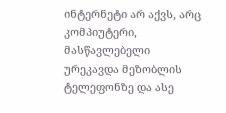ინტერნეტი არ აქვს, არც კომპიუტერი, მასწავლებელი ურეკავდა მეზობლის ტელეფონზე და ასე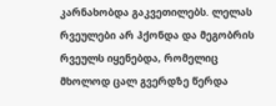კარნახობდა გაკვეთილებს. ლელას რვეულები არ ჰქონდა და მეგობრის რვეულს იყენებდა, რომელიც მხოლოდ ცალ გვერდზე წერდა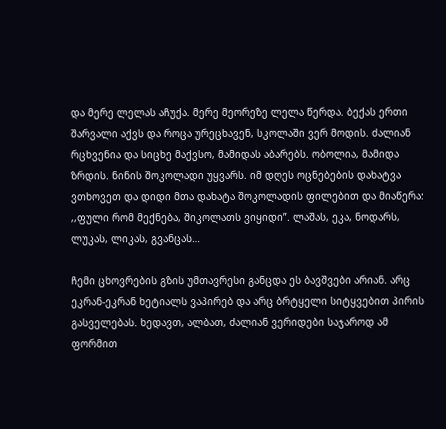და მერე ლელას აჩუქა. მერე მეორეზე ლელა წერდა. ბექას ერთი შარვალი აქვს და როცა ურეცხავენ, სკოლაში ვერ მოდის. ძალიან რცხვენია და სიცხე მაქვსო, მამიდას აბარებს. ობოლია, მამიდა ზრდის. ნინის შოკოლადი უყვარს. იმ დღეს ოცნებების დახატვა ვთხოვეთ და დიდი მთა დახატა შოკოლადის ფილებით და მიაწერა: ,,ფული რომ მექნება, შიკოლათს ვიყიდი”. ლაშას, ეკა, ნოდარს, ლუკას, ლიკას, გვანცას…

ჩემი ცხოვრების გზის უმთავრესი განცდა ეს ბავშვები არიან. არც ეკრან-ეკრან ხეტიალს ვაპირებ და არც ბრტყელი სიტყვებით პირის გასველებას. ხედავთ, ალბათ, ძალიან ვერიდები საჯაროდ ამ ფორმით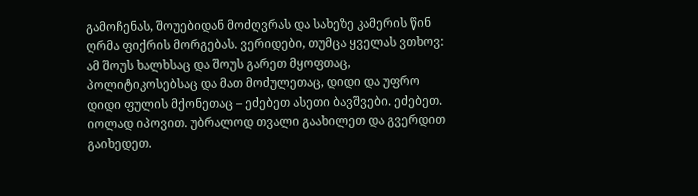გამოჩენას, შოუებიდან მოძღვრას და სახეზე კამერის წინ ღრმა ფიქრის მორგებას. ვერიდები, თუმცა ყველას ვთხოვ: ამ შოუს ხალხსაც და შოუს გარეთ მყოფთაც, პოლიტიკოსებსაც და მათ მოძულეთაც, დიდი და უფრო დიდი ფულის მქონეთაც – ეძებეთ ასეთი ბავშვები. ეძებეთ. იოლად იპოვით. უბრალოდ თვალი გაახილეთ და გვერდით გაიხედეთ.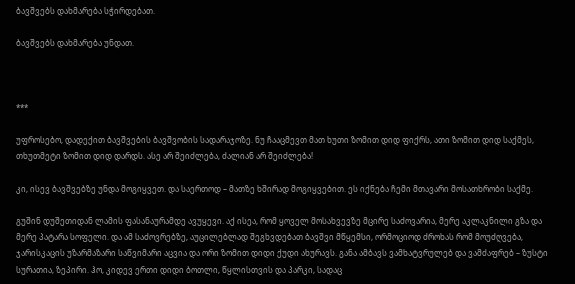ბავშვებს დახმარება სჭირდებათ.

ბავშვებს დახმარება უნდათ.



***

უფროსებო, დადექით ბავშვების ბავშვობის სადარაჯოზე. ნუ ჩააცმევთ მათ ხუთი ზომით დიდ ფიქრს, ათი ზომით დიდ საქმეს, თხუთმეტი ზომით დიდ დარდს. ასე არ შეიძლება, ძალიან არ შეიძლება!

კი, ისევ ბავშვებზე უნდა მოგიყვეთ. და საერთოდ – მათზე ხშირად მოგიყვებით. ეს იქნება ჩემი მთავარი მოსათხრობი საქმე.

გუშინ დუშეთიდან ლამის ფასანაურამდე ავუყევი. აქ ისეა, რომ ყოველ მოსახვევზე მცირე საძოვარია, მერე აკლაკნილი გზა და მერე პატარა სოფელი. და ამ საძოვრებზე, აუცილებლად შეგხვდებათ ბავშვი მწყემსი, ორმოციოდ ძროხას რომ მოუძღვება, ჯარისკაცის უზარმაზარი საწვიმარი აცვია და ორი ზომით დიდი ქუდი ახურავს. განა ამბავს ვამხატვრულებ და ვამძაფრებ – ზუსტი სურათია, ზეპირი. ჰო, კიდევ ერთი დიდი ბოთლი, წყლისთვის და პარკი, სადაც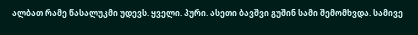ალბათ რამე წასალუკმი უდევს. ყველი. პური. ასეთი ბავშვი გუშინ სამი შემომხვდა. სამივე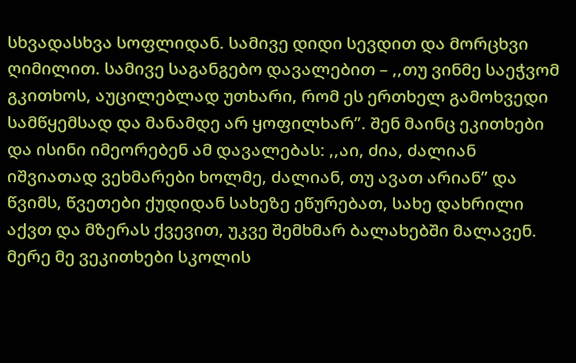სხვადასხვა სოფლიდან. სამივე დიდი სევდით და მორცხვი ღიმილით. სამივე საგანგებო დავალებით – ,,თუ ვინმე საეჭვომ გკითხოს, აუცილებლად უთხარი, რომ ეს ერთხელ გამოხვედი სამწყემსად და მანამდე არ ყოფილხარ”. შენ მაინც ეკითხები და ისინი იმეორებენ ამ დავალებას: ,,აი, ძია, ძალიან იშვიათად ვეხმარები ხოლმე, ძალიან, თუ ავათ არიან” და წვიმს, წვეთები ქუდიდან სახეზე ეწურებათ, სახე დახრილი აქვთ და მზერას ქვევით, უკვე შემხმარ ბალახებში მალავენ. მერე მე ვეკითხები სკოლის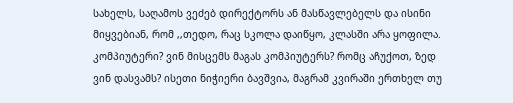სახელს, საღამოს ვეძებ დირექტორს ან მასწავლებელს და ისინი მიყვებიან, რომ ,,თედო, რაც სკოლა დაიწყო, კლასში არა ყოფილა. კომპიუტერი? ვინ მისცემს მაგას კომპიუტერს? რომც აჩუქოთ, ზედ ვინ დასვამს? ისეთი ნიჭიერი ბავშვია, მაგრამ კვირაში ერთხელ თუ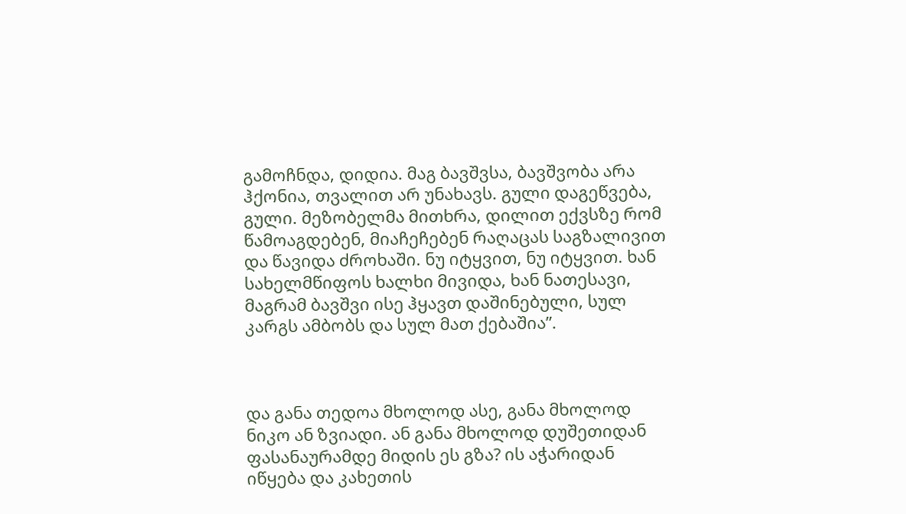გამოჩნდა, დიდია. მაგ ბავშვსა, ბავშვობა არა ჰქონია, თვალით არ უნახავს. გული დაგეწვება, გული. მეზობელმა მითხრა, დილით ექვსზე რომ წამოაგდებენ, მიაჩეჩებენ რაღაცას საგზალივით და წავიდა ძროხაში. ნუ იტყვით, ნუ იტყვით. ხან სახელმწიფოს ხალხი მივიდა, ხან ნათესავი, მაგრამ ბავშვი ისე ჰყავთ დაშინებული, სულ კარგს ამბობს და სულ მათ ქებაშია”.



და განა თედოა მხოლოდ ასე, განა მხოლოდ ნიკო ან ზვიადი. ან განა მხოლოდ დუშეთიდან ფასანაურამდე მიდის ეს გზა? ის აჭარიდან იწყება და კახეთის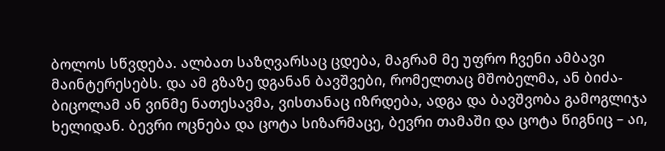ბოლოს სწვდება. ალბათ საზღვარსაც ცდება, მაგრამ მე უფრო ჩვენი ამბავი მაინტერესებს. და ამ გზაზე დგანან ბავშვები, რომელთაც მშობელმა, ან ბიძა-ბიცოლამ ან ვინმე ნათესავმა, ვისთანაც იზრდება, ადგა და ბავშვობა გამოგლიჯა ხელიდან. ბევრი ოცნება და ცოტა სიზარმაცე, ბევრი თამაში და ცოტა წიგნიც – აი,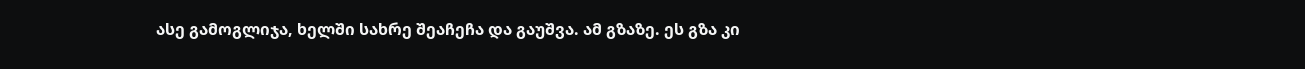ასე გამოგლიჯა, ხელში სახრე შეაჩეჩა და გაუშვა. ამ გზაზე. ეს გზა კი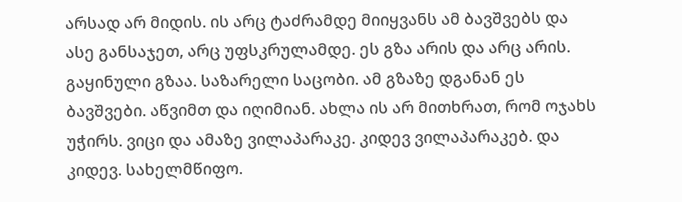არსად არ მიდის. ის არც ტაძრამდე მიიყვანს ამ ბავშვებს და ასე განსაჯეთ, არც უფსკრულამდე. ეს გზა არის და არც არის. გაყინული გზაა. საზარელი საცობი. ამ გზაზე დგანან ეს ბავშვები. აწვიმთ და იღიმიან. ახლა ის არ მითხრათ, რომ ოჯახს უჭირს. ვიცი და ამაზე ვილაპარაკე. კიდევ ვილაპარაკებ. და კიდევ. სახელმწიფო.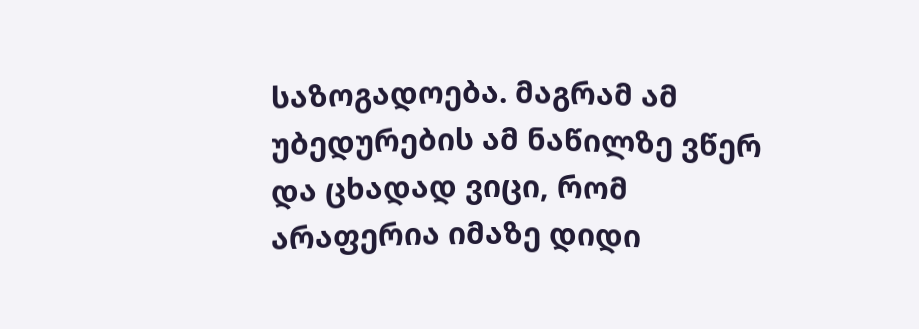საზოგადოება. მაგრამ ამ უბედურების ამ ნაწილზე ვწერ და ცხადად ვიცი, რომ არაფერია იმაზე დიდი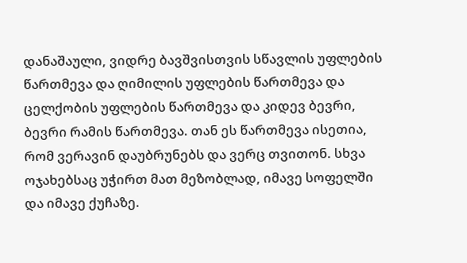დანაშაული, ვიდრე ბავშვისთვის სწავლის უფლების წართმევა და ღიმილის უფლების წართმევა და ცელქობის უფლების წართმევა და კიდევ ბევრი, ბევრი რამის წართმევა. თან ეს წართმევა ისეთია, რომ ვერავინ დაუბრუნებს და ვერც თვითონ. სხვა ოჯახებსაც უჭირთ მათ მეზობლად, იმავე სოფელში და იმავე ქუჩაზე.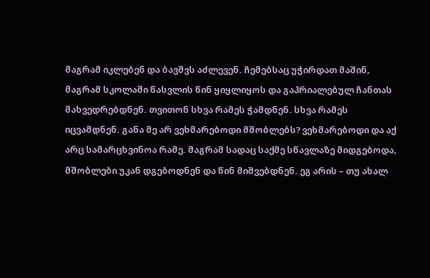მაგრამ იკლებენ და ბავშვს აძლევენ. ჩემებსაც უჭირდათ მაშინ, მაგრამ სკოლაში წასვლის წინ ყიყლიყოს და გაპრიალებულ ჩანთას მახვედრებდნენ. თვითონ სხვა რამეს ჭამდნენ. სხვა რამეს იცვამდნენ. განა მე არ ვეხმარებოდი მშობლებს? ვეხმარებოდი და აქ არც სამარცხვინოა რამე. მაგრამ სადაც საქმე სწავლაზე მიდგებოდა, მშობლები უკან დგებოდნენ და წინ მიშვებდნენ. ეგ არის – თუ ახალ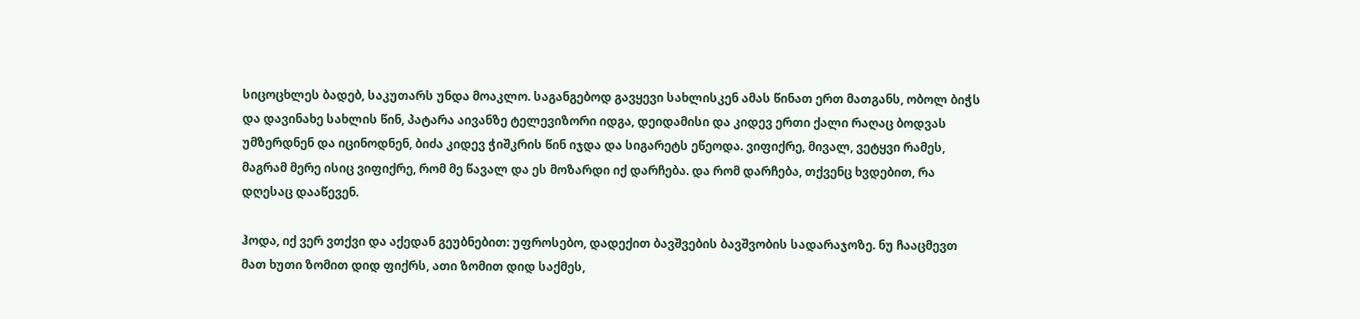სიცოცხლეს ბადებ, საკუთარს უნდა მოაკლო. საგანგებოდ გავყევი სახლისკენ ამას წინათ ერთ მათგანს, ობოლ ბიჭს და დავინახე სახლის წინ, პატარა აივანზე ტელევიზორი იდგა, დეიდამისი და კიდევ ერთი ქალი რაღაც ბოდვას უმზერდნენ და იცინოდნენ, ბიძა კიდევ ჭიშკრის წინ იჯდა და სიგარეტს ეწეოდა. ვიფიქრე, მივალ, ვეტყვი რამეს, მაგრამ მერე ისიც ვიფიქრე, რომ მე წავალ და ეს მოზარდი იქ დარჩება. და რომ დარჩება, თქვენც ხვდებით, რა დღესაც დააწევენ.

ჰოდა, იქ ვერ ვთქვი და აქედან გეუბნებით: უფროსებო, დადექით ბავშვების ბავშვობის სადარაჯოზე. ნუ ჩააცმევთ მათ ხუთი ზომით დიდ ფიქრს, ათი ზომით დიდ საქმეს,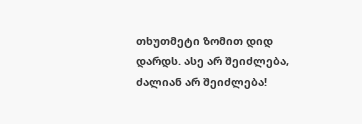თხუთმეტი ზომით დიდ დარდს. ასე არ შეიძლება, ძალიან არ შეიძლება!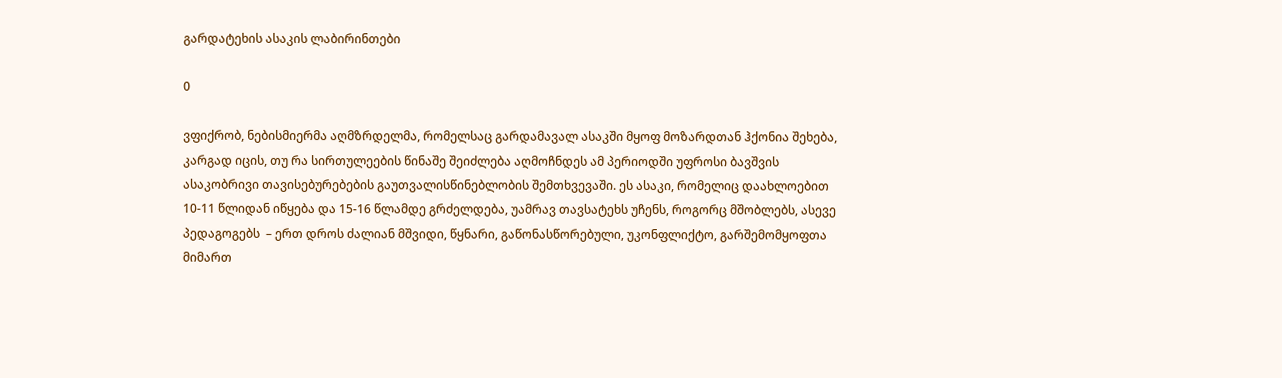გარდატეხის ასაკის ლაბირინთები

0

ვფიქრობ, ნებისმიერმა აღმზრდელმა, რომელსაც გარდამავალ ასაკში მყოფ მოზარდთან ჰქონია შეხება, კარგად იცის, თუ რა სირთულეების წინაშე შეიძლება აღმოჩნდეს ამ პერიოდში უფროსი ბავშვის ასაკობრივი თავისებურებების გაუთვალისწინებლობის შემთხვევაში. ეს ასაკი, რომელიც დაახლოებით 10-11 წლიდან იწყება და 15-16 წლამდე გრძელდება, უამრავ თავსატეხს უჩენს, როგორც მშობლებს, ასევე პედაგოგებს  – ერთ დროს ძალიან მშვიდი, წყნარი, გაწონასწორებული, უკონფლიქტო, გარშემომყოფთა მიმართ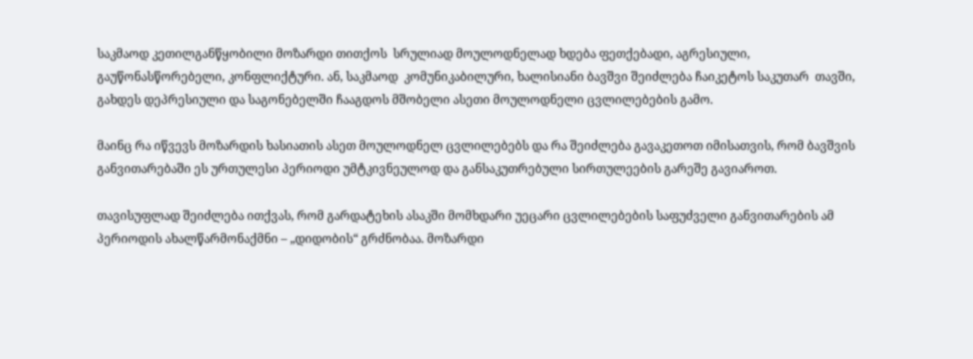საკმაოდ კეთილგანწყობილი მოზარდი თითქოს  სრულიად მოულოდნელად ხდება ფეთქებადი, აგრესიული, გაუწონასწორებელი, კონფლიქტური. ან, საკმაოდ  კომუნიკაბილური, ხალისიანი ბავშვი შეიძლება ჩაიკეტოს საკუთარ  თავში, გახდეს დეპრესიული და საგონებელში ჩააგდოს მშობელი ასეთი მოულოდნელი ცვლილებების გამო.

მაინც რა იწვევს მოზარდის ხასიათის ასეთ მოულოდნელ ცვლილებებს და რა შეიძლება გავაკეთოთ იმისათვის, რომ ბავშვის განვითარებაში ეს ურთულესი პერიოდი უმტკივნეულოდ და განსაკუთრებული სირთულეების გარეშე გავიაროთ.

თავისუფლად შეიძლება ითქვას, რომ გარდატეხის ასაკში მომხდარი უეცარი ცვლილებების საფუძველი განვითარების ამ პერიოდის ახალწარმონაქმნი – „დიდობის“ გრძნობაა. მოზარდი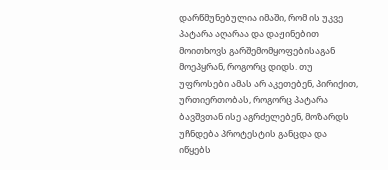დარწმუნებულია იმაში, რომ ის უკვე პატარა აღარაა და დაჟინებით მოითხოვს გარშემომყოფებისაგან მოეპყრან, როგორც დიდს. თუ უფროსები ამას არ აკეთებენ, პირიქით, ურთიერთობას, როგორც პატარა ბავშვთან ისე აგრძელებენ, მოზარდს უჩნდება პროტესტის განცდა და იწყებს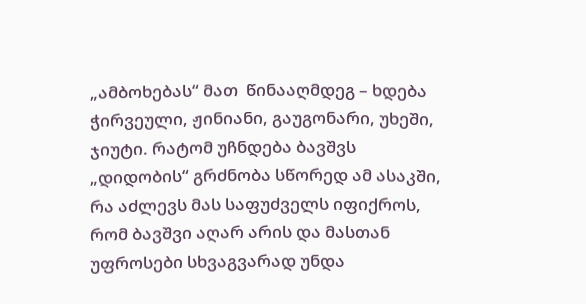„ამბოხებას“ მათ  წინააღმდეგ – ხდება ჭირვეული, ჟინიანი, გაუგონარი, უხეში, ჯიუტი. რატომ უჩნდება ბავშვს „დიდობის“ გრძნობა სწორედ ამ ასაკში, რა აძლევს მას საფუძველს იფიქროს, რომ ბავშვი აღარ არის და მასთან უფროსები სხვაგვარად უნდა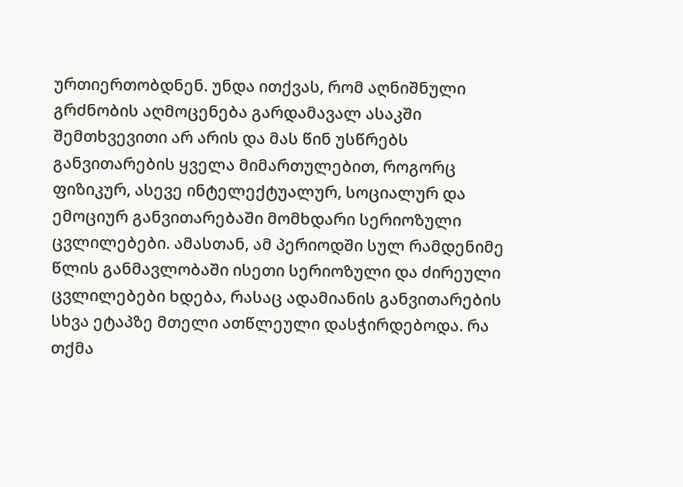ურთიერთობდნენ. უნდა ითქვას, რომ აღნიშნული გრძნობის აღმოცენება გარდამავალ ასაკში შემთხვევითი არ არის და მას წინ უსწრებს განვითარების ყველა მიმართულებით, როგორც ფიზიკურ, ასევე ინტელექტუალურ, სოციალურ და ემოციურ განვითარებაში მომხდარი სერიოზული ცვლილებები. ამასთან, ამ პერიოდში სულ რამდენიმე წლის განმავლობაში ისეთი სერიოზული და ძირეული ცვლილებები ხდება, რასაც ადამიანის განვითარების სხვა ეტაპზე მთელი ათწლეული დასჭირდებოდა. რა თქმა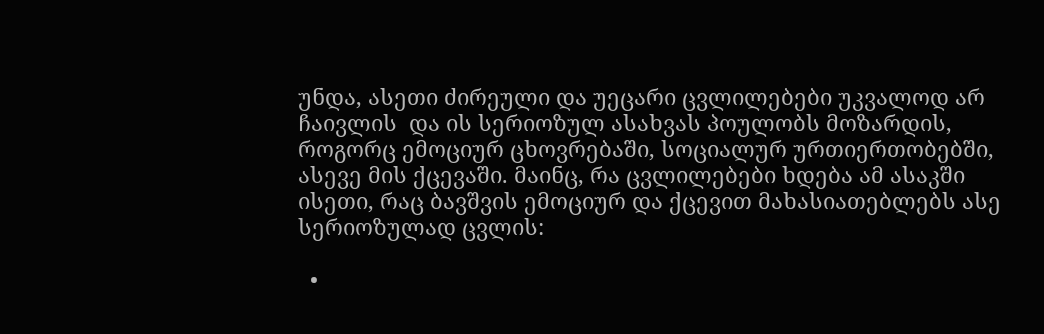უნდა, ასეთი ძირეული და უეცარი ცვლილებები უკვალოდ არ ჩაივლის  და ის სერიოზულ ასახვას პოულობს მოზარდის, როგორც ემოციურ ცხოვრებაში, სოციალურ ურთიერთობებში, ასევე მის ქცევაში. მაინც, რა ცვლილებები ხდება ამ ასაკში ისეთი, რაც ბავშვის ემოციურ და ქცევით მახასიათებლებს ასე სერიოზულად ცვლის:

  •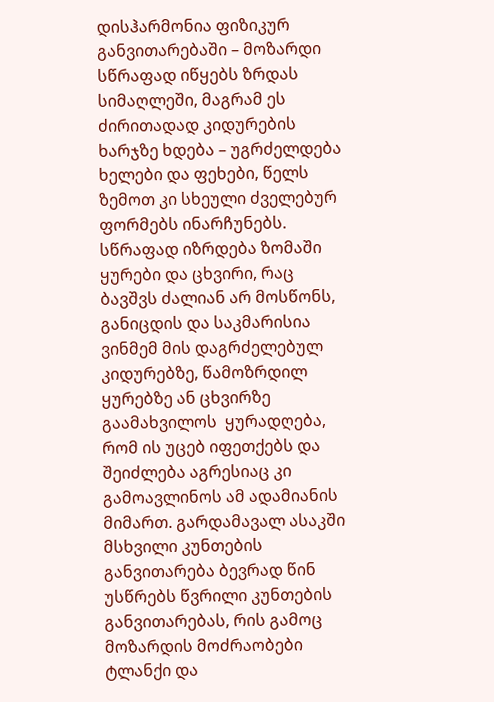დისჰარმონია ფიზიკურ განვითარებაში – მოზარდი სწრაფად იწყებს ზრდას სიმაღლეში, მაგრამ ეს ძირითადად კიდურების ხარჯზე ხდება – უგრძელდება ხელები და ფეხები, წელს ზემოთ კი სხეული ძველებურ ფორმებს ინარჩუნებს. სწრაფად იზრდება ზომაში ყურები და ცხვირი, რაც ბავშვს ძალიან არ მოსწონს, განიცდის და საკმარისია ვინმემ მის დაგრძელებულ კიდურებზე, წამოზრდილ ყურებზე ან ცხვირზე გაამახვილოს  ყურადღება, რომ ის უცებ იფეთქებს და შეიძლება აგრესიაც კი გამოავლინოს ამ ადამიანის მიმართ. გარდამავალ ასაკში მსხვილი კუნთების განვითარება ბევრად წინ უსწრებს წვრილი კუნთების განვითარებას, რის გამოც მოზარდის მოძრაობები ტლანქი და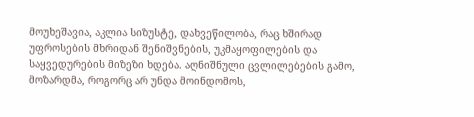მოუხეშავია, აკლია სიზუსტე, დახვეწილობა, რაც ხშირად უფროსების მხრიდან შენიშვნების, უკმაყოფილების და საყვედურების მიზეზი ხდება. აღნიშნული ცვლილებების გამო, მოზარდმა, როგორც არ უნდა მოინდომოს,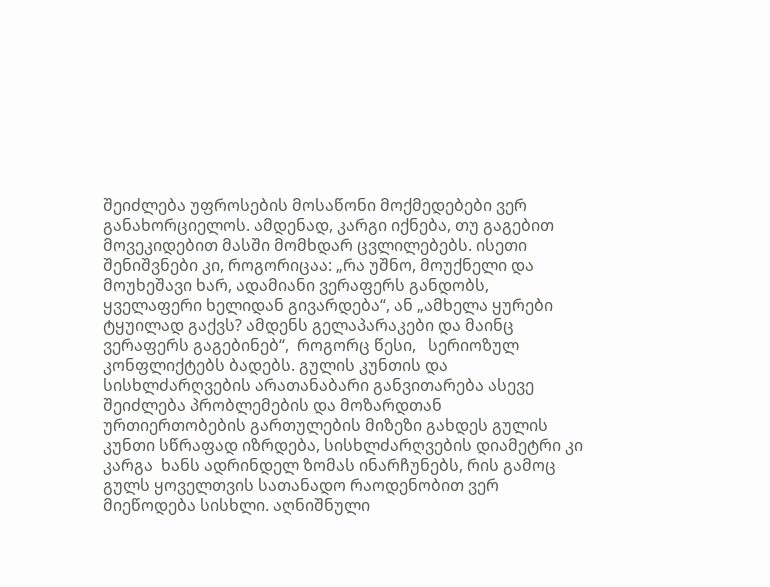შეიძლება უფროსების მოსაწონი მოქმედებები ვერ განახორციელოს. ამდენად, კარგი იქნება, თუ გაგებით მოვეკიდებით მასში მომხდარ ცვლილებებს. ისეთი შენიშვნები კი, როგორიცაა: „რა უშნო, მოუქნელი და მოუხეშავი ხარ, ადამიანი ვერაფერს განდობს, ყველაფერი ხელიდან გივარდება“, ან „ამხელა ყურები ტყუილად გაქვს? ამდენს გელაპარაკები და მაინც ვერაფერს გაგებინებ“,  როგორც წესი,   სერიოზულ კონფლიქტებს ბადებს. გულის კუნთის და სისხლძარღვების არათანაბარი განვითარება ასევე შეიძლება პრობლემების და მოზარდთან ურთიერთობების გართულების მიზეზი გახდეს გულის კუნთი სწრაფად იზრდება, სისხლძარღვების დიამეტრი კი კარგა  ხანს ადრინდელ ზომას ინარჩუნებს, რის გამოც გულს ყოველთვის სათანადო რაოდენობით ვერ მიეწოდება სისხლი. აღნიშნული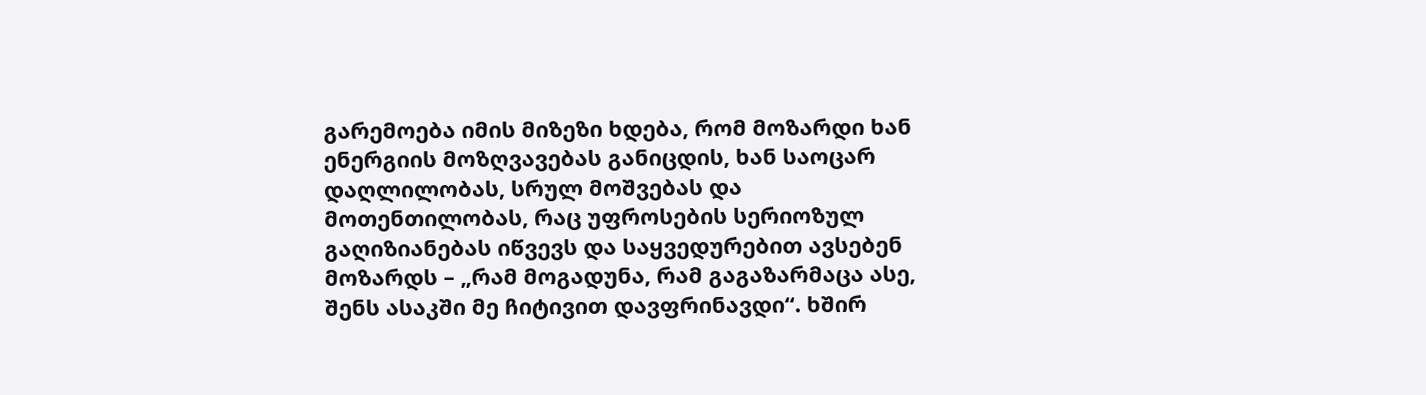გარემოება იმის მიზეზი ხდება, რომ მოზარდი ხან ენერგიის მოზღვავებას განიცდის, ხან საოცარ დაღლილობას, სრულ მოშვებას და მოთენთილობას, რაც უფროსების სერიოზულ გაღიზიანებას იწვევს და საყვედურებით ავსებენ მოზარდს – „რამ მოგადუნა, რამ გაგაზარმაცა ასე, შენს ასაკში მე ჩიტივით დავფრინავდი“. ხშირ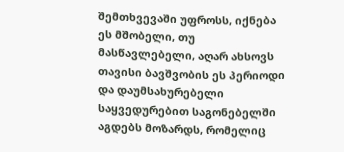შემთხვევაში უფროსს, იქნება ეს მშობელი, თუ მასწავლებელი, აღარ ახსოვს თავისი ბავშვობის ეს პერიოდი და დაუმსახურებელი საყვედურებით საგონებელში აგდებს მოზარდს, რომელიც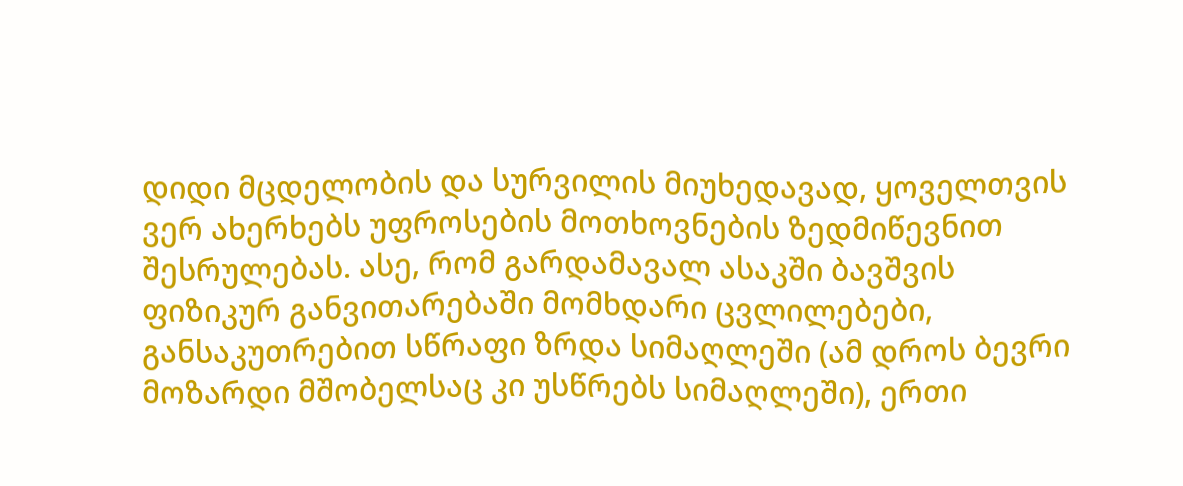დიდი მცდელობის და სურვილის მიუხედავად, ყოველთვის ვერ ახერხებს უფროსების მოთხოვნების ზედმიწევნით შესრულებას. ასე, რომ გარდამავალ ასაკში ბავშვის ფიზიკურ განვითარებაში მომხდარი ცვლილებები, განსაკუთრებით სწრაფი ზრდა სიმაღლეში (ამ დროს ბევრი მოზარდი მშობელსაც კი უსწრებს სიმაღლეში), ერთი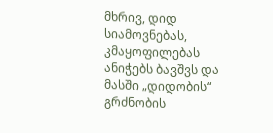მხრივ, დიდ სიამოვნებას, კმაყოფილებას  ანიჭებს ბავშვს და მასში „დიდობის“ გრძნობის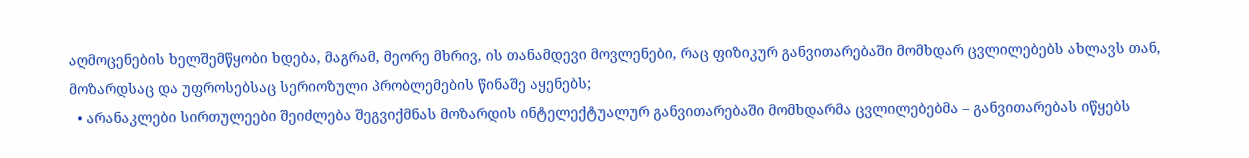აღმოცენების ხელშემწყობი ხდება, მაგრამ, მეორე მხრივ, ის თანამდევი მოვლენები, რაც ფიზიკურ განვითარებაში მომხდარ ცვლილებებს ახლავს თან, მოზარდსაც და უფროსებსაც სერიოზული პრობლემების წინაშე აყენებს;
  • არანაკლები სირთულეები შეიძლება შეგვიქმნას მოზარდის ინტელექტუალურ განვითარებაში მომხდარმა ცვლილებებმა – განვითარებას იწყებს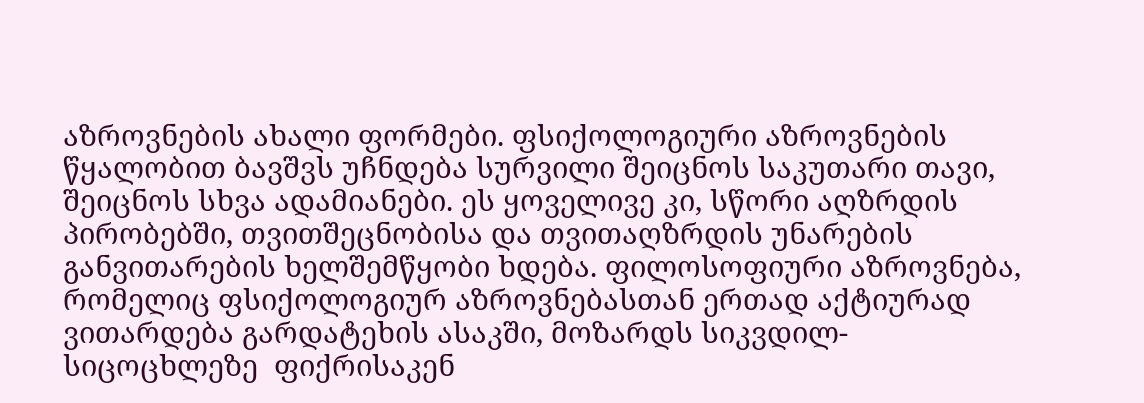აზროვნების ახალი ფორმები. ფსიქოლოგიური აზროვნების წყალობით ბავშვს უჩნდება სურვილი შეიცნოს საკუთარი თავი, შეიცნოს სხვა ადამიანები. ეს ყოველივე კი, სწორი აღზრდის პირობებში, თვითშეცნობისა და თვითაღზრდის უნარების განვითარების ხელშემწყობი ხდება. ფილოსოფიური აზროვნება, რომელიც ფსიქოლოგიურ აზროვნებასთან ერთად აქტიურად ვითარდება გარდატეხის ასაკში, მოზარდს სიკვდილ-სიცოცხლეზე  ფიქრისაკენ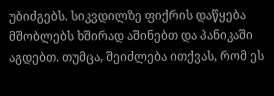უბიძგებს. სიკვდილზე ფიქრის დაწყება მშობლებს ხშირად აშინებთ და პანიკაში აგდებთ. თუმცა, შეიძლება ითქვას, რომ ეს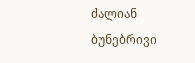ძალიან ბუნებრივი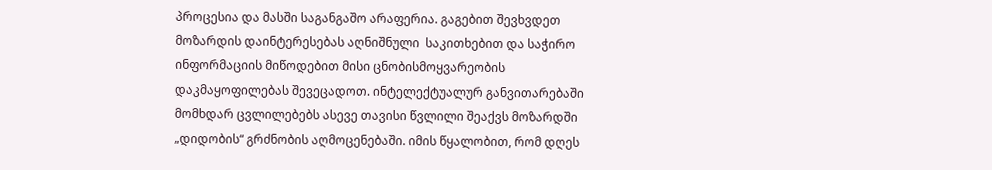პროცესია და მასში საგანგაშო არაფერია. გაგებით შევხვდეთ მოზარდის დაინტერესებას აღნიშნული  საკითხებით და საჭირო ინფორმაციის მიწოდებით მისი ცნობისმოყვარეობის დაკმაყოფილებას შევეცადოთ. ინტელექტუალურ განვითარებაში მომხდარ ცვლილებებს ასევე თავისი წვლილი შეაქვს მოზარდში „დიდობის“ გრძნობის აღმოცენებაში. იმის წყალობით, რომ დღეს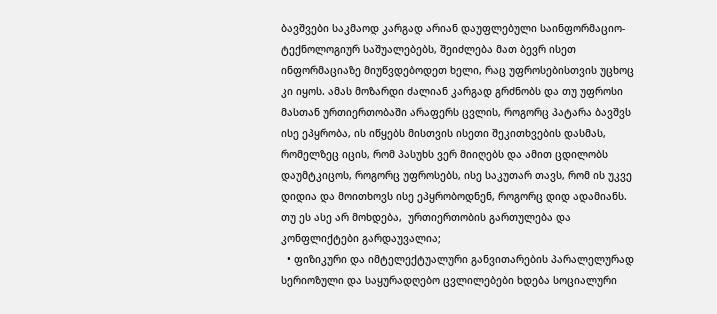ბავშვები საკმაოდ კარგად არიან დაუფლებული საინფორმაციო-ტექნოლოგიურ საშუალებებს, შეიძლება მათ ბევრ ისეთ ინფორმაციაზე მიუწვდებოდეთ ხელი, რაც უფროსებისთვის უცხოც კი იყოს. ამას მოზარდი ძალიან კარგად გრძნობს და თუ უფროსი მასთან ურთიერთობაში არაფერს ცვლის, როგორც პატარა ბავშვს ისე ეპყრობა, ის იწყებს მისთვის ისეთი შეკითხვების დასმას, რომელზეც იცის, რომ პასუხს ვერ მიიღებს და ამით ცდილობს დაუმტკიცოს, როგორც უფროსებს, ისე საკუთარ თავს, რომ ის უკვე დიდია და მოითხოვს ისე ეპყრობოდნენ, როგორც დიდ ადამიანს. თუ ეს ასე არ მოხდება,  ურთიერთობის გართულება და კონფლიქტები გარდაუვალია;
  • ფიზიკური და იმტელექტუალური განვითარების პარალელურად სერიოზული და საყურადღებო ცვლილებები ხდება სოციალური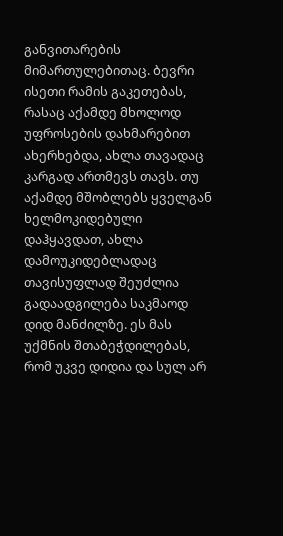განვითარების მიმართულებითაც. ბევრი ისეთი რამის გაკეთებას, რასაც აქამდე მხოლოდ უფროსების დახმარებით ახერხებდა, ახლა თავადაც კარგად ართმევს თავს. თუ აქამდე მშობლებს ყველგან ხელმოკიდებული დაჰყავდათ, ახლა დამოუკიდებლადაც თავისუფლად შეუძლია გადაადგილება საკმაოდ დიდ მანძილზე. ეს მას უქმნის შთაბეჭდილებას, რომ უკვე დიდია და სულ არ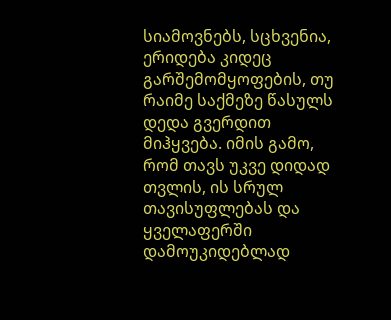სიამოვნებს, სცხვენია, ერიდება კიდეც გარშემომყოფების, თუ რაიმე საქმეზე წასულს დედა გვერდით მიჰყვება. იმის გამო, რომ თავს უკვე დიდად თვლის, ის სრულ თავისუფლებას და ყველაფერში დამოუკიდებლად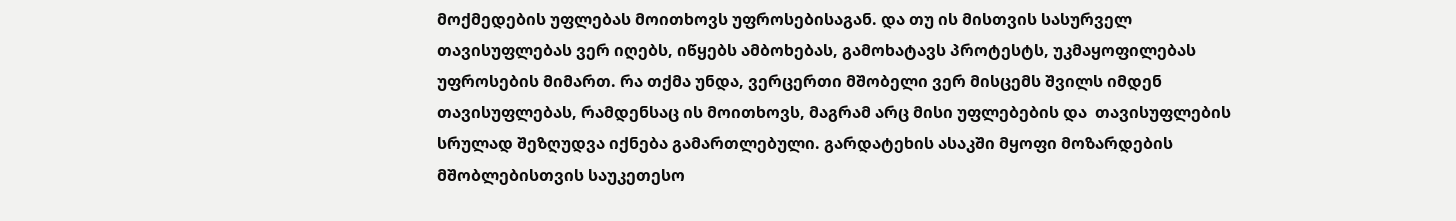მოქმედების უფლებას მოითხოვს უფროსებისაგან. და თუ ის მისთვის სასურველ თავისუფლებას ვერ იღებს, იწყებს ამბოხებას, გამოხატავს პროტესტს, უკმაყოფილებას უფროსების მიმართ. რა თქმა უნდა, ვერცერთი მშობელი ვერ მისცემს შვილს იმდენ თავისუფლებას, რამდენსაც ის მოითხოვს, მაგრამ არც მისი უფლებების და  თავისუფლების სრულად შეზღუდვა იქნება გამართლებული. გარდატეხის ასაკში მყოფი მოზარდების მშობლებისთვის საუკეთესო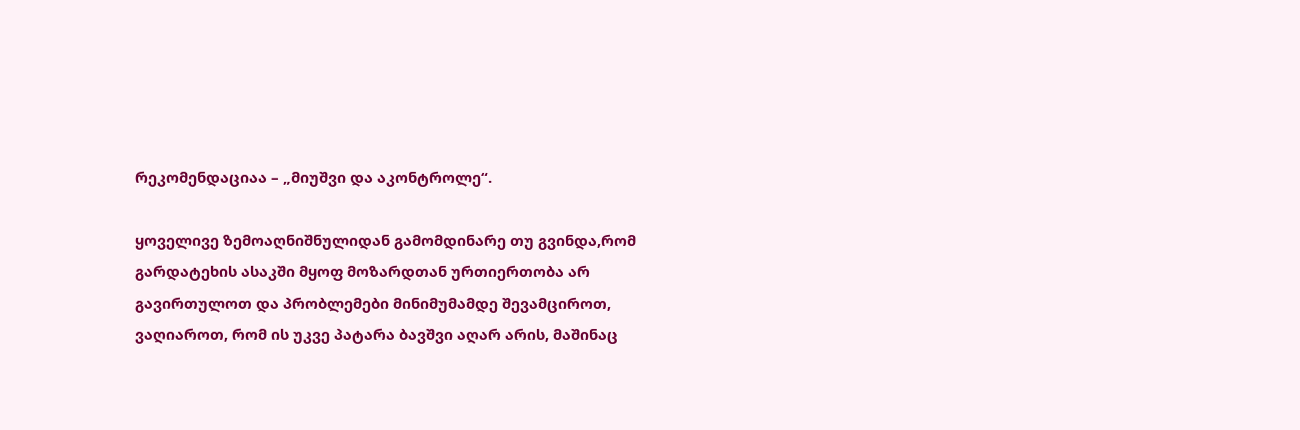რეკომენდაციაა – „მიუშვი და აკონტროლე“.

ყოველივე ზემოაღნიშნულიდან გამომდინარე თუ გვინდა,რომ გარდატეხის ასაკში მყოფ მოზარდთან ურთიერთობა არ გავირთულოთ და პრობლემები მინიმუმამდე შევამციროთ, ვაღიაროთ, რომ ის უკვე პატარა ბავშვი აღარ არის, მაშინაც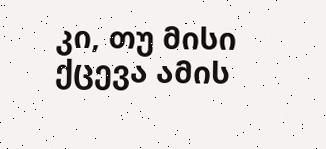კი, თუ მისი ქცევა ამის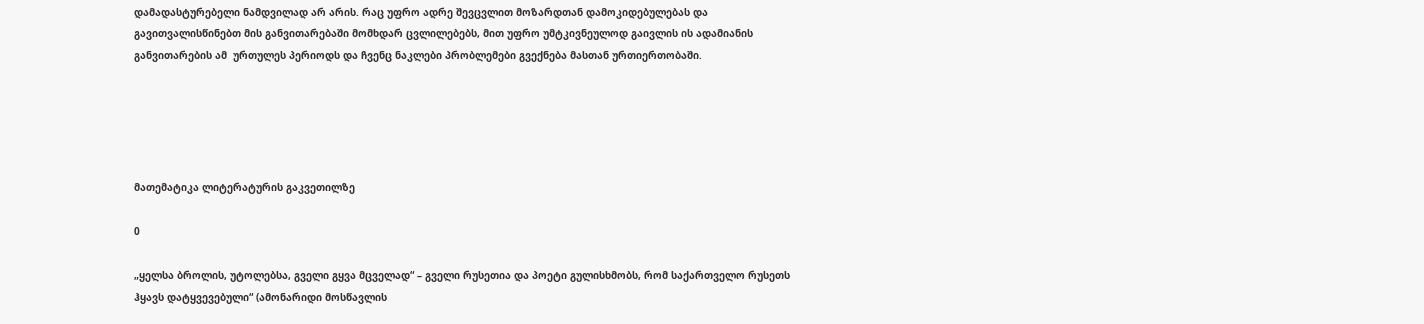დამადასტურებელი ნამდვილად არ არის. რაც უფრო ადრე შევცვლით მოზარდთან დამოკიდებულებას და გავითვალისწინებთ მის განვითარებაში მომხდარ ცვლილებებს, მით უფრო უმტკივნეულოდ გაივლის ის ადამიანის განვითარების ამ  ურთულეს პერიოდს და ჩვენც ნაკლები პრობლემები გვექნება მასთან ურთიერთობაში.





მათემატიკა ლიტერატურის გაკვეთილზე

0

„ყელსა ბროლის, უტოლებსა, გველი გყვა მცველად“ – გველი რუსეთია და პოეტი გულისხმობს, რომ საქართველო რუსეთს ჰყავს დატყვევებული“ (ამონარიდი მოსწავლის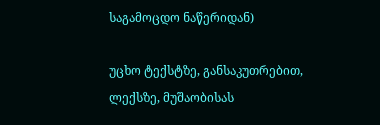საგამოცდო ნაწერიდან)

უცხო ტექსტზე, განსაკუთრებით, ლექსზე, მუშაობისას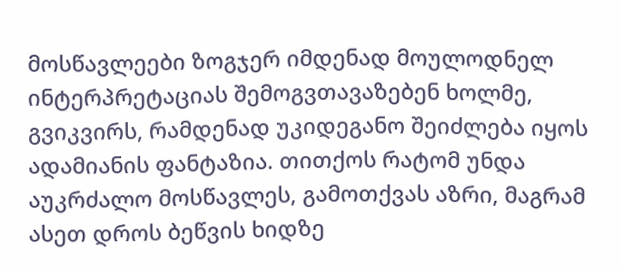მოსწავლეები ზოგჯერ იმდენად მოულოდნელ ინტერპრეტაციას შემოგვთავაზებენ ხოლმე, გვიკვირს, რამდენად უკიდეგანო შეიძლება იყოს ადამიანის ფანტაზია. თითქოს რატომ უნდა აუკრძალო მოსწავლეს, გამოთქვას აზრი, მაგრამ ასეთ დროს ბეწვის ხიდზე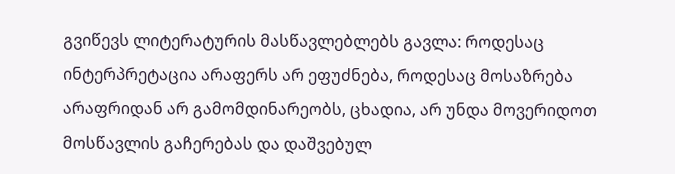გვიწევს ლიტერატურის მასწავლებლებს გავლა: როდესაც ინტერპრეტაცია არაფერს არ ეფუძნება, როდესაც მოსაზრება არაფრიდან არ გამომდინარეობს, ცხადია, არ უნდა მოვერიდოთ მოსწავლის გაჩერებას და დაშვებულ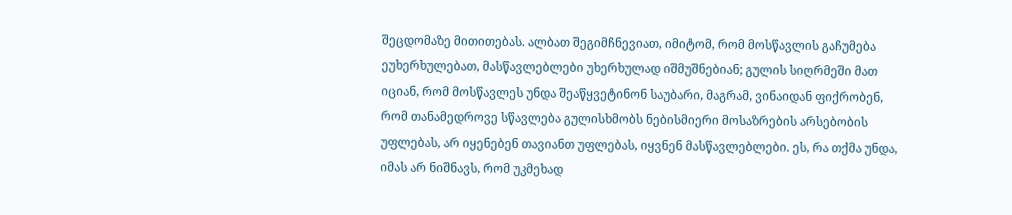შეცდომაზე მითითებას. ალბათ შეგიმჩნევიათ, იმიტომ, რომ მოსწავლის გაჩუმება ეუხერხულებათ, მასწავლებლები უხერხულად იშმუშნებიან; გულის სიღრმეში მათ იციან, რომ მოსწავლეს უნდა შეაწყვეტინონ საუბარი, მაგრამ, ვინაიდან ფიქრობენ, რომ თანამედროვე სწავლება გულისხმობს ნებისმიერი მოსაზრების არსებობის უფლებას, არ იყენებენ თავიანთ უფლებას, იყვნენ მასწავლებლები. ეს, რა თქმა უნდა, იმას არ ნიშნავს, რომ უკმეხად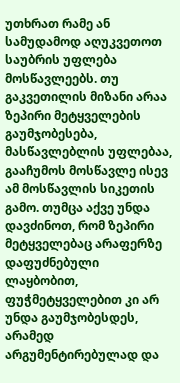უთხრათ რამე ან სამუდამოდ აღუკვეთოთ საუბრის უფლება მოსწავლეებს. თუ გაკვეთილის მიზანი არაა ზეპირი მეტყველების გაუმჯობესება, მასწავლებლის უფლებაა, გააჩუმოს მოსწავლე ისევ ამ მოსწავლის სიკეთის გამო. თუმცა აქვე უნდა დავძინოთ, რომ ზეპირი მეტყველებაც არაფერზე დაფუძნებული ლაყბობით, ფუჭმეტყველებით კი არ უნდა გაუმჯობესდეს, არამედ არგუმენტირებულად და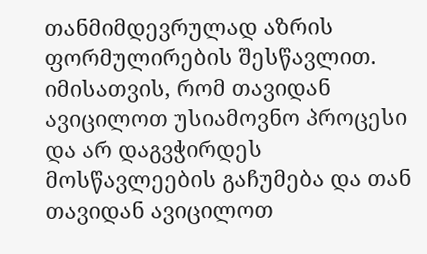თანმიმდევრულად აზრის ფორმულირების შესწავლით. იმისათვის, რომ თავიდან ავიცილოთ უსიამოვნო პროცესი და არ დაგვჭირდეს მოსწავლეების გაჩუმება და თან თავიდან ავიცილოთ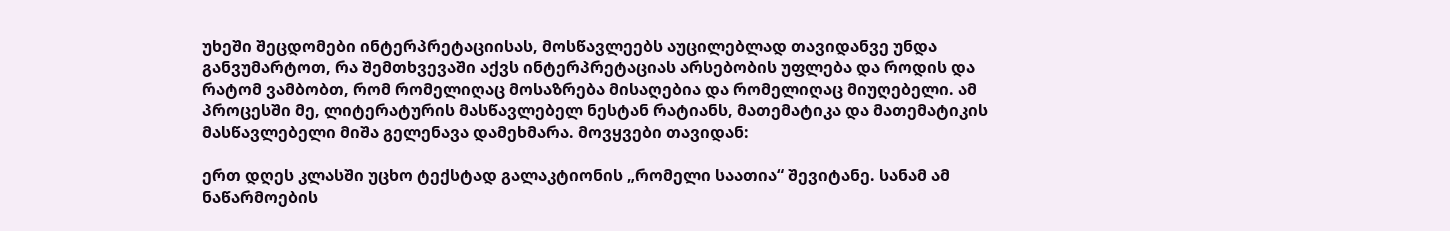უხეში შეცდომები ინტერპრეტაციისას, მოსწავლეებს აუცილებლად თავიდანვე უნდა განვუმარტოთ, რა შემთხვევაში აქვს ინტერპრეტაციას არსებობის უფლება და როდის და რატომ ვამბობთ, რომ რომელიღაც მოსაზრება მისაღებია და რომელიღაც მიუღებელი. ამ პროცესში მე, ლიტერატურის მასწავლებელ ნესტან რატიანს, მათემატიკა და მათემატიკის მასწავლებელი მიშა გელენავა დამეხმარა. მოვყვები თავიდან:

ერთ დღეს კლასში უცხო ტექსტად გალაკტიონის „რომელი საათია“ შევიტანე. სანამ ამ ნაწარმოების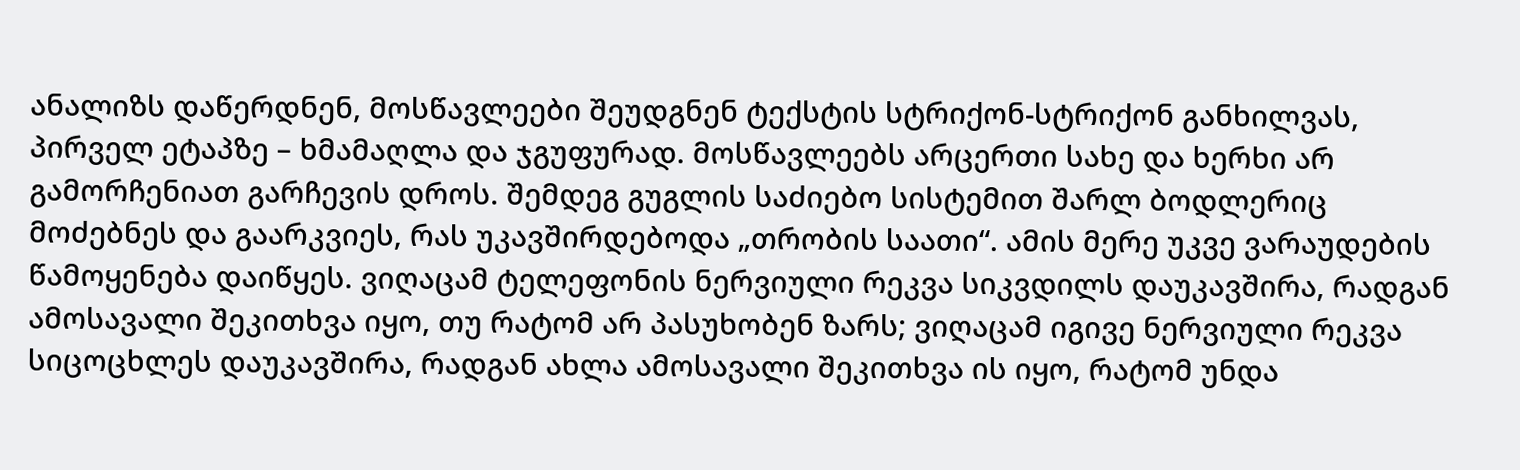ანალიზს დაწერდნენ, მოსწავლეები შეუდგნენ ტექსტის სტრიქონ-სტრიქონ განხილვას, პირველ ეტაპზე – ხმამაღლა და ჯგუფურად. მოსწავლეებს არცერთი სახე და ხერხი არ გამორჩენიათ გარჩევის დროს. შემდეგ გუგლის საძიებო სისტემით შარლ ბოდლერიც მოძებნეს და გაარკვიეს, რას უკავშირდებოდა „თრობის საათი“. ამის მერე უკვე ვარაუდების წამოყენება დაიწყეს. ვიღაცამ ტელეფონის ნერვიული რეკვა სიკვდილს დაუკავშირა, რადგან ამოსავალი შეკითხვა იყო, თუ რატომ არ პასუხობენ ზარს; ვიღაცამ იგივე ნერვიული რეკვა სიცოცხლეს დაუკავშირა, რადგან ახლა ამოსავალი შეკითხვა ის იყო, რატომ უნდა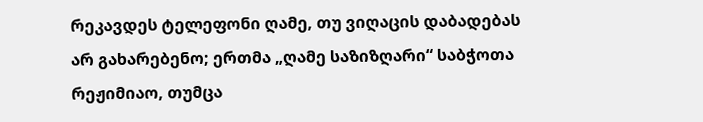რეკავდეს ტელეფონი ღამე, თუ ვიღაცის დაბადებას არ გახარებენო; ერთმა „ღამე საზიზღარი“ საბჭოთა რეჟიმიაო, თუმცა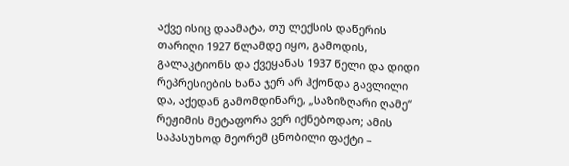აქვე ისიც დაამატა, თუ ლექსის დაწერის თარიღი 1927 წლამდე იყო, გამოდის, გალაკტიონს და ქვეყანას 1937 წელი და დიდი რეპრესიების ხანა ჯერ არ ჰქონდა გავლილი და, აქედან გამომდინარე, „საზიზღარი ღამე“ რეჟიმის მეტაფორა ვერ იქნებოდაო; ამის საპასუხოდ მეორემ ცნობილი ფაქტი –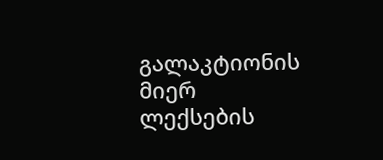გალაკტიონის მიერ ლექსების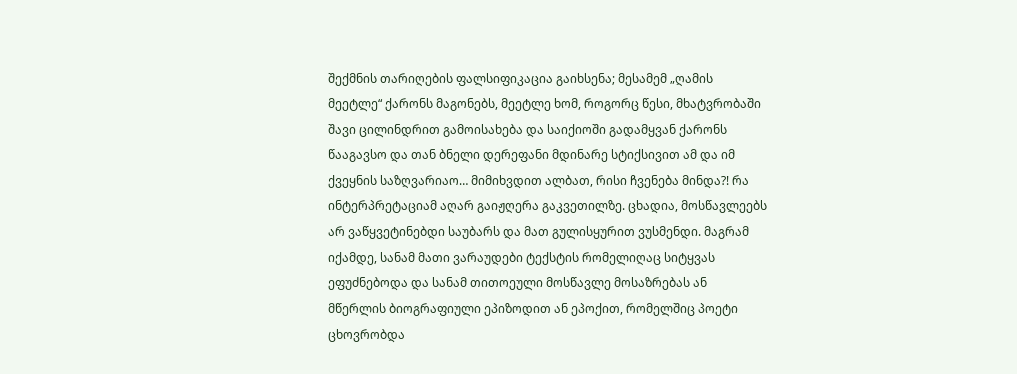შექმნის თარიღების ფალსიფიკაცია გაიხსენა; მესამემ „ღამის მეეტლე“ ქარონს მაგონებს, მეეტლე ხომ, როგორც წესი, მხატვრობაში შავი ცილინდრით გამოისახება და საიქიოში გადამყვან ქარონს წააგავსო და თან ბნელი დერეფანი მდინარე სტიქსივით ამ და იმ ქვეყნის საზღვარიაო… მიმიხვდით ალბათ, რისი ჩვენება მინდა?! რა ინტერპრეტაციამ აღარ გაიჟღერა გაკვეთილზე. ცხადია, მოსწავლეებს არ ვაწყვეტინებდი საუბარს და მათ გულისყურით ვუსმენდი. მაგრამ იქამდე, სანამ მათი ვარაუდები ტექსტის რომელიღაც სიტყვას ეფუძნებოდა და სანამ თითოეული მოსწავლე მოსაზრებას ან მწერლის ბიოგრაფიული ეპიზოდით ან ეპოქით, რომელშიც პოეტი ცხოვრობდა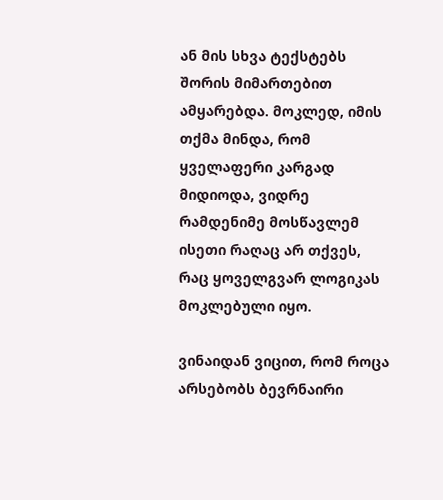ან მის სხვა ტექსტებს შორის მიმართებით ამყარებდა. მოკლედ, იმის თქმა მინდა, რომ ყველაფერი კარგად მიდიოდა, ვიდრე რამდენიმე მოსწავლემ ისეთი რაღაც არ თქვეს, რაც ყოველგვარ ლოგიკას მოკლებული იყო.

ვინაიდან ვიცით, რომ როცა არსებობს ბევრნაირი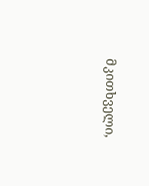მკითხველი,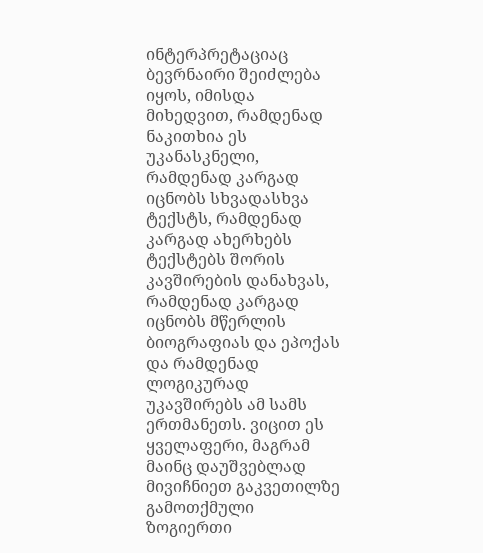ინტერპრეტაციაც ბევრნაირი შეიძლება იყოს, იმისდა მიხედვით, რამდენად ნაკითხია ეს უკანასკნელი, რამდენად კარგად იცნობს სხვადასხვა ტექსტს, რამდენად კარგად ახერხებს ტექსტებს შორის კავშირების დანახვას, რამდენად კარგად იცნობს მწერლის ბიოგრაფიას და ეპოქას და რამდენად ლოგიკურად უკავშირებს ამ სამს ერთმანეთს. ვიცით ეს ყველაფერი, მაგრამ მაინც დაუშვებლად მივიჩნიეთ გაკვეთილზე გამოთქმული ზოგიერთი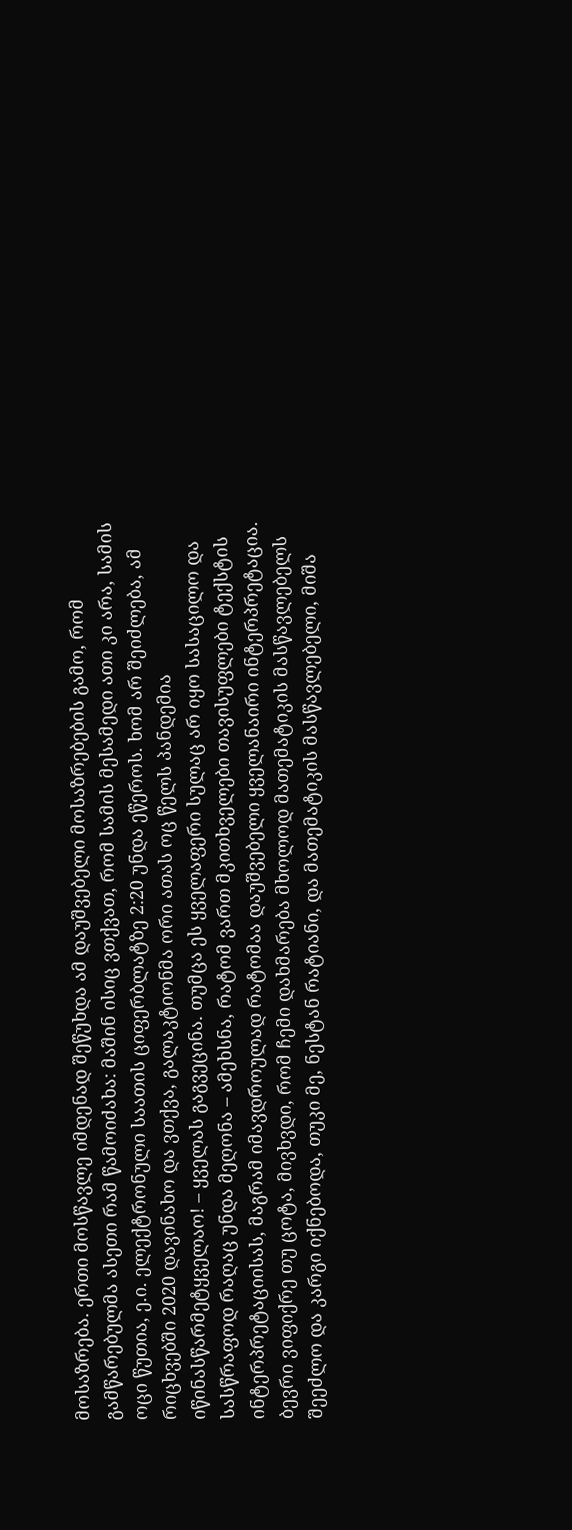მოსაზრება. ერთი მოსწავლე იმდენად შეწუხდა ამ დაუშვებელი მოსაზრებების გამო, რომ გამწარებულმა ასეთი რამ წამოიძახა: მაშინ ისიც ვთქვათ, რომ სამის მესამედი ათი კი არა, სამის ოცი წუთია, ე.ი. ელექტრონული საათის ციფერბლატზე 2:20 უნდა ეწეროს. ხომ არ შეიძლება, ამ რიცხვებში 2020 დავინახო და ვთქვა, გალაკტიონმა ორი ათას ოც წელს პანდემია იწინასწარმეტყველაო! – ყველას გაგვეცინა. თუმცა ეს ყველაფერი სულაც არ იყო სასაცილო და სასწრაფოდ რაღაც უნდა მეღონა – ამეხსნა, რატომ ვართ მკითხველები თავისუფლები ტექსტის ინტერპრეტაციისას, მაგრამ იმავდროულად რატომაა დაუშვებელი ყველანაირი ინტერპრეტაცია. ბევრი ვიფიქრე თუ ცოტა, მივხვდი, რომ ჩემი დახმარება მხოლოდ მათემატიკის მასწავლებელს შეეძლო და კარგი იქნებოდა, თუკი მე, ნესტან რატიანი, და მათემატიკის მასწავლებელი, მიშა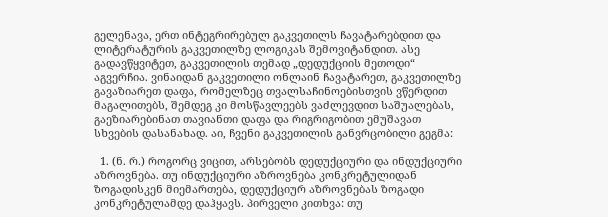გელენავა, ერთ ინტეგრირებულ გაკვეთილს ჩავატარებდით და ლიტერატურის გაკვეთილზე ლოგიკას შემოვიტანდით. ასე გადავწყვიტეთ, გაკვეთილის თემად „დედუქციის მეთოდი“ აგვერჩია. ვინაიდან გაკვეთილი ონლაინ ჩავატარეთ, გაკვეთილზე გავაზიარეთ დაფა, რომელზეც თვალსაჩინოებისთვის ვწერდით მაგალითებს, შემდეგ კი მოსწავლეებს ვაძლევდით საშუალებას, გაეზიარებინათ თავიანთი დაფა და რიგრიგობით ემუშავათ სხვების დასანახად. აი, ჩვენი გაკვეთილის განვრცობილი გეგმა:

  1. (ნ. რ.) როგორც ვიცით, არსებობს დედუქციური და ინდუქციური აზროვნება. თუ ინდუქციური აზროვნება კონკრეტულიდან ზოგადისკენ მიემართება, დედუქციურ აზროვნებას ზოგადი კონკრეტულამდე დაჰყავს. პირველი კითხვა: თუ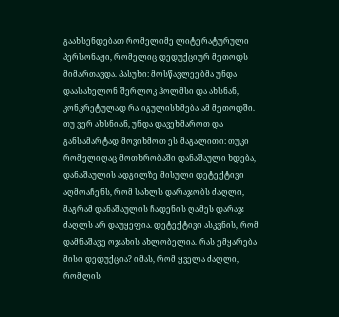გაახსენდებათ რომელიმე ლიტერატურული პერსონაჟი, რომელიც დედუქციურ მეთოდს მიმართავდა. პასუხი: მოსწავლეებმა უნდა დაასახელონ შერლოკ ჰოლმსი და ახსნან, კონკრეტულად რა იგულისხმება ამ მეთოდში. თუ ვერ ახსნიან, უნდა დავეხმაროთ და განსამარტად მოვიხმოთ ეს მაგალითი: თუკი რომელიღაც მოთხრობაში დანაშაული ხდება, დანაშაულის ადგილზე მისული დეტექტივი აღმოაჩენს, რომ სახლს დარაჯობს ძაღლი, მაგრამ დანაშაულის ჩადენის ღამეს დარაჯ ძაღლს არ დაუყეფია. დეტექტივი ასკვნის, რომ დამნაშავე ოჯახის ახლობელია. რას ემყარება მისი დედუქცია? იმას, რომ ყველა ძაღლი, რომლის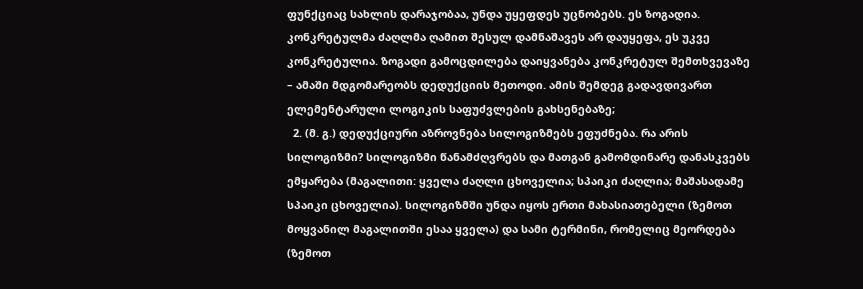ფუნქციაც სახლის დარაჯობაა, უნდა უყეფდეს უცნობებს. ეს ზოგადია. კონკრეტულმა ძაღლმა ღამით შესულ დამნაშავეს არ დაუყეფა, ეს უკვე კონკრეტულია. ზოგადი გამოცდილება დაიყვანება კონკრეტულ შემთხვევაზე – ამაში მდგომარეობს დედუქციის მეთოდი. ამის შემდეგ გადავდივართ ელემენტარული ლოგიკის საფუძვლების გახსენებაზე;
  2. (მ. გ.) დედუქციური აზროვნება სილოგიზმებს ეფუძნება. რა არის სილოგიზმი? სილოგიზმი წანამძღვრებს და მათგან გამომდინარე დანასკვებს ემყარება (მაგალითი: ყველა ძაღლი ცხოველია; სპაიკი ძაღლია; მაშასადამე სპაიკი ცხოველია). სილოგიზმში უნდა იყოს ერთი მახასიათებელი (ზემოთ მოყვანილ მაგალითში ესაა ყველა) და სამი ტერმინი, რომელიც მეორდება (ზემოთ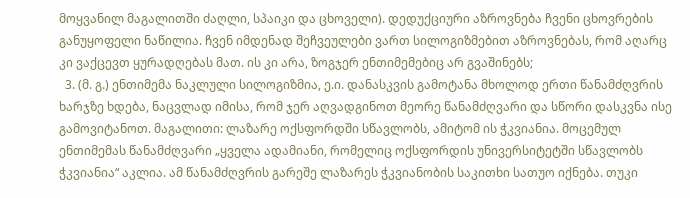მოყვანილ მაგალითში ძაღლი, სპაიკი და ცხოველი). დედუქციური აზროვნება ჩვენი ცხოვრების განუყოფელი ნაწილია. ჩვენ იმდენად შეჩვეულები ვართ სილოგიზმებით აზროვნებას, რომ აღარც კი ვაქცევთ ყურადღებას მათ. ის კი არა, ზოგჯერ ენთიმემებიც არ გვაშინებს;
  3. (მ. გ.) ენთიმემა ნაკლული სილოგიზმია, ე.ი. დანასკვის გამოტანა მხოლოდ ერთი წანამძღვრის ხარჯზე ხდება, ნაცვლად იმისა, რომ ჯერ აღვადგინოთ მეორე წანამძღვარი და სწორი დასკვნა ისე გამოვიტანოთ. მაგალითი: ლაზარე ოქსფორდში სწავლობს, ამიტომ ის ჭკვიანია. მოცემულ ენთიმემას წანამძღვარი „ყველა ადამიანი, რომელიც ოქსფორდის უნივერსიტეტში სწავლობს ჭკვიანია“ აკლია. ამ წანამძღვრის გარეშე ლაზარეს ჭკვიანობის საკითხი სათუო იქნება. თუკი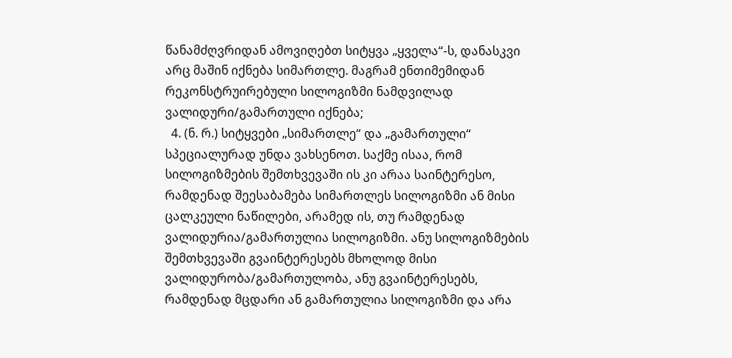წანამძღვრიდან ამოვიღებთ სიტყვა „ყველა“-ს, დანასკვი არც მაშინ იქნება სიმართლე. მაგრამ ენთიმემიდან რეკონსტრუირებული სილოგიზმი ნამდვილად ვალიდური/გამართული იქნება;
  4. (ნ. რ.) სიტყვები „სიმართლე“ და „გამართული“ სპეციალურად უნდა ვახსენოთ. საქმე ისაა, რომ სილოგიზმების შემთხვევაში ის კი არაა საინტერესო, რამდენად შეესაბამება სიმართლეს სილოგიზმი ან მისი ცალკეული ნაწილები, არამედ ის, თუ რამდენად ვალიდურია/გამართულია სილოგიზმი. ანუ სილოგიზმების შემთხვევაში გვაინტერესებს მხოლოდ მისი ვალიდურობა/გამართულობა, ანუ გვაინტერესებს, რამდენად მცდარი ან გამართულია სილოგიზმი და არა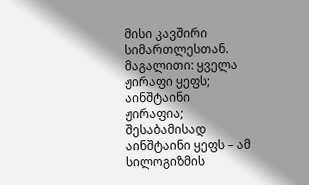მისი კავშირი სიმართლესთან. მაგალითი: ყველა ჟირაფი ყეფს; აინშტაინი ჟირაფია; შესაბამისად აინშტაინი ყეფს – ამ სილოგიზმის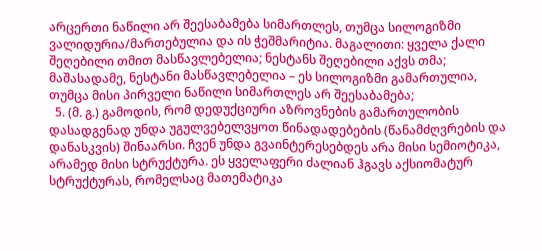არცერთი ნაწილი არ შეესაბამება სიმართლეს, თუმცა სილოგიზმი ვალიდურია/მართებულია და ის ჭეშმარიტია. მაგალითი: ყველა ქალი შეღებილი თმით მასწავლებელია; ნესტანს შეღებილი აქვს თმა; მაშასადამე, ნესტანი მასწავლებელია – ეს სილოგიზმი გამართულია, თუმცა მისი პირველი ნაწილი სიმართლეს არ შეესაბამება;
  5. (მ. გ.) გამოდის, რომ დედუქციური აზროვნების გამართულობის დასადგენად უნდა უგულვებელვყოთ წინადადებების (წანამძღვრების და დანასკვის) შინაარსი. ჩვენ უნდა გვაინტერესებდეს არა მისი სემიოტიკა, არამედ მისი სტრუქტურა. ეს ყველაფერი ძალიან ჰგავს აქსიომატურ სტრუქტურას, რომელსაც მათემატიკა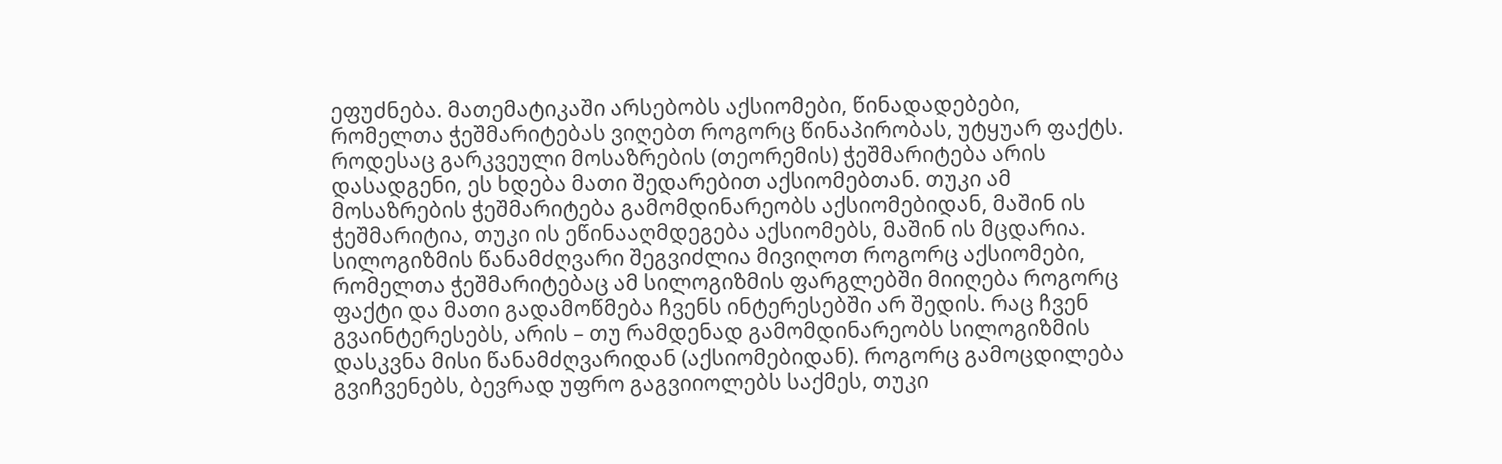ეფუძნება. მათემატიკაში არსებობს აქსიომები, წინადადებები, რომელთა ჭეშმარიტებას ვიღებთ როგორც წინაპირობას, უტყუარ ფაქტს. როდესაც გარკვეული მოსაზრების (თეორემის) ჭეშმარიტება არის დასადგენი, ეს ხდება მათი შედარებით აქსიომებთან. თუკი ამ მოსაზრების ჭეშმარიტება გამომდინარეობს აქსიომებიდან, მაშინ ის ჭეშმარიტია, თუკი ის ეწინააღმდეგება აქსიომებს, მაშინ ის მცდარია. სილოგიზმის წანამძღვარი შეგვიძლია მივიღოთ როგორც აქსიომები, რომელთა ჭეშმარიტებაც ამ სილოგიზმის ფარგლებში მიიღება როგორც ფაქტი და მათი გადამოწმება ჩვენს ინტერესებში არ შედის. რაც ჩვენ გვაინტერესებს, არის – თუ რამდენად გამომდინარეობს სილოგიზმის დასკვნა მისი წანამძღვარიდან (აქსიომებიდან). როგორც გამოცდილება გვიჩვენებს, ბევრად უფრო გაგვიიოლებს საქმეს, თუკი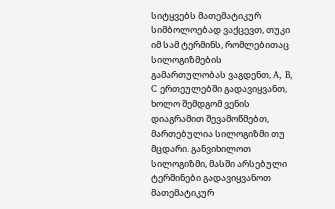სიტყვებს მათემატიკურ სიმბოლოებად ვაქცევთ, თუკი იმ სამ ტერმინს, რომლებითაც სილოგიზმების გამართულობას ვაგდენთ, A, B, C ერთეულებში გადავიყვანთ, ხოლო შემდგომ ვენის დიაგრამით შევამოწმებთ, მართებულია სილოგიზმი თუ მცდარი. განვიხილოთ სილოგიზმი, მასში არსებული ტერმინები გადავიყვანოთ მათემატიკურ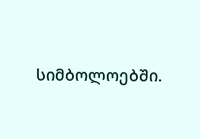სიმბოლოებში.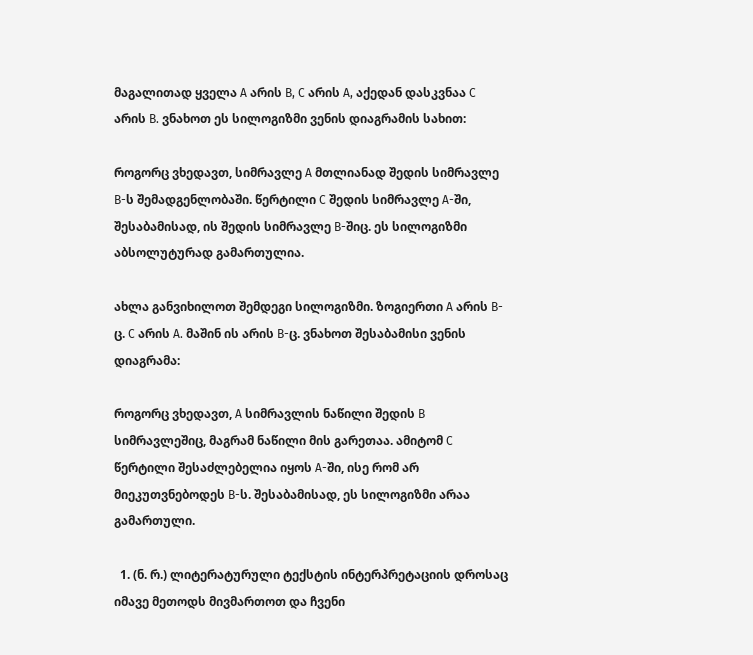მაგალითად ყველა A არის B, C არის A, აქედან დასკვნაა C არის B. ვნახოთ ეს სილოგიზმი ვენის დიაგრამის სახით:

როგორც ვხედავთ, სიმრავლე A მთლიანად შედის სიმრავლე B-ს შემადგენლობაში. წერტილი C შედის სიმრავლე A-ში, შესაბამისად, ის შედის სიმრავლე B-შიც. ეს სილოგიზმი აბსოლუტურად გამართულია.

ახლა განვიხილოთ შემდეგი სილოგიზმი. ზოგიერთი A არის B-ც. C არის A. მაშინ ის არის B-ც. ვნახოთ შესაბამისი ვენის დიაგრამა:

როგორც ვხედავთ, A სიმრავლის ნაწილი შედის B სიმრავლეშიც, მაგრამ ნაწილი მის გარეთაა. ამიტომ C წერტილი შესაძლებელია იყოს A-ში, ისე რომ არ მიეკუთვნებოდეს B-ს. შესაბამისად, ეს სილოგიზმი არაა გამართული.

  1. (ნ. რ.) ლიტერატურული ტექსტის ინტერპრეტაციის დროსაც იმავე მეთოდს მივმართოთ და ჩვენი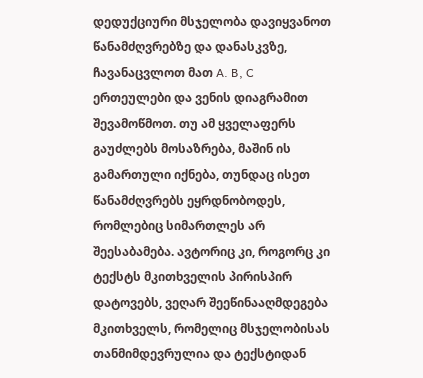დედუქციური მსჯელობა დავიყვანოთ წანამძღვრებზე და დანასკვზე, ჩავანაცვლოთ მათ A. B, C ერთეულები და ვენის დიაგრამით შევამოწმოთ. თუ ამ ყველაფერს გაუძლებს მოსაზრება, მაშინ ის გამართული იქნება, თუნდაც ისეთ წანამძღვრებს ეყრდნობოდეს, რომლებიც სიმართლეს არ შეესაბამება. ავტორიც კი, როგორც კი ტექსტს მკითხველის პირისპირ დატოვებს, ვეღარ შეეწინააღმდეგება მკითხველს, რომელიც მსჯელობისას თანმიმდევრულია და ტექსტიდან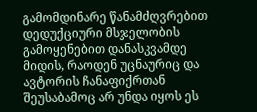გამომდინარე წანამძღვრებით დედუქციური მსჯელობის გამოყენებით დანასკვამდე მიდის, რაოდენ უცნაურიც და ავტორის ჩანაფიქრთან შეუსაბამოც არ უნდა იყოს ეს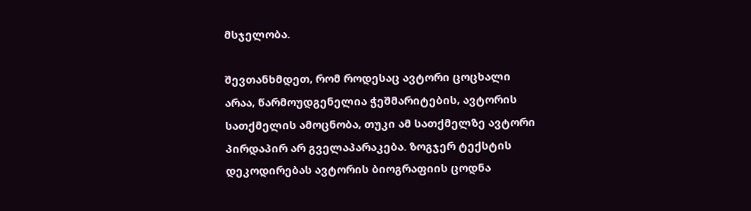მსჯელობა.

შევთანხმდეთ, რომ როდესაც ავტორი ცოცხალი არაა, წარმოუდგენელია ჭეშმარიტების, ავტორის სათქმელის ამოცნობა, თუკი ამ სათქმელზე ავტორი პირდაპირ არ გველაპარაკება. ზოგჯერ ტექსტის დეკოდირებას ავტორის ბიოგრაფიის ცოდნა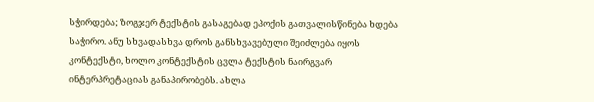სჭირდება; ზოგჯერ ტექსტის გასაგებად ეპოქის გათვალისწინება ხდება საჭირო. ანუ სხვადასხვა დროს განსხვავებული შეიძლება იყოს კონტექსტი, ხოლო კონტექსტის ცვლა ტექსტის ნაირგვარ ინტერპრეტაციას განაპირობებს. ახლა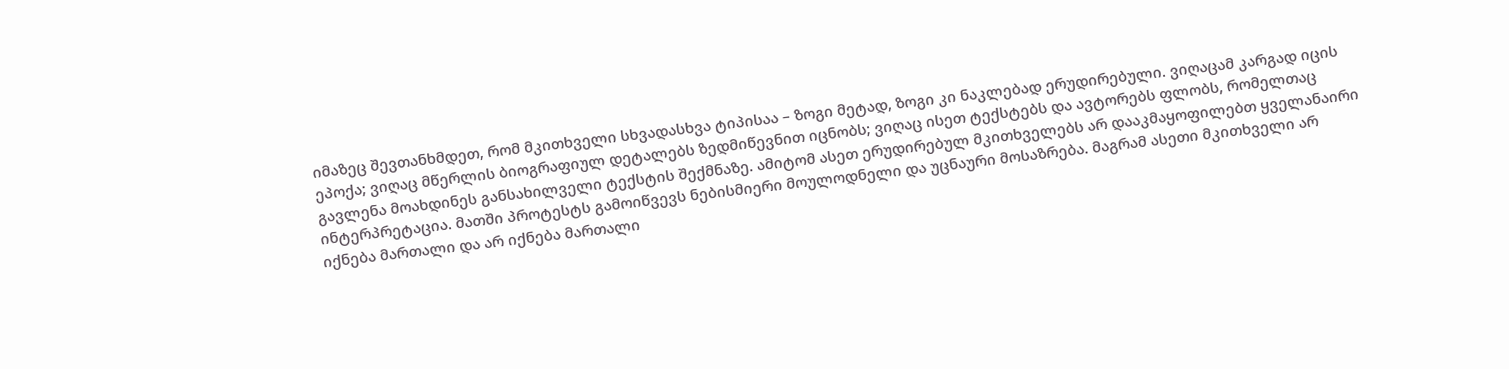იმაზეც შევთანხმდეთ, რომ მკითხველი სხვადასხვა ტიპისაა – ზოგი მეტად, ზოგი კი ნაკლებად ერუდირებული. ვიღაცამ კარგად იცის ეპოქა; ვიღაც მწერლის ბიოგრაფიულ დეტალებს ზედმიწევნით იცნობს; ვიღაც ისეთ ტექსტებს და ავტორებს ფლობს, რომელთაც გავლენა მოახდინეს განსახილველი ტექსტის შექმნაზე. ამიტომ ასეთ ერუდირებულ მკითხველებს არ დააკმაყოფილებთ ყველანაირი ინტერპრეტაცია. მათში პროტესტს გამოიწვევს ნებისმიერი მოულოდნელი და უცნაური მოსაზრება. მაგრამ ასეთი მკითხველი არ იქნება მართალი და არ იქნება მართალი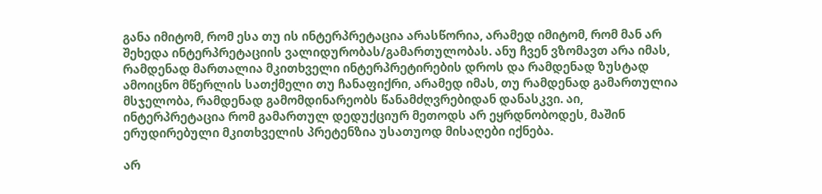განა იმიტომ, რომ ესა თუ ის ინტერპრეტაცია არასწორია, არამედ იმიტომ, რომ მან არ შეხედა ინტერპრეტაციის ვალიდურობას/გამართულობას. ანუ ჩვენ ვზომავთ არა იმას, რამდენად მართალია მკითხველი ინტერპრეტირების დროს და რამდენად ზუსტად ამოიცნო მწერლის სათქმელი თუ ჩანაფიქრი, არამედ იმას, თუ რამდენად გამართულია მსჯელობა, რამდენად გამომდინარეობს წანამძღვრებიდან დანასკვი. აი, ინტერპრეტაცია რომ გამართულ დედუქციურ მეთოდს არ ეყრდნობოდეს, მაშინ ერუდირებული მკითხველის პრეტენზია უსათუოდ მისაღები იქნება.

არ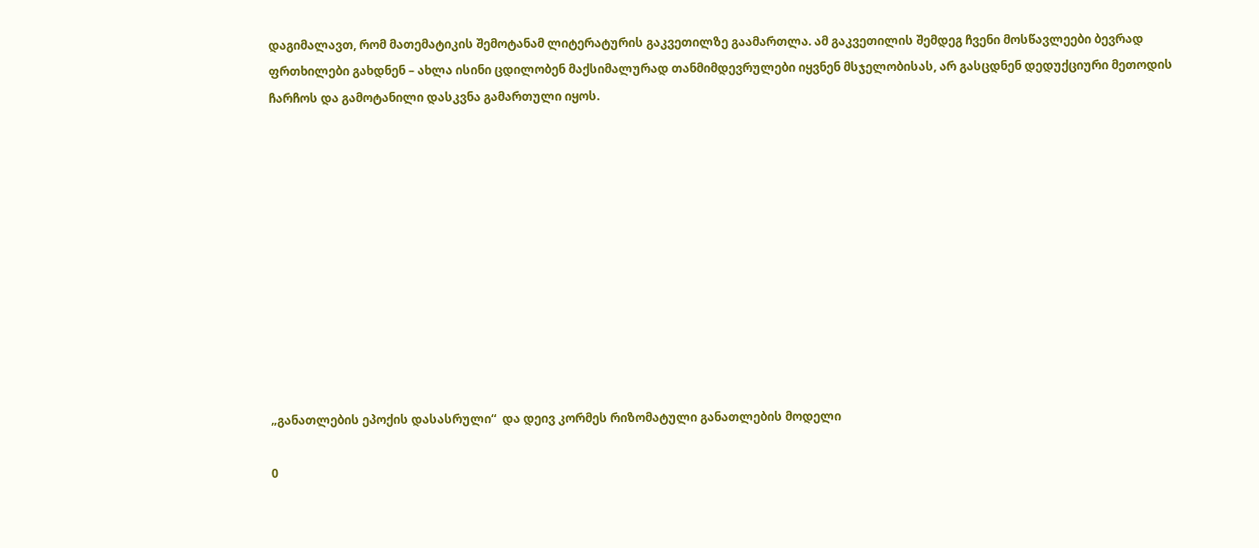დაგიმალავთ, რომ მათემატიკის შემოტანამ ლიტერატურის გაკვეთილზე გაამართლა. ამ გაკვეთილის შემდეგ ჩვენი მოსწავლეები ბევრად ფრთხილები გახდნენ – ახლა ისინი ცდილობენ მაქსიმალურად თანმიმდევრულები იყვნენ მსჯელობისას, არ გასცდნენ დედუქციური მეთოდის ჩარჩოს და გამოტანილი დასკვნა გამართული იყოს.











„განათლების ეპოქის დასასრული“  და დეივ კორმეს რიზომატული განათლების მოდელი

0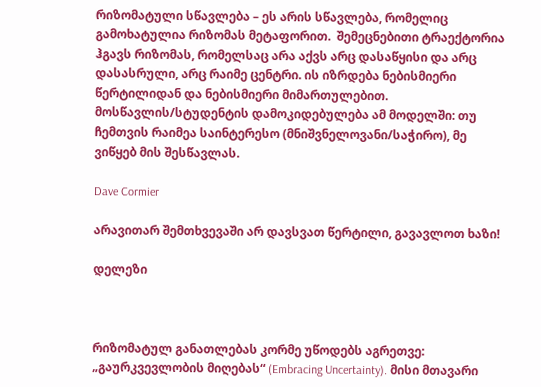რიზომატული სწავლება – ეს არის სწავლება, რომელიც გამოხატულია რიზომას მეტაფორით.  შემეცნებითი ტრაექტორია ჰგავს რიზომას, რომელსაც არა აქვს არც დასაწყისი და არც დასასრული, არც რაიმე ცენტრი. ის იზრდება ნებისმიერი წერტილიდან და ნებისმიერი მიმართულებით. მოსწავლის/სტუდენტის დამოკიდებულება ამ მოდელში: თუ  ჩემთვის რაიმეა საინტერესო (მნიშვნელოვანი/საჭირო), მე ვიწყებ მის შესწავლას.

Dave Cormier

არავითარ შემთხვევაში არ დავსვათ წერტილი, გავავლოთ ხაზი!

დელეზი



რიზომატულ განათლებას კორმე უწოდებს აგრეთვე: „გაურკვევლობის მიღებას“ (Embracing Uncertainty). მისი მთავარი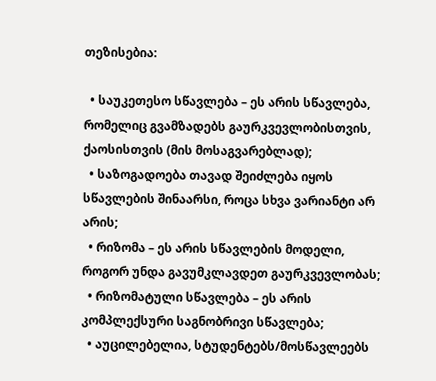თეზისებია:

  • საუკეთესო სწავლება – ეს არის სწავლება, რომელიც გვამზადებს გაურკვევლობისთვის, ქაოსისთვის (მის მოსაგვარებლად);
  • საზოგადოება თავად შეიძლება იყოს სწავლების შინაარსი, როცა სხვა ვარიანტი არ არის;
  • რიზომა – ეს არის სწავლების მოდელი, როგორ უნდა გავუმკლავდეთ გაურკვევლობას;
  • რიზომატული სწავლება – ეს არის კომპლექსური საგნობრივი სწავლება;
  • აუცილებელია, სტუდენტებს/მოსწავლეებს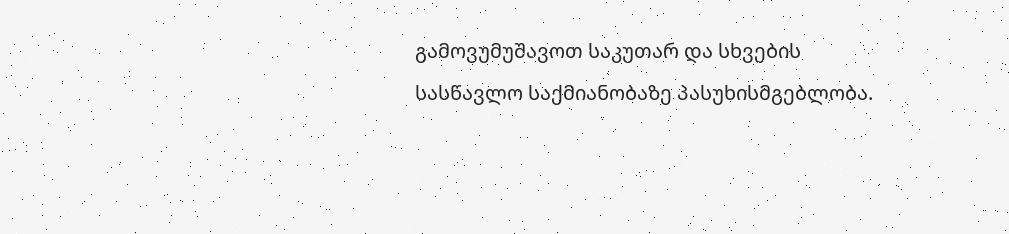გამოვუმუშავოთ საკუთარ და სხვების სასწავლო საქმიანობაზე პასუხისმგებლობა.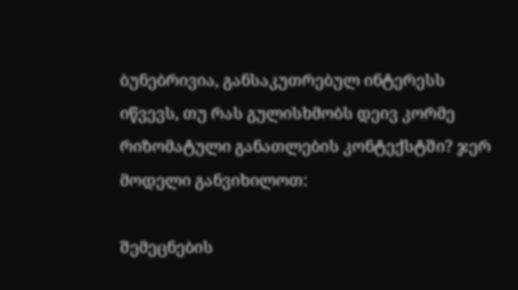ბუნებრივია, განსაკუთრებულ ინტერესს იწვევს, თუ რას გულისხმობს დეივ კორმე რიზომატული განათლების კონტექსტში? ჯერ მოდელი განვიხილოთ:

შემეცნების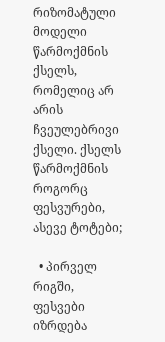რიზომატული მოდელი წარმოქმნის ქსელს, რომელიც არ არის ჩვეულებრივი ქსელი. ქსელს წარმოქმნის როგორც ფესვურები, ასევე ტოტები;

  • პირველ რიგში, ფესვები იზრდება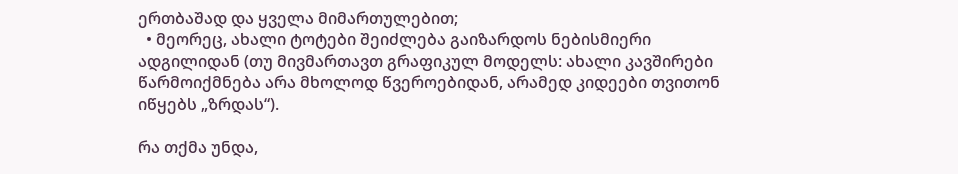ერთბაშად და ყველა მიმართულებით;
  • მეორეც, ახალი ტოტები შეიძლება გაიზარდოს ნებისმიერი ადგილიდან (თუ მივმართავთ გრაფიკულ მოდელს: ახალი კავშირები წარმოიქმნება არა მხოლოდ წვეროებიდან, არამედ კიდეები თვითონ იწყებს „ზრდას“).

რა თქმა უნდა,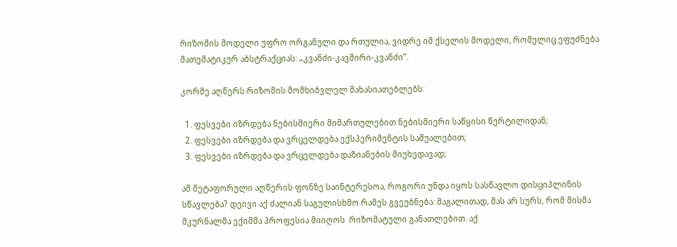რიზომის მოდელი უფრო ორგანული და რთულია, ვიდრე იმ ქსელის მოდელი, რომელიც ეფუძნება მათემატიკურ აბსტრაქციას: „კვანძი-კავშირი-კვანძი“.

კორმე აღწერს რიზომის მომხიბვლელ მახასიათებლებს:

  1. ფესვები იზრდება ნებისმიერი მიმართულებით ნებისმიერი საწყისი წერტილიდან;
  2. ფესვები იზრდება და ვრცელდება ექსპერიმენტის საშუალებით;
  3. ფესვები იზრდება და ვრცელდება დაზიანების მიუხედავად;

ამ მეტაფორული აღწერის ფონზე საინტერესოა, როგორი უნდა იყოს სასწავლო დისციპლინის სწავლება? დეივი აქ ძალიან საგულისხმო რამეს გვეუბნება: მაგალითად, მას არ სურს, რომ მისმა მკურნალმა ექიმმა პროფესია მიიღოს  რიზომატული განათლებით. აქ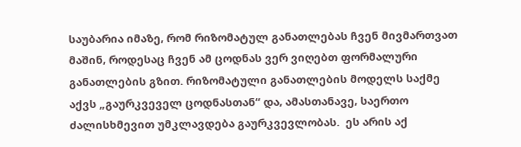საუბარია იმაზე, რომ რიზომატულ განათლებას ჩვენ მივმართვათ მაშინ, როდესაც ჩვენ ამ ცოდნას ვერ ვიღებთ ფორმალური განათლების გზით. რიზომატული განათლების მოდელს საქმე აქვს „გაურკვეველ ცოდნასთან“ და, ამასთანავე, საერთო ძალისხმევით უმკლავდება გაურკვევლობას.  ეს არის აქ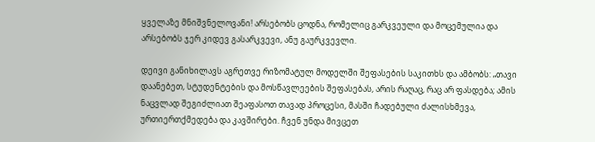ყველაზე მნიშვნელოვანი! არსებობს ცოდნა, რომელიც გარკვეული და მოცემულია და არსებობს ჯერ კიდევ გასარკვევი, ანუ გაურკვევლი.

დეივი განიხილავს აგრეთვე რიზომატულ მოდელში შეფასების საკითხს და ამბობს: „თავი დაანებეთ, სტუდენტების და მოსწავლეების შეფასებას, არის რაღაც, რაც არ ფასდება; ამის ნაცვლად შეგიძლიათ შეაფასოთ თავად პროცესი, მასში ჩადებული ძალისხმევა, ურთიერთქმედება და კავშირები. ჩვენ უნდა მივცეთ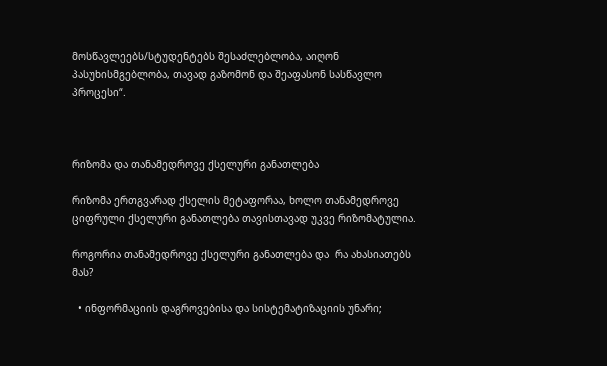მოსწავლეებს/სტუდენტებს შესაძლებლობა, აიღონ პასუხისმგებლობა, თავად გაზომონ და შეაფასონ სასწავლო პროცესი“.



რიზომა და თანამედროვე ქსელური განათლება

რიზომა ერთგვარად ქსელის მეტაფორაა, ხოლო თანამედროვე ციფრული ქსელური განათლება თავისთავად უკვე რიზომატულია.

როგორია თანამედროვე ქსელური განათლება და  რა ახასიათებს მას?

  • ინფორმაციის დაგროვებისა და სისტემატიზაციის უნარი;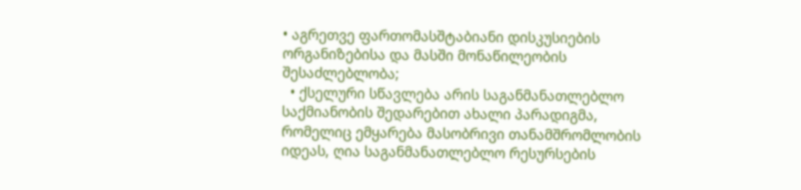• აგრეთვე ფართომასშტაბიანი დისკუსიების ორგანიზებისა და მასში მონაწილეობის შესაძლებლობა;
  • ქსელური სწავლება არის საგანმანათლებლო საქმიანობის შედარებით ახალი პარადიგმა, რომელიც ემყარება მასობრივი თანამშრომლობის იდეას, ღია საგანმანათლებლო რესურსების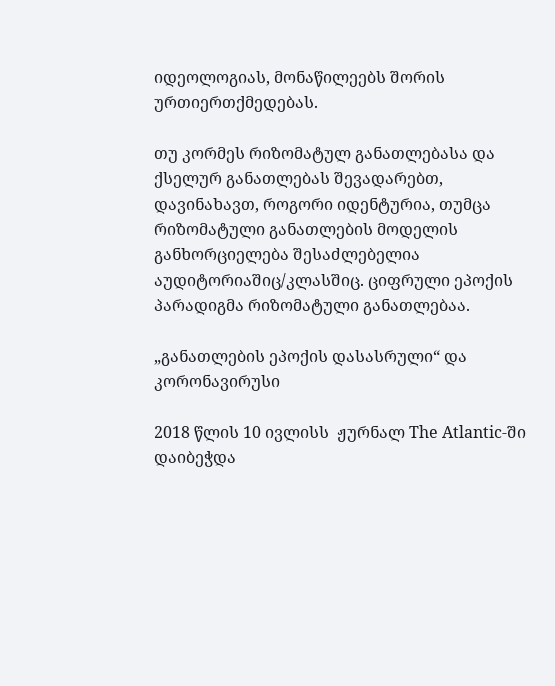იდეოლოგიას, მონაწილეებს შორის ურთიერთქმედებას.

თუ კორმეს რიზომატულ განათლებასა და ქსელურ განათლებას შევადარებთ, დავინახავთ, როგორი იდენტურია, თუმცა რიზომატული განათლების მოდელის განხორციელება შესაძლებელია აუდიტორიაშიც/კლასშიც. ციფრული ეპოქის პარადიგმა რიზომატული განათლებაა.

„განათლების ეპოქის დასასრული“ და კორონავირუსი

2018 წლის 10 ივლისს  ჟურნალ The Atlantic-ში  დაიბეჭდა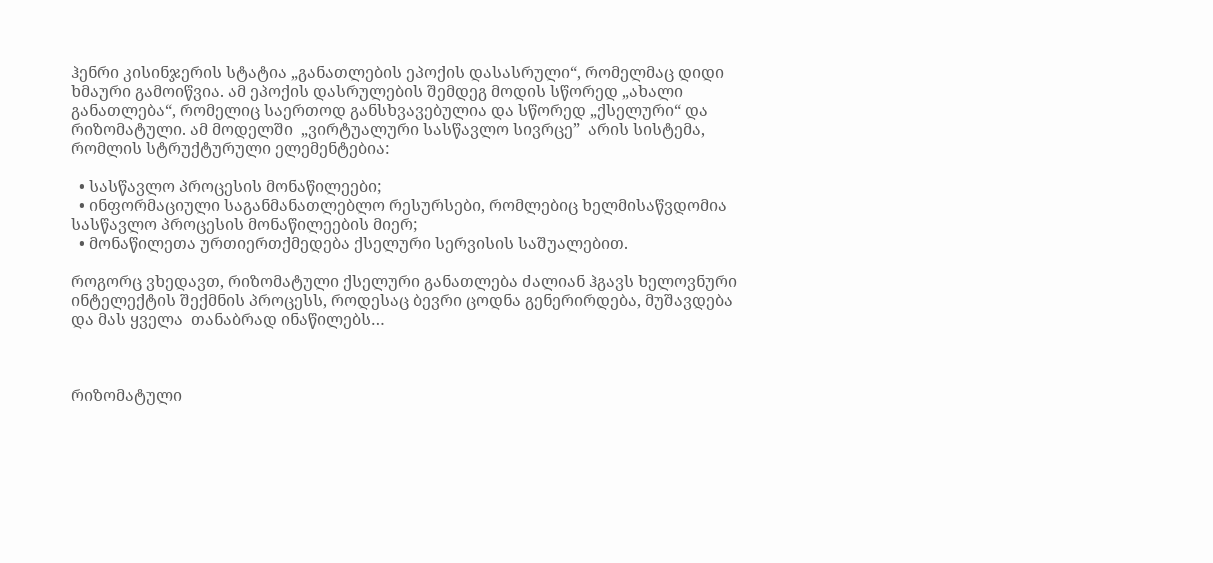ჰენრი კისინჯერის სტატია „განათლების ეპოქის დასასრული“, რომელმაც დიდი ხმაური გამოიწვია. ამ ეპოქის დასრულების შემდეგ მოდის სწორედ „ახალი განათლება“, რომელიც საერთოდ განსხვავებულია და სწორედ „ქსელური“ და რიზომატული. ამ მოდელში  „ვირტუალური სასწავლო სივრცე”  არის სისტემა, რომლის სტრუქტურული ელემენტებია:

  • სასწავლო პროცესის მონაწილეები;
  • ინფორმაციული საგანმანათლებლო რესურსები, რომლებიც ხელმისაწვდომია სასწავლო პროცესის მონაწილეების მიერ;
  • მონაწილეთა ურთიერთქმედება ქსელური სერვისის საშუალებით.

როგორც ვხედავთ, რიზომატული ქსელური განათლება ძალიან ჰგავს ხელოვნური ინტელექტის შექმნის პროცესს, როდესაც ბევრი ცოდნა გენერირდება, მუშავდება და მას ყველა  თანაბრად ინაწილებს…



რიზომატული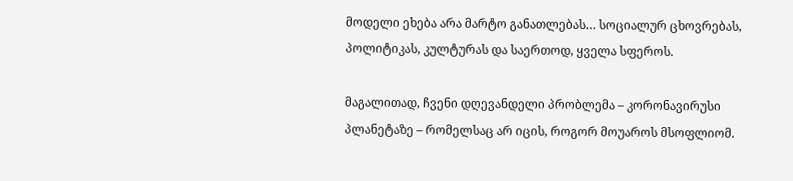მოდელი ეხება არა მარტო განათლებას… სოციალურ ცხოვრებას, პოლიტიკას, კულტურას და საერთოდ, ყველა სფეროს.

მაგალითად, ჩვენი დღევანდელი პრობლემა – კორონავირუსი პლანეტაზე – რომელსაც არ იცის, როგორ მოუაროს მსოფლიომ.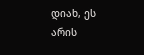დიახ, ეს არის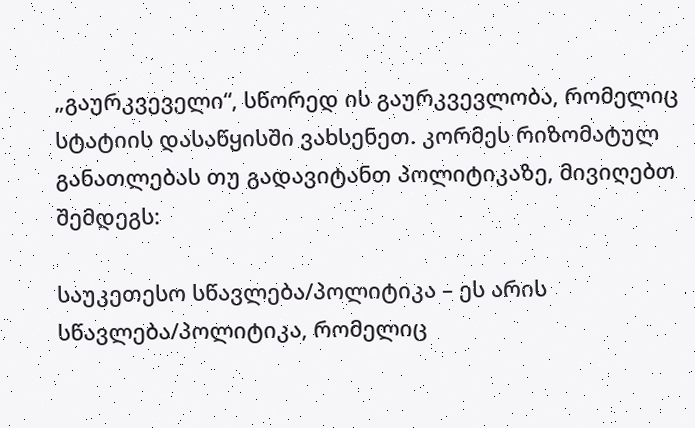„გაურკვეველი“, სწორედ ის გაურკვევლობა, რომელიც სტატიის დასაწყისში ვახსენეთ. კორმეს რიზომატულ განათლებას თუ გადავიტანთ პოლიტიკაზე, მივიღებთ შემდეგს:

საუკეთესო სწავლება/პოლიტიკა – ეს არის სწავლება/პოლიტიკა, რომელიც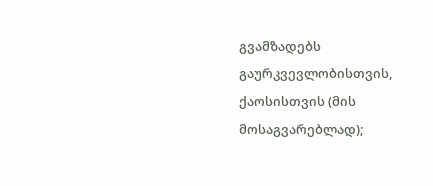გვამზადებს გაურკვევლობისთვის, ქაოსისთვის (მის მოსაგვარებლად);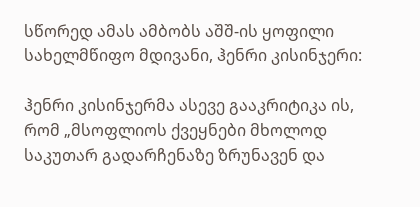სწორედ ამას ამბობს აშშ-ის ყოფილი სახელმწიფო მდივანი, ჰენრი კისინჯერი:

ჰენრი კისინჯერმა ასევე გააკრიტიკა ის, რომ „მსოფლიოს ქვეყნები მხოლოდ საკუთარ გადარჩენაზე ზრუნავენ და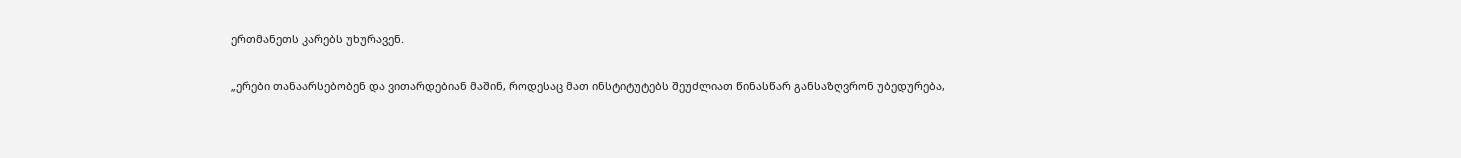ერთმანეთს კარებს უხურავენ.

„ერები თანაარსებობენ და ვითარდებიან მაშინ, როდესაც მათ ინსტიტუტებს შეუძლიათ წინასწარ განსაზღვრონ უბედურება,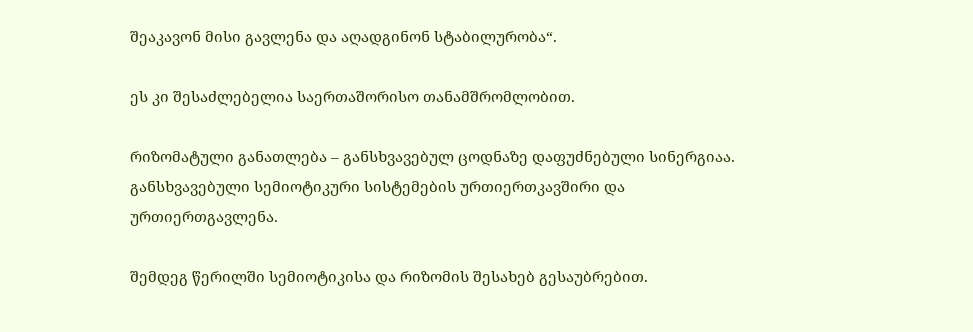შეაკავონ მისი გავლენა და აღადგინონ სტაბილურობა“.

ეს კი შესაძლებელია საერთაშორისო თანამშრომლობით.

რიზომატული განათლება – განსხვავებულ ცოდნაზე დაფუძნებული სინერგიაა. განსხვავებული სემიოტიკური სისტემების ურთიერთკავშირი და ურთიერთგავლენა.

შემდეგ წერილში სემიოტიკისა და რიზომის შესახებ გესაუბრებით.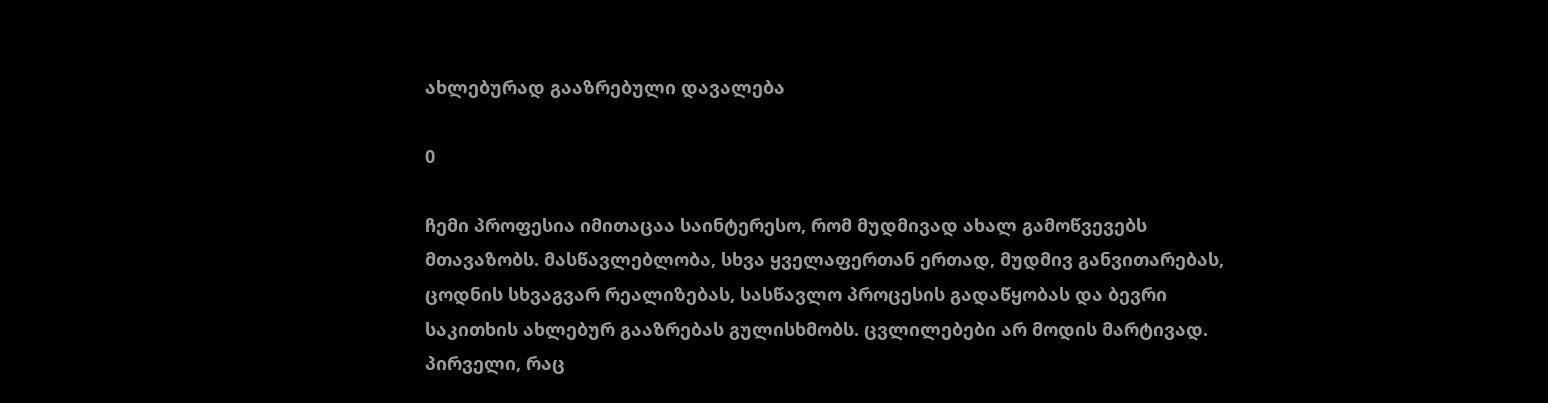ახლებურად გააზრებული დავალება

0

ჩემი პროფესია იმითაცაა საინტერესო, რომ მუდმივად ახალ გამოწვევებს მთავაზობს. მასწავლებლობა, სხვა ყველაფერთან ერთად, მუდმივ განვითარებას, ცოდნის სხვაგვარ რეალიზებას, სასწავლო პროცესის გადაწყობას და ბევრი საკითხის ახლებურ გააზრებას გულისხმობს. ცვლილებები არ მოდის მარტივად. პირველი, რაც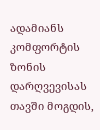ადამიანს კომფორტის ზონის დარღვევისას თავში მოგდის,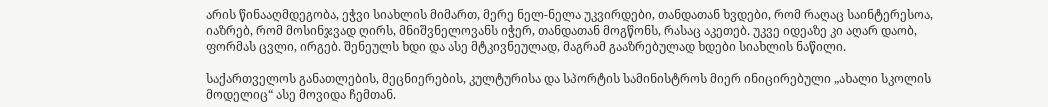არის წინააღმდეგობა, ეჭვი სიახლის მიმართ, მერე ნელ-ნელა უკვირდები, თანდათან ხვდები, რომ რაღაც საინტერესოა, იაზრებ, რომ მოსინჯვად ღირს, მნიშვნელოვანს იჭერ, თანდათან მოგწონს, რასაც აკეთებ. უკვე იდეაზე კი აღარ დაობ, ფორმას ცვლი, ირგებ. შენეულს ხდი და ასე მტკივნეულად, მაგრამ გააზრებულად ხდები სიახლის ნაწილი.

საქართველოს განათლების, მეცნიერების, კულტურისა და სპორტის სამინისტროს მიერ ინიცირებული „ახალი სკოლის მოდელიც“ ასე მოვიდა ჩემთან.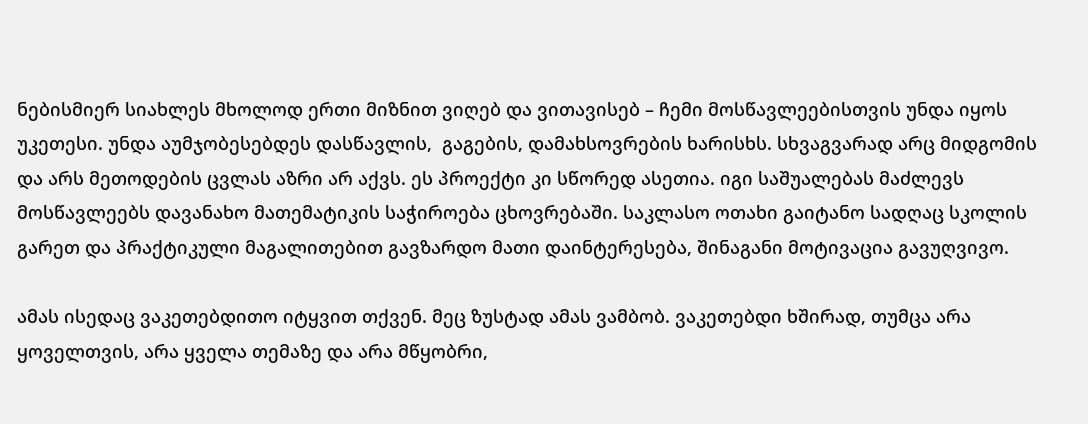ნებისმიერ სიახლეს მხოლოდ ერთი მიზნით ვიღებ და ვითავისებ – ჩემი მოსწავლეებისთვის უნდა იყოს უკეთესი. უნდა აუმჯობესებდეს დასწავლის,  გაგების, დამახსოვრების ხარისხს. სხვაგვარად არც მიდგომის და არს მეთოდების ცვლას აზრი არ აქვს. ეს პროექტი კი სწორედ ასეთია. იგი საშუალებას მაძლევს მოსწავლეებს დავანახო მათემატიკის საჭიროება ცხოვრებაში. საკლასო ოთახი გაიტანო სადღაც სკოლის გარეთ და პრაქტიკული მაგალითებით გავზარდო მათი დაინტერესება, შინაგანი მოტივაცია გავუღვივო.

ამას ისედაც ვაკეთებდითო იტყვით თქვენ. მეც ზუსტად ამას ვამბობ. ვაკეთებდი ხშირად, თუმცა არა ყოველთვის, არა ყველა თემაზე და არა მწყობრი,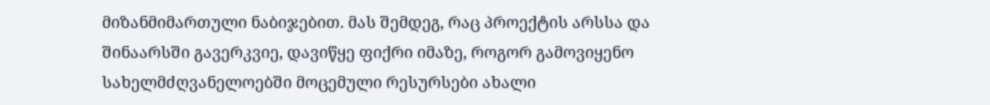მიზანმიმართული ნაბიჯებით. მას შემდეგ, რაც პროექტის არსსა და შინაარსში გავერკვიე, დავიწყე ფიქრი იმაზე, როგორ გამოვიყენო  სახელმძღვანელოებში მოცემული რესურსები ახალი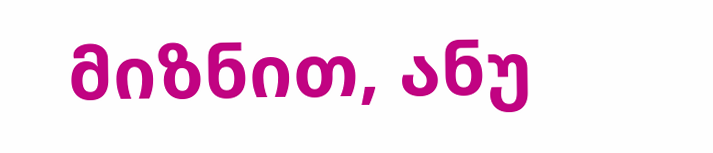მიზნით, ანუ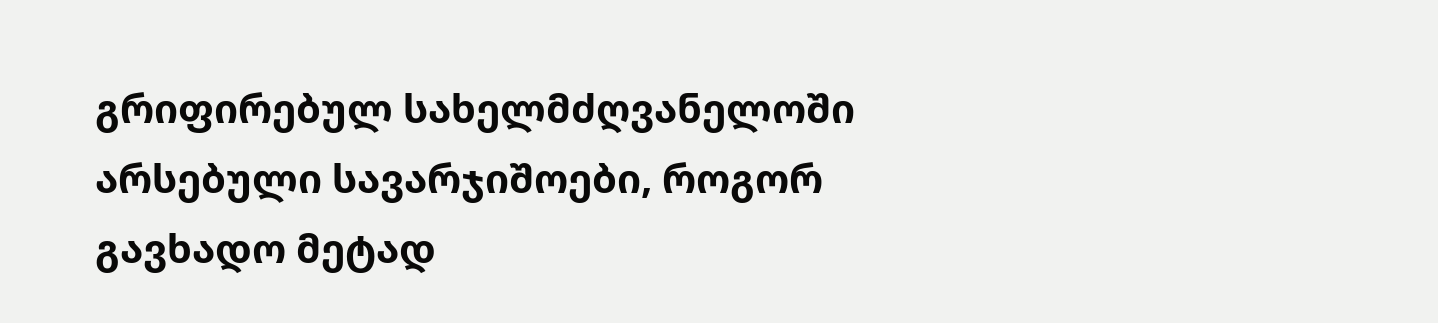გრიფირებულ სახელმძღვანელოში არსებული სავარჯიშოები, როგორ გავხადო მეტად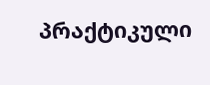პრაქტიკული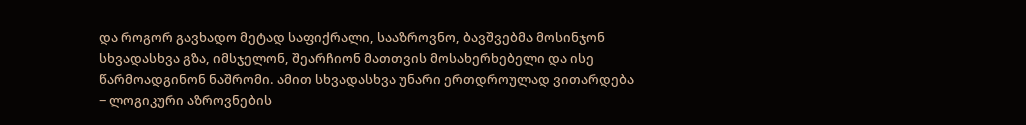და როგორ გავხადო მეტად საფიქრალი, სააზროვნო, ბავშვებმა მოსინჯონ სხვადასხვა გზა, იმსჯელონ, შეარჩიონ მათთვის მოსახერხებელი და ისე წარმოადგინონ ნაშრომი. ამით სხვადასხვა უნარი ერთდროულად ვითარდება − ლოგიკური აზროვნების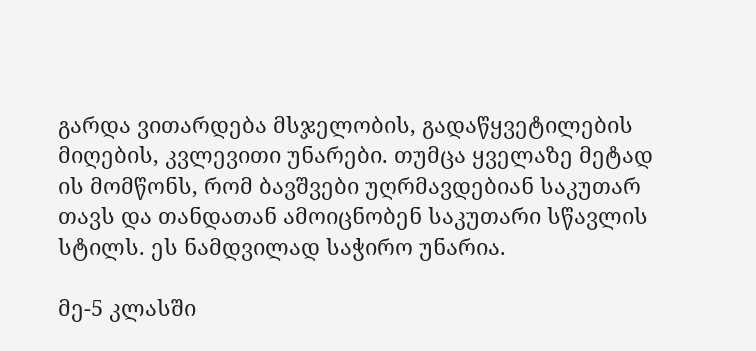გარდა ვითარდება მსჯელობის, გადაწყვეტილების მიღების, კვლევითი უნარები. თუმცა ყველაზე მეტად ის მომწონს, რომ ბავშვები უღრმავდებიან საკუთარ თავს და თანდათან ამოიცნობენ საკუთარი სწავლის სტილს. ეს ნამდვილად საჭირო უნარია.

მე-5 კლასში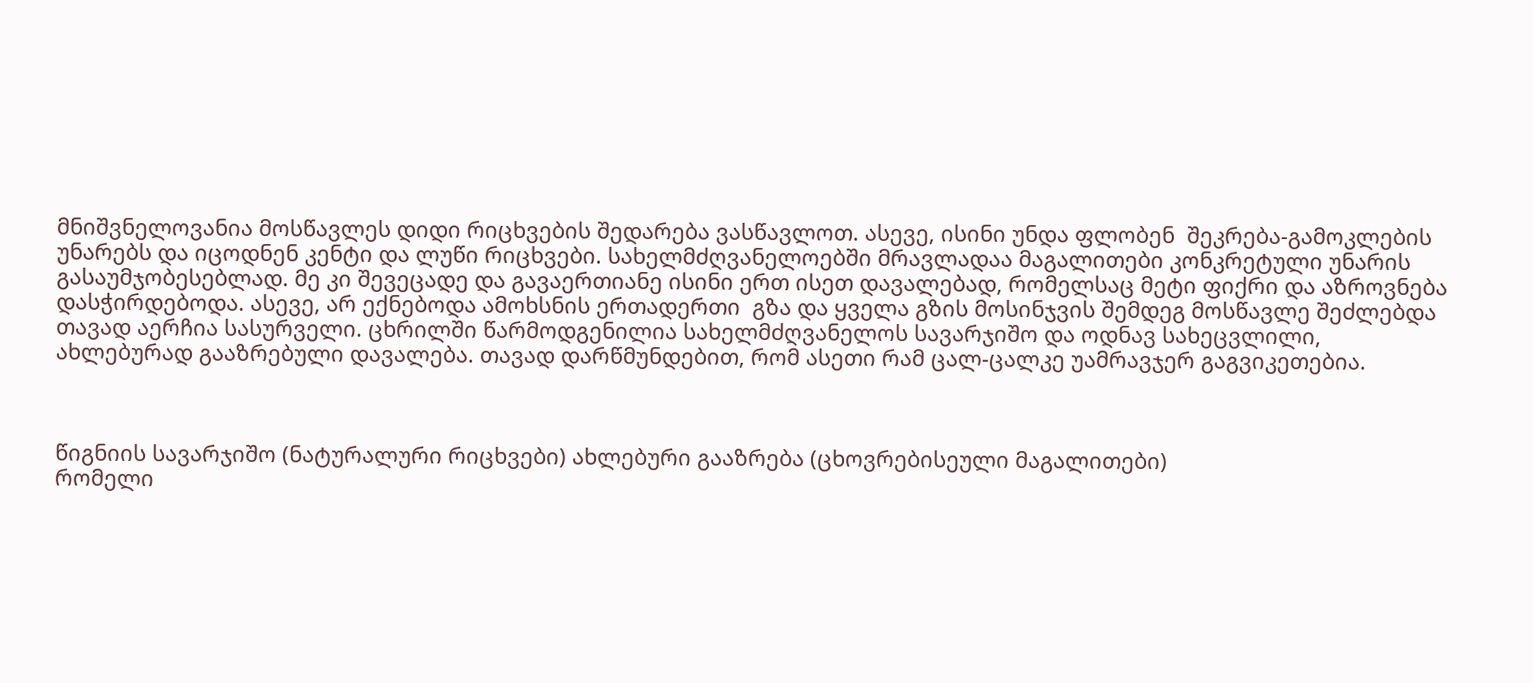მნიშვნელოვანია მოსწავლეს დიდი რიცხვების შედარება ვასწავლოთ. ასევე, ისინი უნდა ფლობენ  შეკრება-გამოკლების უნარებს და იცოდნენ კენტი და ლუწი რიცხვები. სახელმძღვანელოებში მრავლადაა მაგალითები კონკრეტული უნარის გასაუმჯობესებლად. მე კი შევეცადე და გავაერთიანე ისინი ერთ ისეთ დავალებად, რომელსაც მეტი ფიქრი და აზროვნება დასჭირდებოდა. ასევე, არ ექნებოდა ამოხსნის ერთადერთი  გზა და ყველა გზის მოსინჯვის შემდეგ მოსწავლე შეძლებდა თავად აერჩია სასურველი. ცხრილში წარმოდგენილია სახელმძღვანელოს სავარჯიშო და ოდნავ სახეცვლილი, ახლებურად გააზრებული დავალება. თავად დარწმუნდებით, რომ ასეთი რამ ცალ-ცალკე უამრავჯერ გაგვიკეთებია.



წიგნიის სავარჯიშო (ნატურალური რიცხვები) ახლებური გააზრება (ცხოვრებისეული მაგალითები)
რომელი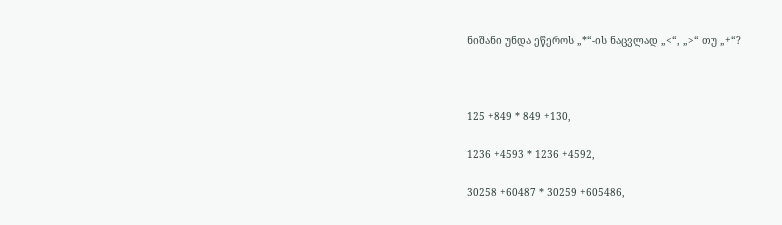ნიშანი უნდა ეწეროს „*“-ის ნაცვლად „<“, „>“ თუ „+“?



125 +849 * 849 +130,

1236 +4593 * 1236 +4592,

30258 +60487 * 30259 +605486,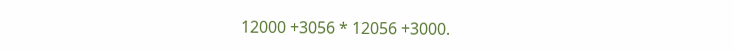12000 +3056 * 12056 +3000.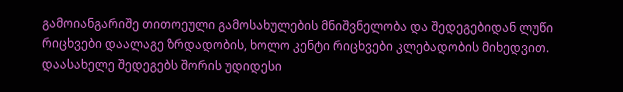გამოიანგარიშე თითოეული გამოსახულების მნიშვნელობა და შედეგებიდან ლუწი რიცხვები დაალაგე ზრდადობის, ხოლო კენტი რიცხვები კლებადობის მიხედვით. დაასახელე შედეგებს შორის უდიდესი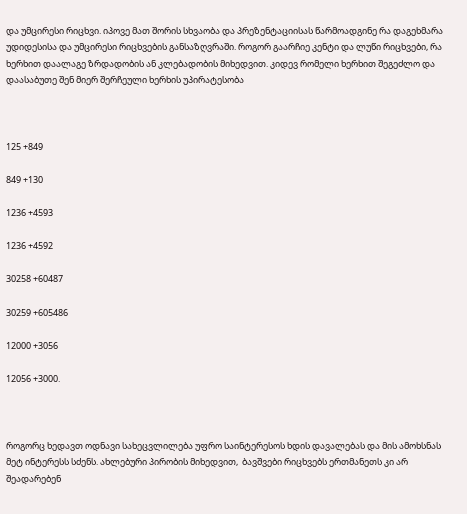და უმცირესი რიცხვი. იპოვე მათ შორის სხვაობა და პრეზენტაციისას წარმოადგინე რა დაგეხმარა უდიდესისა და უმცირესი რიცხვების განსაზღვრაში. როგორ გაარჩიე კენტი და ლუწი რიცხვები, რა ხერხით დაალაგე ზრდადობის ან კლებადობის მიხედვით. კიდევ რომელი ხერხით შეგეძლო და დაასაბუთე შენ მიერ შერჩეული ხერხის უპირატესობა



125 +849

849 +130

1236 +4593

1236 +4592

30258 +60487

30259 +605486

12000 +3056

12056 +3000.



როგორც ხედავთ ოდნავი სახეცვლილება უფრო საინტერესოს ხდის დავალებას და მის ამოხსნას მეტ ინტერესს სძენს. ახლებური პირობის მიხედვით,  ბავშვები რიცხვებს ერთმანეთს კი არ შეადარებენ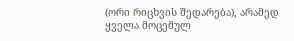(ორი რიცხვის შედარება), არამედ ყველა მოცემულ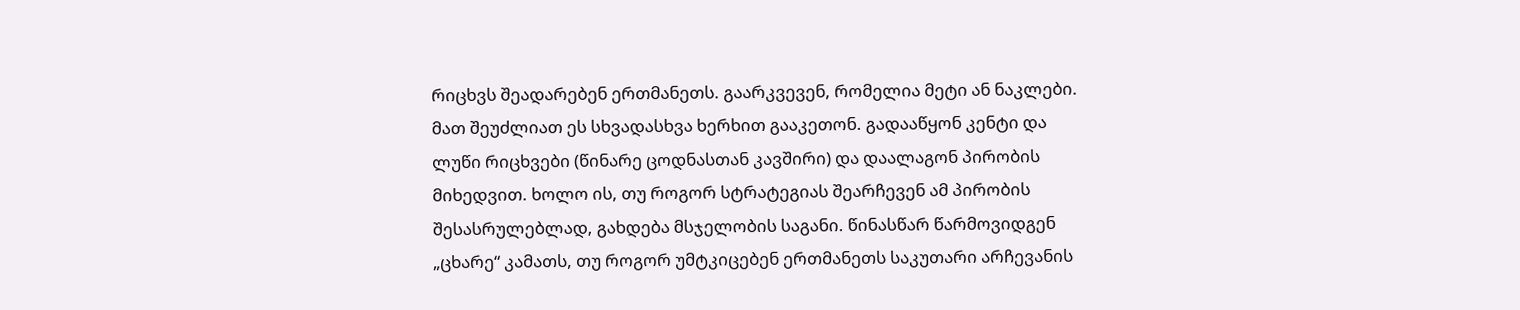რიცხვს შეადარებენ ერთმანეთს. გაარკვევენ, რომელია მეტი ან ნაკლები. მათ შეუძლიათ ეს სხვადასხვა ხერხით გააკეთონ. გადააწყონ კენტი და ლუწი რიცხვები (წინარე ცოდნასთან კავშირი) და დაალაგონ პირობის მიხედვით. ხოლო ის, თუ როგორ სტრატეგიას შეარჩევენ ამ პირობის შესასრულებლად, გახდება მსჯელობის საგანი. წინასწარ წარმოვიდგენ „ცხარე“ კამათს, თუ როგორ უმტკიცებენ ერთმანეთს საკუთარი არჩევანის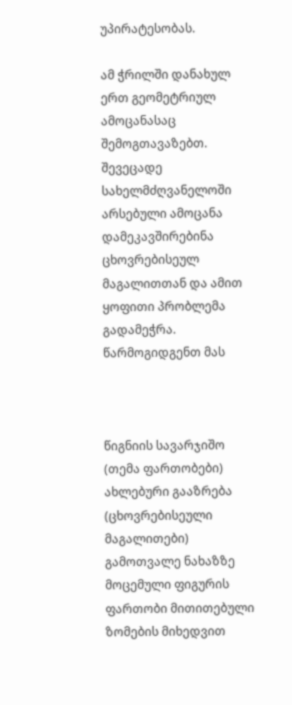უპირატესობას.

ამ ჭრილში დანახულ ერთ გეომეტრიულ ამოცანასაც შემოგთავაზებთ. შევეცადე სახელმძღვანელოში არსებული ამოცანა დამეკავშირებინა ცხოვრებისეულ მაგალითთან და ამით  ყოფითი პრობლემა გადამეჭრა. წარმოგიდგენთ მას



წიგნიის სავარჯიშო (თემა ფართობები) ახლებური გააზრება (ცხოვრებისეული მაგალითები)
გამოთვალე ნახაზზე მოცემული ფიგურის ფართობი მითითებული ზომების მიხედვით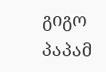გიგო პაპამ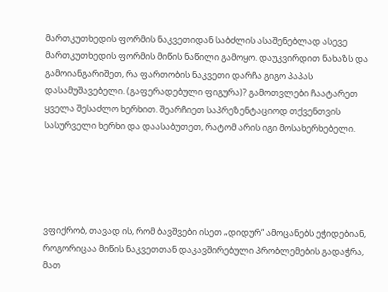მართკუთხედის ფორმის ნაკვეთიდან საბძლის ასაშენებლად ასევე მართკუთხედის ფორმის მიწის ნაწილი გამოყო. დაუკვირდით ნახაზს და გამოიანგარიშეთ, რა ფართობის ნაკვეთი დარჩა გიგო პაპას დასამუშავებელი. (გაფერადებული ფიგურა)? გამოთვლები ჩაატარეთ ყველა შესაძლო ხერხით. შეარჩიეთ საპრეზენტაციოდ თქვენთვის სასურველი ხერხი და დაასაბუთეთ, რატომ არის იგი მოსახერხებელი.





ვფიქრობ, თავად ის, რომ ბავშვები ისეთ „დიდურ“ ამოცანებს ეჭიდებიან, როგორიცაა მიწის ნაკვეთთან დაკავშირებული პრობლემების გადაჭრა, მათ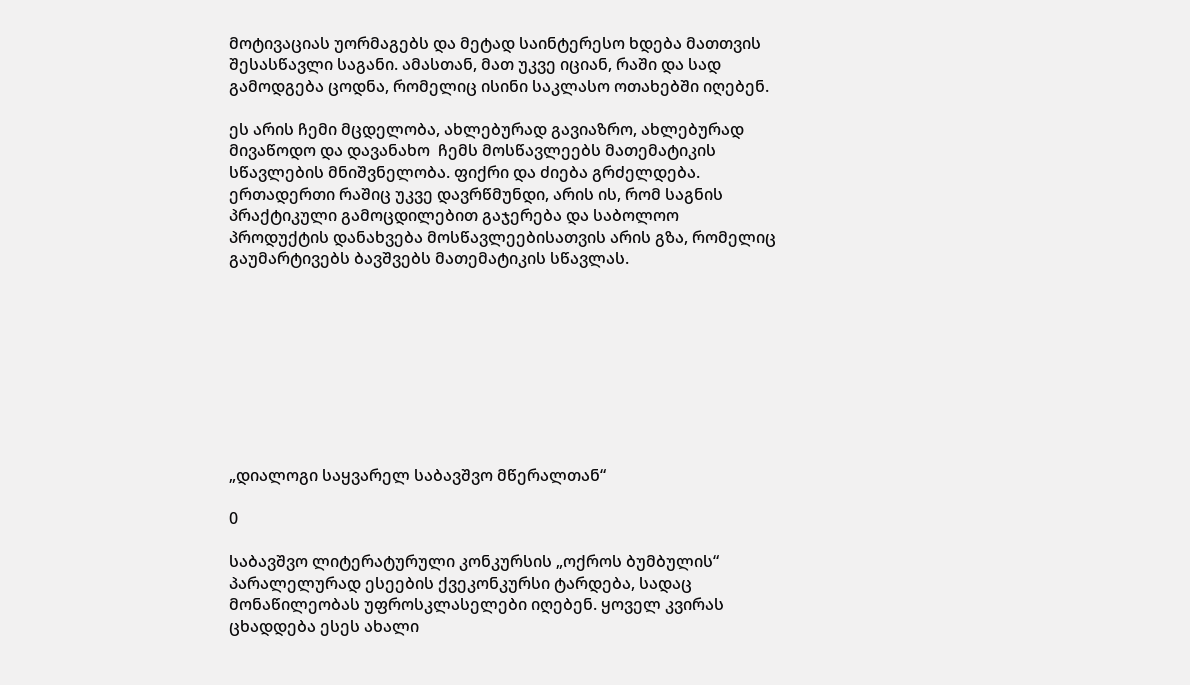მოტივაციას უორმაგებს და მეტად საინტერესო ხდება მათთვის შესასწავლი საგანი. ამასთან, მათ უკვე იციან, რაში და სად გამოდგება ცოდნა, რომელიც ისინი საკლასო ოთახებში იღებენ.

ეს არის ჩემი მცდელობა, ახლებურად გავიაზრო, ახლებურად მივაწოდო და დავანახო  ჩემს მოსწავლეებს მათემატიკის სწავლების მნიშვნელობა. ფიქრი და ძიება გრძელდება. ერთადერთი რაშიც უკვე დავრწმუნდი, არის ის, რომ საგნის პრაქტიკული გამოცდილებით გაჯერება და საბოლოო პროდუქტის დანახვება მოსწავლეებისათვის არის გზა, რომელიც გაუმარტივებს ბავშვებს მათემატიკის სწავლას.









„დიალოგი საყვარელ საბავშვო მწერალთან“

0

საბავშვო ლიტერატურული კონკურსის „ოქროს ბუმბულის“ პარალელურად ესეების ქვეკონკურსი ტარდება, სადაც მონაწილეობას უფროსკლასელები იღებენ. ყოველ კვირას ცხადდება ესეს ახალი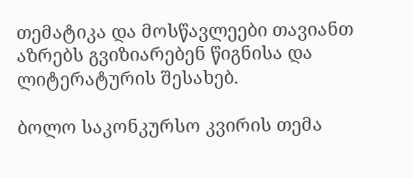თემატიკა და მოსწავლეები თავიანთ აზრებს გვიზიარებენ წიგნისა და ლიტერატურის შესახებ.

ბოლო საკონკურსო კვირის თემა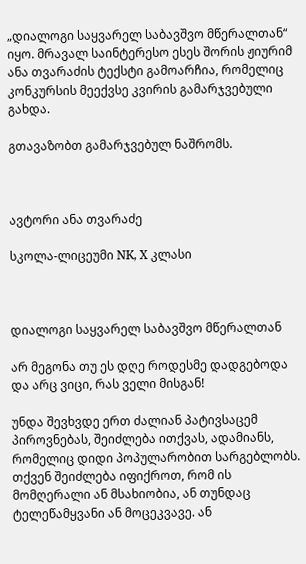„დიალოგი საყვარელ საბავშვო მწერალთან“ იყო. მრავალ საინტერესო ესეს შორის ჟიურიმ ანა თვარაძის ტექსტი გამოარჩია, რომელიც კონკურსის მეექვსე კვირის გამარჯვებული გახდა.

გთავაზობთ გამარჯვებულ ნაშრომს.



ავტორი ანა თვარაძე

სკოლა-ლიცეუმი NK, X კლასი



დიალოგი საყვარელ საბავშვო მწერალთან

არ მეგონა თუ ეს დღე როდესმე დადგებოდა და არც ვიცი, რას ველი მისგან!

უნდა შევხვდე ერთ ძალიან პატივსაცემ პიროვნებას, შეიძლება ითქვას, ადამიანს, რომელიც დიდი პოპულარობით სარგებლობს. თქვენ შეიძლება იფიქროთ, რომ ის მომღერალი ან მსახიობია, ან თუნდაც ტელეწამყვანი ან მოცეკვავე. ან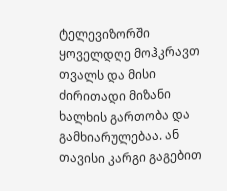ტელევიზორში ყოველდღე მოჰკრავთ თვალს და მისი ძირითადი მიზანი ხალხის გართობა და გამხიარულებაა. ან თავისი კარგი გაგებით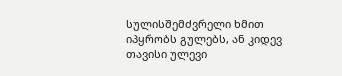სულისშემძვრელი ხმით იპყრობს გულებს, ან კიდევ თავისი ულევი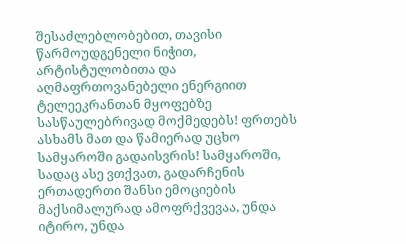შესაძლებლობებით, თავისი წარმოუდგენელი ნიჭით, არტისტულობითა და აღმაფრთოვანებელი ენერგიით ტელეეკრანთან მყოფებზე სასწაულებრივად მოქმედებს! ფრთებს ასხამს მათ და წამიერად უცხო სამყაროში გადაისვრის! სამყაროში, სადაც ასე ვთქვათ, გადარჩენის ერთადერთი შანსი ემოციების მაქსიმალურად ამოფრქვევაა, უნდა იტირო, უნდა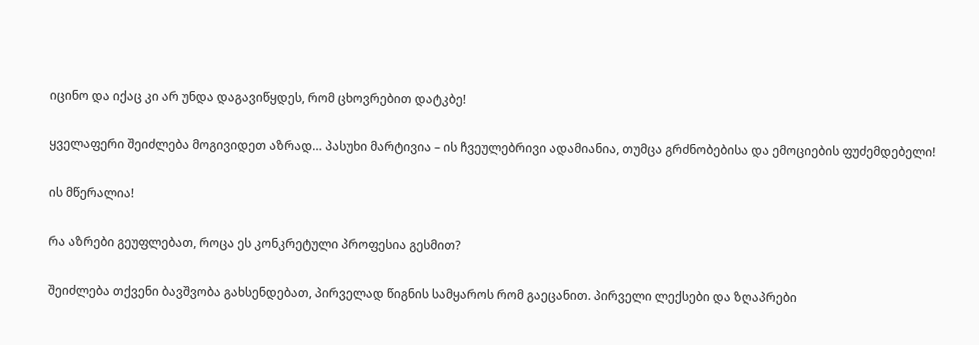იცინო და იქაც კი არ უნდა დაგავიწყდეს, რომ ცხოვრებით დატკბე!

ყველაფერი შეიძლება მოგივიდეთ აზრად… პასუხი მარტივია – ის ჩვეულებრივი ადამიანია, თუმცა გრძნობებისა და ემოციების ფუძემდებელი!

ის მწერალია!

რა აზრები გეუფლებათ, როცა ეს კონკრეტული პროფესია გესმით?

შეიძლება თქვენი ბავშვობა გახსენდებათ, პირველად წიგნის სამყაროს რომ გაეცანით. პირველი ლექსები და ზღაპრები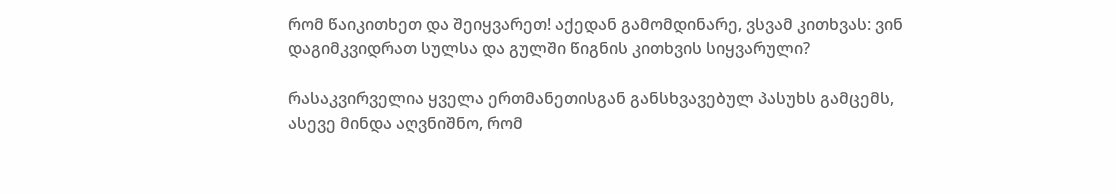რომ წაიკითხეთ და შეიყვარეთ! აქედან გამომდინარე, ვსვამ კითხვას: ვინ დაგიმკვიდრათ სულსა და გულში წიგნის კითხვის სიყვარული?

რასაკვირველია ყველა ერთმანეთისგან განსხვავებულ პასუხს გამცემს, ასევე მინდა აღვნიშნო, რომ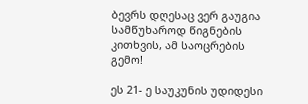ბევრს დღესაც ვერ გაუგია სამწუხაროდ წიგნების კითხვის, ამ საოცრების გემო!

ეს 21- ე საუკუნის უდიდესი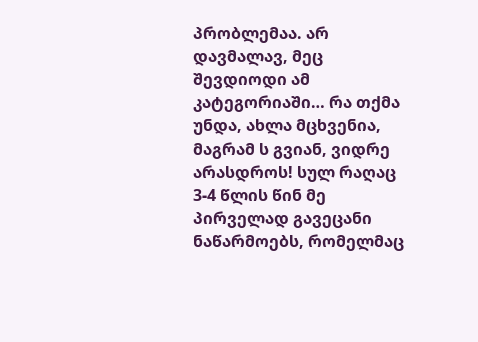პრობლემაა. არ დავმალავ, მეც შევდიოდი ამ კატეგორიაში… რა თქმა უნდა, ახლა მცხვენია, მაგრამ ს გვიან, ვიდრე არასდროს! სულ რაღაც 3-4 წლის წინ მე პირველად გავეცანი ნაწარმოებს, რომელმაც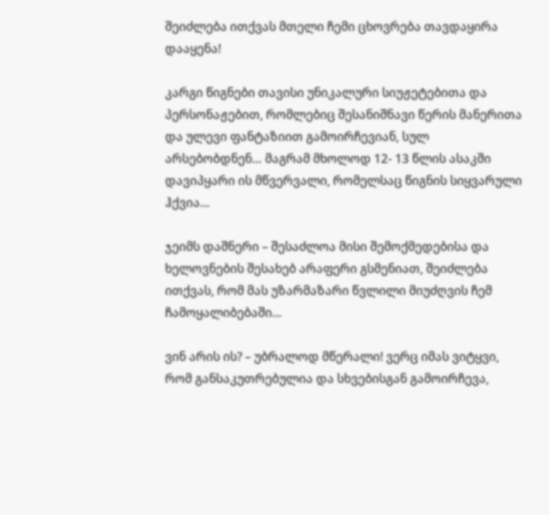შეიძლება ითქვას მთელი ჩემი ცხოვრება თავდაყირა დააყენა!

კარგი წიგნები თავისი უნიკალური სიუჟეტებითა და პერსონაჟებით, რომლებიც შესანიშნავი წერის მანერითა და ულევი ფანტაზიით გამოირჩევიან, სულ არსებობდნენ… მაგრამ მხოლოდ 12- 13 წლის ასაკში დავიპყარი ის მწვერვალი, რომელსაც წიგნის სიყვარული ჰქვია…

ჯეიმს დაშნერი – შესაძლოა მისი შემოქმედებისა და ხელოვნების შესახებ არაფერი გსმენიათ, შეიძლება ითქვას, რომ მას უზარმაზარი წვლილი მიუძღვის ჩემ ჩამოყალიბებაში…

ვინ არის ის? – უბრალოდ მწერალი! ვერც იმას ვიტყვი, რომ განსაკუთრებულია და სხვებისგან გამოირჩევა,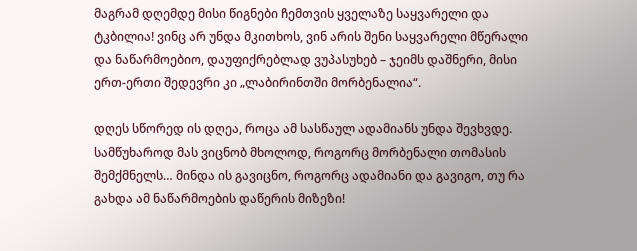მაგრამ დღემდე მისი წიგნები ჩემთვის ყველაზე საყვარელი და ტკბილია! ვინც არ უნდა მკითხოს, ვინ არის შენი საყვარელი მწერალი და ნაწარმოებიო, დაუფიქრებლად ვუპასუხებ – ჯეიმს დაშნერი, მისი ერთ-ერთი შედევრი კი „ლაბირინთში მორბენალია“.

დღეს სწორედ ის დღეა, როცა ამ სასწაულ ადამიანს უნდა შევხვდე. სამწუხაროდ მას ვიცნობ მხოლოდ, როგორც მორბენალი თომასის შემქმნელს… მინდა ის გავიცნო, როგორც ადამიანი და გავიგო, თუ რა გახდა ამ ნაწარმოების დაწერის მიზეზი!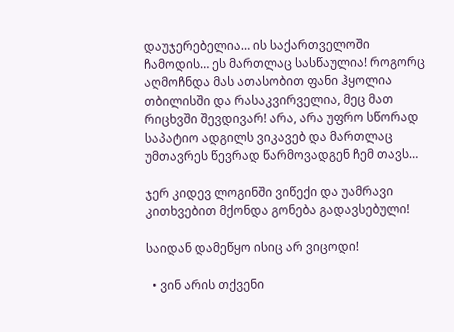დაუჯერებელია… ის საქართველოში ჩამოდის… ეს მართლაც სასწაულია! როგორც აღმოჩნდა მას ათასობით ფანი ჰყოლია თბილისში და რასაკვირველია, მეც მათ რიცხვში შევდივარ! არა, არა უფრო სწორად საპატიო ადგილს ვიკავებ და მართლაც უმთავრეს წევრად წარმოვადგენ ჩემ თავს…

ჯერ კიდევ ლოგინში ვიწექი და უამრავი კითხვებით მქონდა გონება გადავსებული!

საიდან დამეწყო ისიც არ ვიცოდი!

  • ვინ არის თქვენი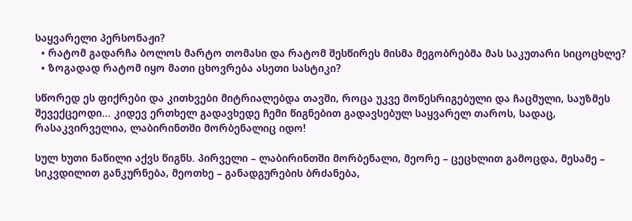საყვარელი პერსონაჟი?
  • რატომ გადარჩა ბოლოს მარტო თომასი და რატომ შესწირეს მისმა მეგობრებმა მას საკუთარი სიცოცხლე?
  • ზოგადად რატომ იყო მათი ცხოვრება ასეთი სასტიკი?

სწორედ ეს ფიქრები და კითხვები მიტრიალებდა თავში, როცა უკვე მოწესრიგებული და ჩაცმული, საუზმეს შევექცეოდი… კიდევ ერთხელ გადავხედე ჩემი წიგნებით გადავსებულ საყვარელ თაროს, სადაც, რასაკვირველია, ლაბირინთში მორბენალიც იდო!

სულ ხუთი ნაწილი აქვს წიგნს. პირველი – ლაბირინთში მორბენალი, მეორე – ცეცხლით გამოცდა, მესამე – სიკვდილით განკურნება, მეოთხე – განადგურების ბრძანება,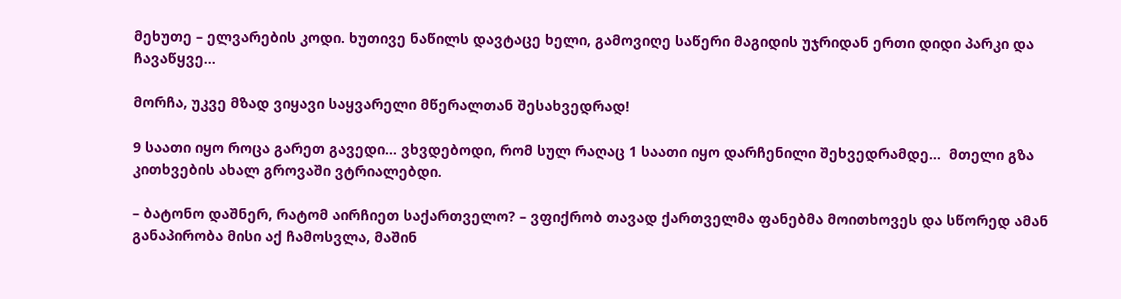მეხუთე – ელვარების კოდი. ხუთივე ნაწილს დავტაცე ხელი, გამოვიღე საწერი მაგიდის უჯრიდან ერთი დიდი პარკი და ჩავაწყვე…

მორჩა, უკვე მზად ვიყავი საყვარელი მწერალთან შესახვედრად!

9 საათი იყო როცა გარეთ გავედი… ვხვდებოდი, რომ სულ რაღაც 1 საათი იყო დარჩენილი შეხვედრამდე…  მთელი გზა კითხვების ახალ გროვაში ვტრიალებდი.

– ბატონო დაშნერ, რატომ აირჩიეთ საქართველო? – ვფიქრობ თავად ქართველმა ფანებმა მოითხოვეს და სწორედ ამან განაპირობა მისი აქ ჩამოსვლა, მაშინ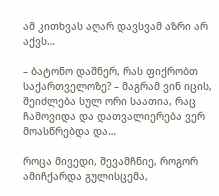ამ კითხვას აღარ დავსვამ აზრი არ აქვს…

– ბატონო დაშნერ, რას ფიქრობთ საქართველოზე? – მაგრამ ვინ იცის, შეიძლება სულ ორი საათია, რაც ჩამოვიდა და დათვალიერება ვერ მოასწრებდა და…

როცა მივედი, შევამჩნიე, როგორ ამიჩქარდა გულისცემა,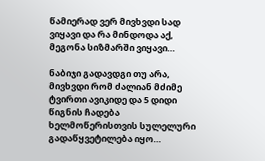წამიერად ვერ მივხვდი სად ვიყავი და რა მინდოდა აქ, მეგონა სიზმარში ვიყავი…

ნაბიჯი გადავდგი თუ არა, მივხვდი რომ ძალიან მძიმე ტვირთი ავიკიდე და 5 დიდი წიგნის ჩადება ხელმოწერისთვის სულელური გადაწყვეტილება იყო…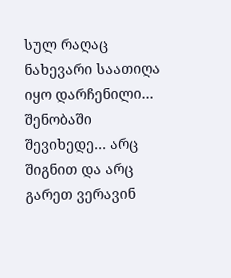სულ რაღაც ნახევარი საათიღა იყო დარჩენილი… შენობაში შევიხედე… არც შიგნით და არც გარეთ ვერავინ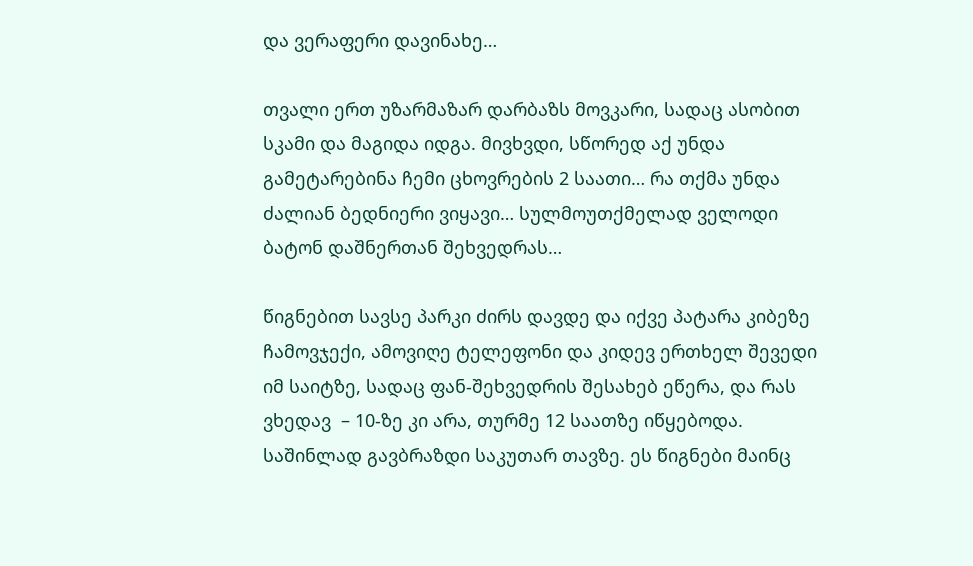და ვერაფერი დავინახე…

თვალი ერთ უზარმაზარ დარბაზს მოვკარი, სადაც ასობით სკამი და მაგიდა იდგა. მივხვდი, სწორედ აქ უნდა გამეტარებინა ჩემი ცხოვრების 2 საათი… რა თქმა უნდა ძალიან ბედნიერი ვიყავი… სულმოუთქმელად ველოდი ბატონ დაშნერთან შეხვედრას…

წიგნებით სავსე პარკი ძირს დავდე და იქვე პატარა კიბეზე ჩამოვჯექი, ამოვიღე ტელეფონი და კიდევ ერთხელ შევედი იმ საიტზე, სადაც ფან-შეხვედრის შესახებ ეწერა, და რას ვხედავ  – 10-ზე კი არა, თურმე 12 საათზე იწყებოდა. საშინლად გავბრაზდი საკუთარ თავზე. ეს წიგნები მაინც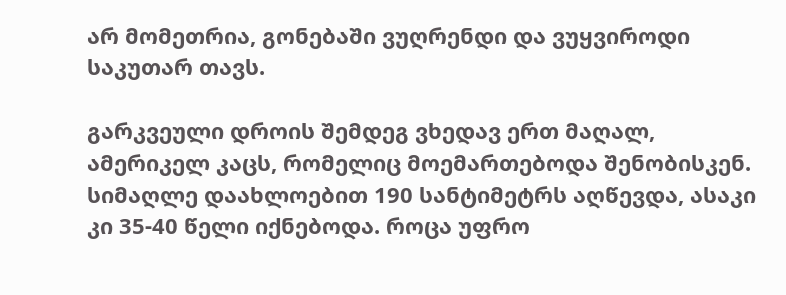არ მომეთრია, გონებაში ვუღრენდი და ვუყვიროდი საკუთარ თავს.

გარკვეული დროის შემდეგ ვხედავ ერთ მაღალ, ამერიკელ კაცს, რომელიც მოემართებოდა შენობისკენ. სიმაღლე დაახლოებით 190 სანტიმეტრს აღწევდა, ასაკი კი 35-40 წელი იქნებოდა. როცა უფრო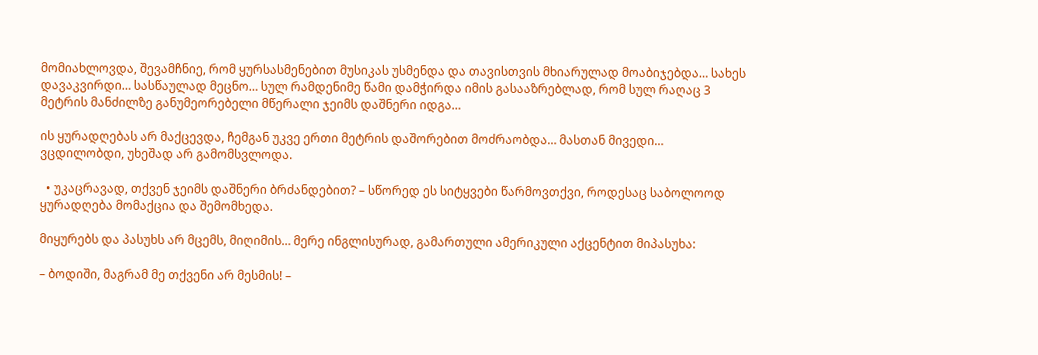მომიახლოვდა, შევამჩნიე, რომ ყურსასმენებით მუსიკას უსმენდა და თავისთვის მხიარულად მოაბიჯებდა… სახეს დავაკვირდი… სასწაულად მეცნო… სულ რამდენიმე წამი დამჭირდა იმის გასააზრებლად, რომ სულ რაღაც 3 მეტრის მანძილზე განუმეორებელი მწერალი ჯეიმს დაშნერი იდგა…

ის ყურადღებას არ მაქცევდა, ჩემგან უკვე ერთი მეტრის დაშორებით მოძრაობდა… მასთან მივედი… ვცდილობდი, უხეშად არ გამომსვლოდა.

  • უკაცრავად, თქვენ ჯეიმს დაშნერი ბრძანდებით? – სწორედ ეს სიტყვები წარმოვთქვი, როდესაც საბოლოოდ ყურადღება მომაქცია და შემომხედა.

მიყურებს და პასუხს არ მცემს, მიღიმის… მერე ინგლისურად, გამართული ამერიკული აქცენტით მიპასუხა:

– ბოდიში, მაგრამ მე თქვენი არ მესმის! –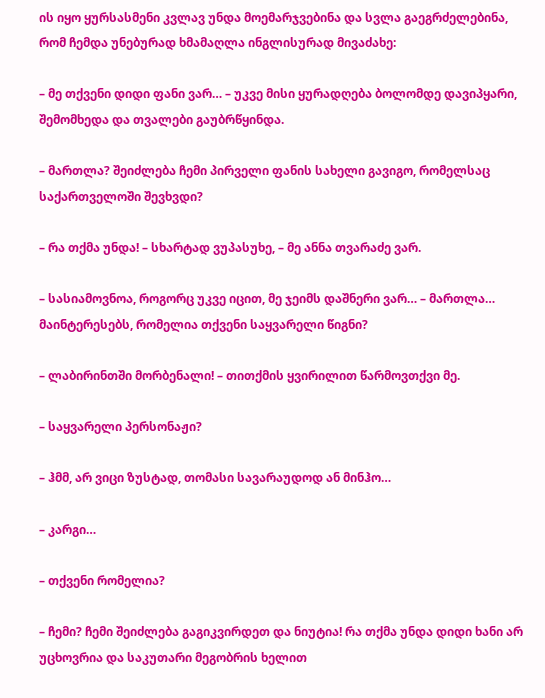ის იყო ყურსასმენი კვლავ უნდა მოემარჯვებინა და სვლა გაეგრძელებინა, რომ ჩემდა უნებურად ხმამაღლა ინგლისურად მივაძახე:

– მე თქვენი დიდი ფანი ვარ… – უკვე მისი ყურადღება ბოლომდე დავიპყარი, შემომხედა და თვალები გაუბრწყინდა.

– მართლა? შეიძლება ჩემი პირველი ფანის სახელი გავიგო, რომელსაც საქართველოში შევხვდი?

– რა თქმა უნდა! – სხარტად ვუპასუხე, – მე ანნა თვარაძე ვარ.

– სასიამოვნოა, როგორც უკვე იცით, მე ჯეიმს დაშნერი ვარ… – მართლა… მაინტერესებს, რომელია თქვენი საყვარელი წიგნი?

– ლაბირინთში მორბენალი! – თითქმის ყვირილით წარმოვთქვი მე.

– საყვარელი პერსონაჟი?

– ჰმმ, არ ვიცი ზუსტად, თომასი სავარაუდოდ ან მინჰო…

– კარგი…

– თქვენი რომელია?

– ჩემი? ჩემი შეიძლება გაგიკვირდეთ და ნიუტია! რა თქმა უნდა დიდი ხანი არ უცხოვრია და საკუთარი მეგობრის ხელით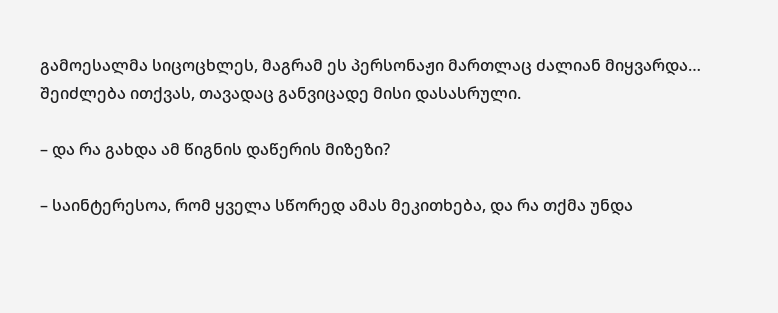გამოესალმა სიცოცხლეს, მაგრამ ეს პერსონაჟი მართლაც ძალიან მიყვარდა… შეიძლება ითქვას, თავადაც განვიცადე მისი დასასრული.

– და რა გახდა ამ წიგნის დაწერის მიზეზი?

– საინტერესოა, რომ ყველა სწორედ ამას მეკითხება, და რა თქმა უნდა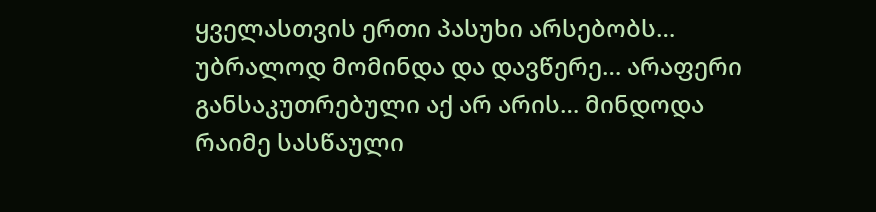ყველასთვის ერთი პასუხი არსებობს… უბრალოდ მომინდა და დავწერე… არაფერი განსაკუთრებული აქ არ არის… მინდოდა რაიმე სასწაული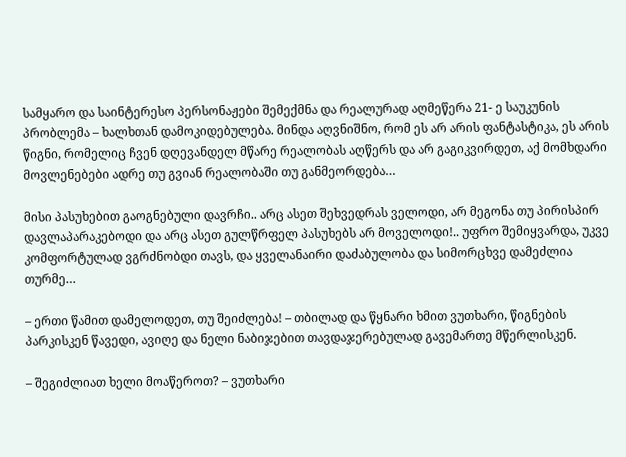სამყარო და საინტერესო პერსონაჟები შემექმნა და რეალურად აღმეწერა 21- ე საუკუნის პრობლემა – ხალხთან დამოკიდებულება. მინდა აღვნიშნო, რომ ეს არ არის ფანტასტიკა, ეს არის წიგნი, რომელიც ჩვენ დღევანდელ მწარე რეალობას აღწერს და არ გაგიკვირდეთ, აქ მომხდარი მოვლენებები ადრე თუ გვიან რეალობაში თუ განმეორდება…

მისი პასუხებით გაოგნებული დავრჩი.. არც ასეთ შეხვედრას ველოდი, არ მეგონა თუ პირისპირ დავლაპარაკებოდი და არც ასეთ გულწრფელ პასუხებს არ მოველოდი!.. უფრო შემიყვარდა, უკვე კომფორტულად ვგრძნობდი თავს, და ყველანაირი დაძაბულობა და სიმორცხვე დამეძლია თურმე…

– ერთი წამით დამელოდეთ, თუ შეიძლება! – თბილად და წყნარი ხმით ვუთხარი, წიგნების პარკისკენ წავედი, ავიღე და ნელი ნაბიჯებით თავდაჯერებულად გავემართე მწერლისკენ.

– შეგიძლიათ ხელი მოაწეროთ? – ვუთხარი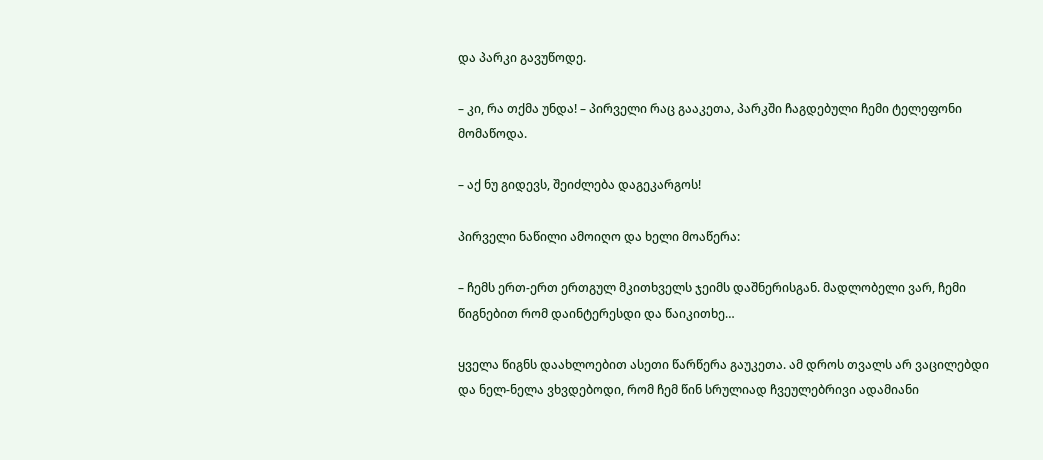და პარკი გავუწოდე.

– კი, რა თქმა უნდა! – პირველი რაც გააკეთა, პარკში ჩაგდებული ჩემი ტელეფონი მომაწოდა.

– აქ ნუ გიდევს, შეიძლება დაგეკარგოს!

პირველი ნაწილი ამოიღო და ხელი მოაწერა:

– ჩემს ერთ-ერთ ერთგულ მკითხველს ჯეიმს დაშნერისგან. მადლობელი ვარ, ჩემი წიგნებით რომ დაინტერესდი და წაიკითხე…

ყველა წიგნს დაახლოებით ასეთი წარწერა გაუკეთა. ამ დროს თვალს არ ვაცილებდი და ნელ-ნელა ვხვდებოდი, რომ ჩემ წინ სრულიად ჩვეულებრივი ადამიანი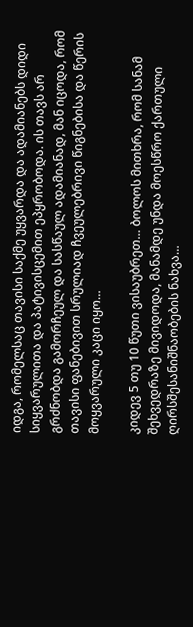იდგა, რომელსაც თავისი საქმე უყვარდა და ადამიანებს დიდი სიყვარულითა და პატივისცემით ეპყრობოდა. ის თავს არ გრძნობდა გამორჩეულ და სასწაულ ადამიანად, მან იცოდა, რომ თავისი ფანებივით სრულიად ჩვეულებრივი წიგნებისა და წერის მოყვარული კაცი იყო…

კიდევ 5 თუ 10 წუთი ვისაუბრეთ… ბოლოს მითხრა, რომ სანამ შეხვედრაზე მივიდოდა, მანამდე უნდა მოესწრო ქართული ღირსშესანიშნაობების ნახვა…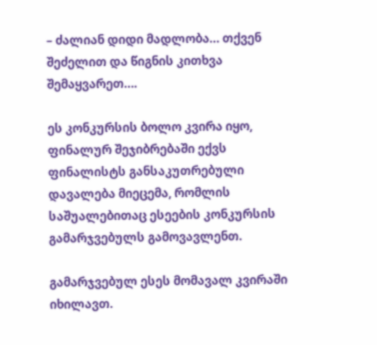– ძალიან დიდი მადლობა… თქვენ შეძელით და წიგნის კითხვა შემაყვარეთ….

ეს კონკურსის ბოლო კვირა იყო, ფინალურ შეჯიბრებაში ექვს ფინალისტს განსაკუთრებული დავალება მიეცემა, რომლის საშუალებითაც ესეების კონკურსის გამარჯვებულს გამოვავლენთ.

გამარჯვებულ ესეს მომავალ კვირაში იხილავთ.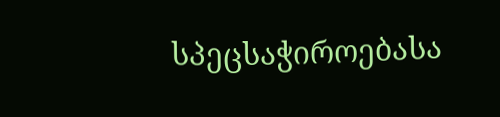სპეცსაჭიროებასა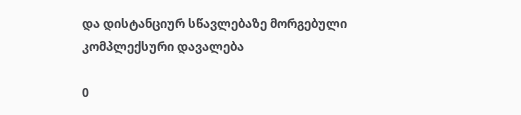და დისტანციურ სწავლებაზე მორგებული კომპლექსური დავალება

0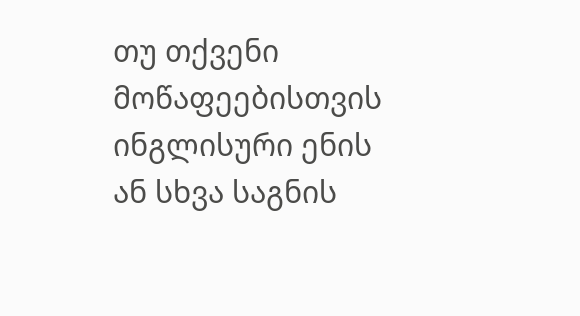თუ თქვენი მოწაფეებისთვის ინგლისური ენის ან სხვა საგნის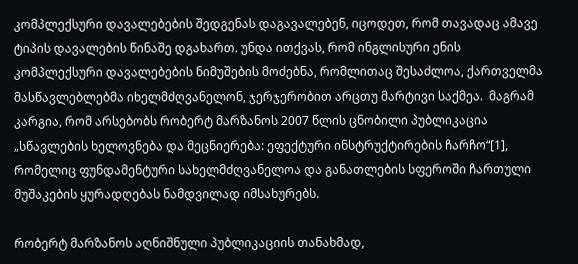კომპლექსური დავალებების შედგენას დაგავალებენ, იცოდეთ, რომ თავადაც ამავე ტიპის დავალების წინაშე დგახართ. უნდა ითქვას, რომ ინგლისური ენის კომპლექსური დავალებების ნიმუშების მოძებნა, რომლითაც შესაძლოა, ქართველმა მასწავლებლებმა იხელმძღვანელონ, ჯერჯერობით არცთუ მარტივი საქმეა.  მაგრამ კარგია, რომ არსებობს რობერტ მარზანოს 2007 წლის ცნობილი პუბლიკაცია „სწავლების ხელოვნება და მეცნიერება: ეფექტური ინსტრუქტირების ჩარჩო“[1], რომელიც ფუნდამენტური სახელმძღვანელოა და განათლების სფეროში ჩართული მუშაკების ყურადღებას ნამდვილად იმსახურებს.

რობერტ მარზანოს აღნიშნული პუბლიკაციის თანახმად,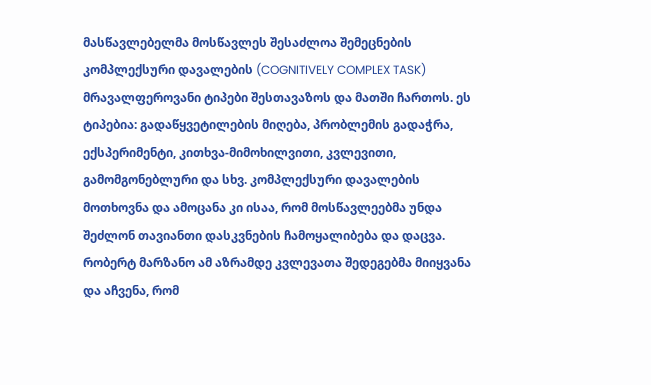მასწავლებელმა მოსწავლეს შესაძლოა შემეცნების კომპლექსური დავალების (COGNITIVELY COMPLEX TASK) მრავალფეროვანი ტიპები შესთავაზოს და მათში ჩართოს. ეს ტიპებია: გადაწყვეტილების მიღება, პრობლემის გადაჭრა, ექსპერიმენტი, კითხვა-მიმოხილვითი, კვლევითი, გამომგონებლური და სხვ. კომპლექსური დავალების მოთხოვნა და ამოცანა კი ისაა, რომ მოსწავლეებმა უნდა შეძლონ თავიანთი დასკვნების ჩამოყალიბება და დაცვა. რობერტ მარზანო ამ აზრამდე კვლევათა შედეგებმა მიიყვანა და აჩვენა, რომ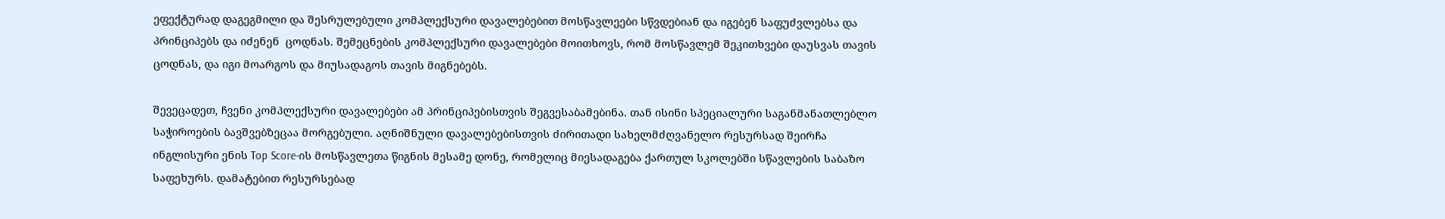ეფექტურად დაგეგმილი და შესრულებული კომპლექსური დავალებებით მოსწავლეები სწვდებიან და იგებენ საფუძვლებსა და პრინციპებს და იძენენ  ცოდნას. შემეცნების კომპლექსური დავალებები მოითხოვს, რომ მოსწავლემ შეკითხვები დაუსვას თავის ცოდნას, და იგი მოარგოს და მიუსადაგოს თავის მიგნებებს.

შევეცადეთ, ჩვენი კომპლექსური დავალებები ამ პრინციპებისთვის შეგვესაბამებინა. თან ისინი სპეციალური საგანმანათლებლო საჭიროების ბავშვებზეცაა მორგებული. აღნიშნული დავალებებისთვის ძირითადი სახელმძღვანელო რესურსად შეირჩა ინგლისური ენის Top Score-ის მოსწავლეთა წიგნის მესამე დონე, რომელიც მიესადაგება ქართულ სკოლებში სწავლების საბაზო საფეხურს. დამატებით რესურსებად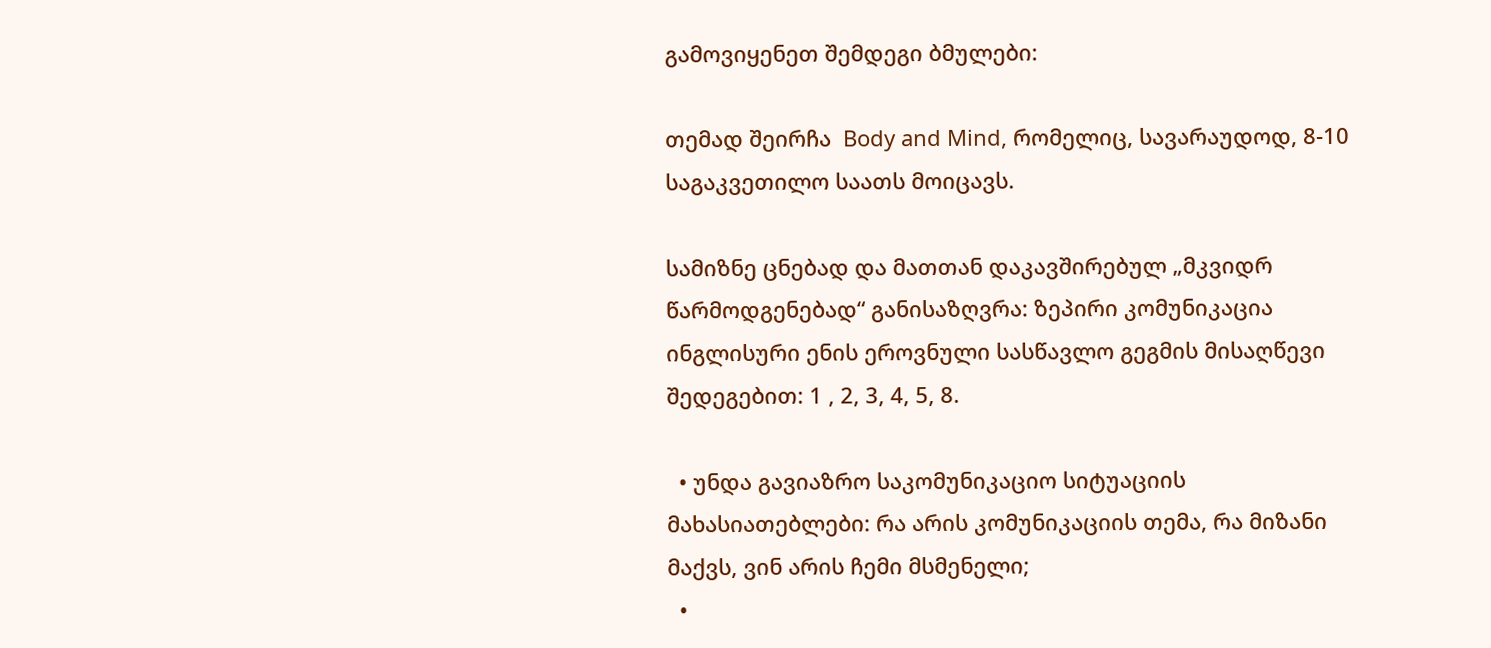გამოვიყენეთ შემდეგი ბმულები:

თემად შეირჩა  Body and Mind, რომელიც, სავარაუდოდ, 8-10 საგაკვეთილო საათს მოიცავს.

სამიზნე ცნებად და მათთან დაკავშირებულ „მკვიდრ წარმოდგენებად“ განისაზღვრა: ზეპირი კომუნიკაცია ინგლისური ენის ეროვნული სასწავლო გეგმის მისაღწევი შედეგებით: 1 , 2, 3, 4, 5, 8.

  • უნდა გავიაზრო საკომუნიკაციო სიტუაციის მახასიათებლები: რა არის კომუნიკაციის თემა, რა მიზანი მაქვს, ვინ არის ჩემი მსმენელი;
  •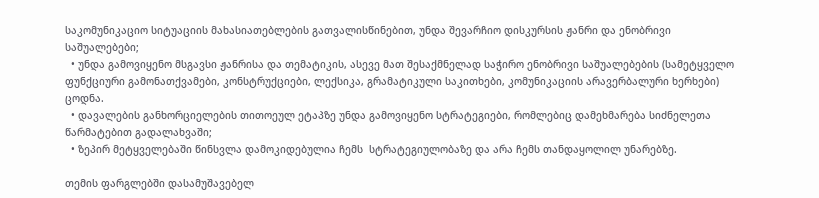საკომუნიკაციო სიტუაციის მახასიათებლების გათვალისწინებით, უნდა შევარჩიო დისკურსის ჟანრი და ენობრივი  საშუალებები;
  • უნდა გამოვიყენო მსგავსი ჟანრისა და თემატიკის, ასევე მათ შესაქმნელად საჭირო ენობრივი საშუალებების (სამეტყველო ფუნქციური გამონათქვამები, კონსტრუქციები, ლექსიკა, გრამატიკული საკითხები, კომუნიკაციის არავერბალური ხერხები) ცოდნა.
  • დავალების განხორციელების თითოეულ ეტაპზე უნდა გამოვიყენო სტრატეგიები, რომლებიც დამეხმარება სიძნელეთა წარმატებით გადალახვაში;
  • ზეპირ მეტყველებაში წინსვლა დამოკიდებულია ჩემს  სტრატეგიულობაზე და არა ჩემს თანდაყოლილ უნარებზე.

თემის ფარგლებში დასამუშავებელ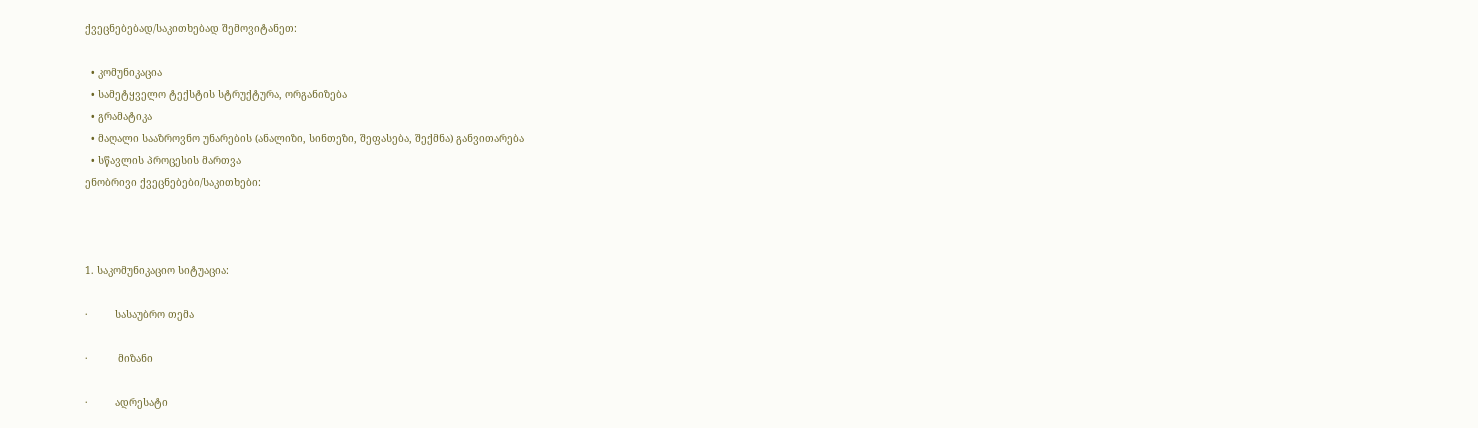ქვეცნებებად/საკითხებად შემოვიტანეთ:

  • კომუნიკაცია
  • სამეტყველო ტექსტის სტრუქტურა, ორგანიზება
  • გრამატიკა
  • მაღალი სააზროვნო უნარების (ანალიზი, სინთეზი, შეფასება, შექმნა) განვითარება
  • სწავლის პროცესის მართვა
ენობრივი ქვეცნებები/საკითხები:



1. საკომუნიკაციო სიტუაცია:

·         სასაუბრო თემა

·          მიზანი

·         ადრესატი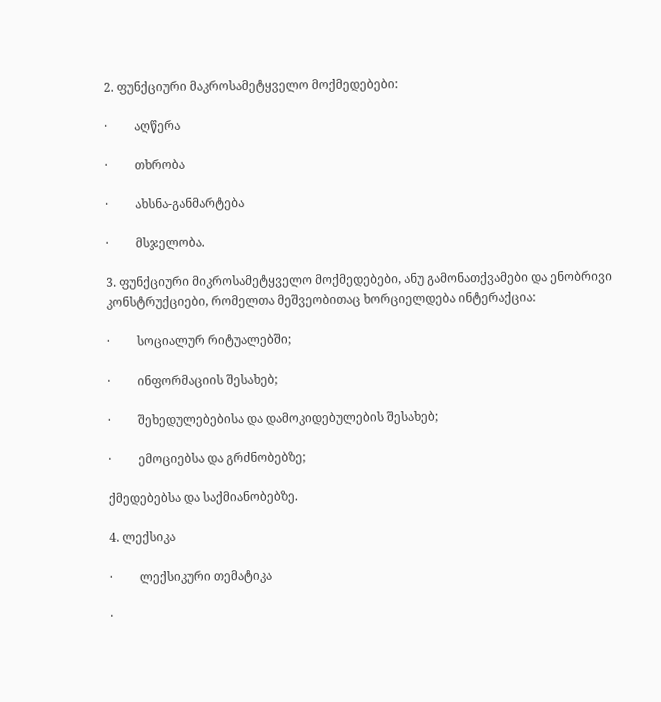2. ფუნქციური მაკროსამეტყველო მოქმედებები:

·         აღწერა

·         თხრობა

·         ახსნა-განმარტება

·         მსჯელობა.

3. ფუნქციური მიკროსამეტყველო მოქმედებები, ანუ გამონათქვამები და ენობრივი კონსტრუქციები, რომელთა მეშვეობითაც ხორციელდება ინტერაქცია:

·         სოციალურ რიტუალებში;

·         ინფორმაციის შესახებ;

·         შეხედულებებისა და დამოკიდებულების შესახებ;

·         ემოციებსა და გრძნობებზე;

ქმედებებსა და საქმიანობებზე.

4. ლექსიკა

·         ლექსიკური თემატიკა

·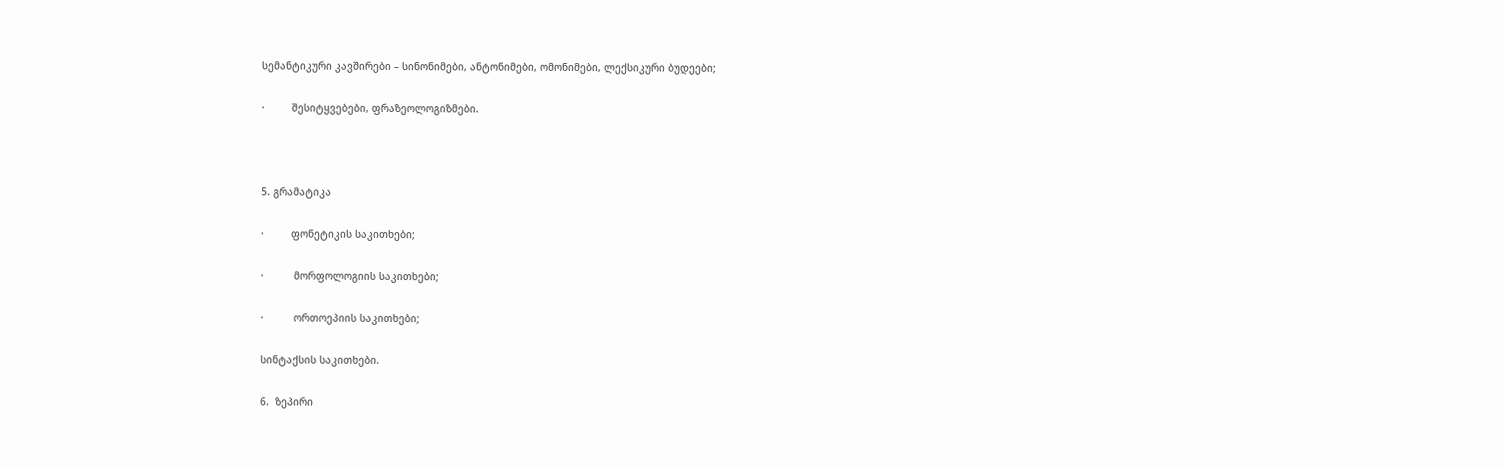სემანტიკური კავშირები – სინონიმები, ანტონიმები, ომონიმები, ლექსიკური ბუდეები;

·         შესიტყვებები, ფრაზეოლოგიზმები.



5. გრამატიკა

·         ფონეტიკის საკითხები;

·          მორფოლოგიის საკითხები;

·          ორთოეპიის საკითხები;

სინტაქსის საკითხები.

6.  ზეპირი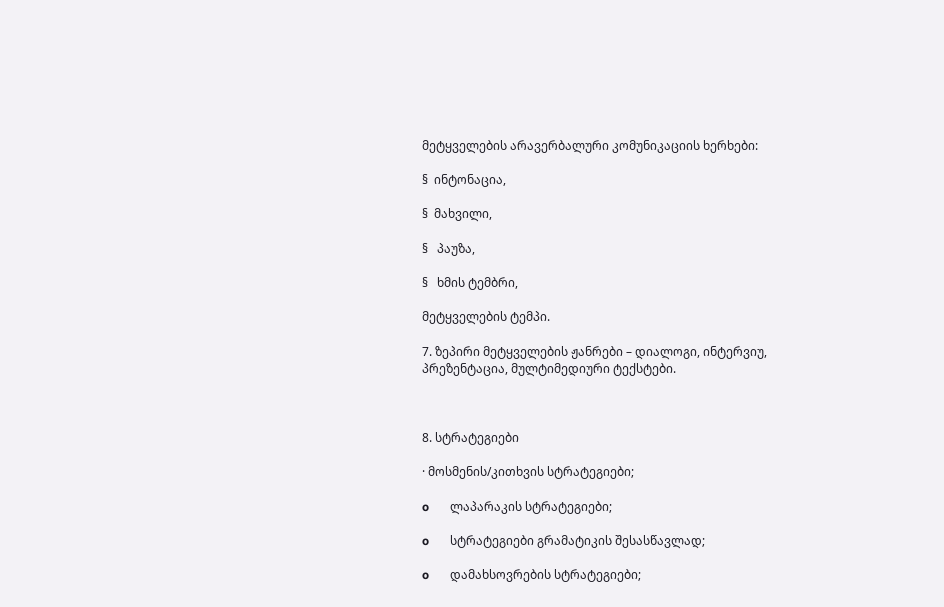მეტყველების არავერბალური კომუნიკაციის ხერხები:

§  ინტონაცია,

§  მახვილი,

§   პაუზა,

§   ხმის ტემბრი,

მეტყველების ტემპი.

7. ზეპირი მეტყველების ჟანრები – დიალოგი, ინტერვიუ, პრეზენტაცია, მულტიმედიური ტექსტები.



8. სტრატეგიები

· მოსმენის/კითხვის სტრატეგიები;

o       ლაპარაკის სტრატეგიები;

o       სტრატეგიები გრამატიკის შესასწავლად;

o       დამახსოვრების სტრატეგიები;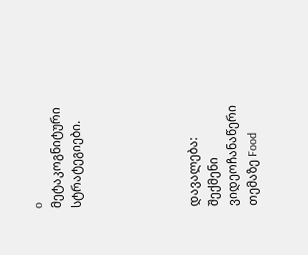o       მეტაკოგნიტური სტრატეგიები.





დავალება:   შექმენი ვიდეოჩანაწერი თემაზე Food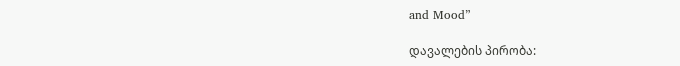and Mood”

დავალების პირობა: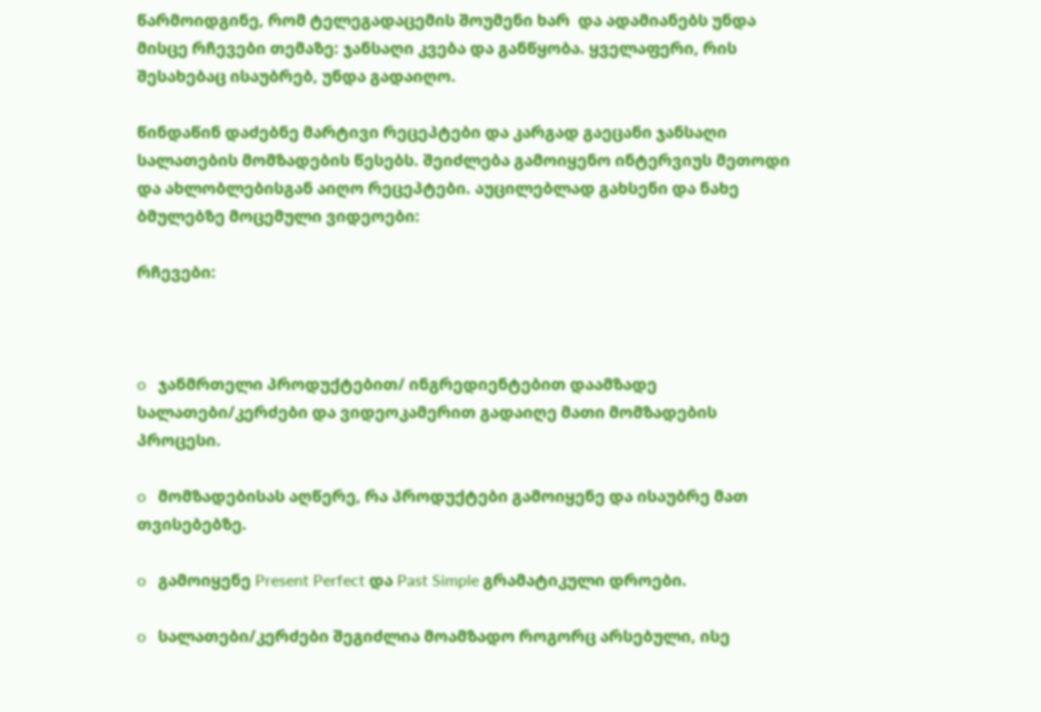წარმოიდგინე, რომ ტელეგადაცემის შოუმენი ხარ  და ადამიანებს უნდა მისცე რჩევები თემაზე: ჯანსაღი კვება და განწყობა. ყველაფერი, რის შესახებაც ისაუბრებ, უნდა გადაიღო.

წინდაწინ დაძებნე მარტივი რეცეპტები და კარგად გაეცანი ჯანსაღი სალათების მომზადების წესებს. შეიძლება გამოიყენო ინტერვიუს მეთოდი და ახლობლებისგან აიღო რეცეპტები. აუცილებლად გახსენი და ნახე  ბმულებზე მოცემული ვიდეოები:

რჩევები:



o   ჯანმრთელი პროდუქტებით/ ინგრედიენტებით დაამზადე  სალათები/კერძები და ვიდეოკამერით გადაიღე მათი მომზადების პროცესი.

o   მომზადებისას აღწერე, რა პროდუქტები გამოიყენე და ისაუბრე მათ თვისებებზე.

o   გამოიყენე Present Perfect და Past Simple გრამატიკული დროები.

o   სალათები/კერძები შეგიძლია მოამზადო როგორც არსებული, ისე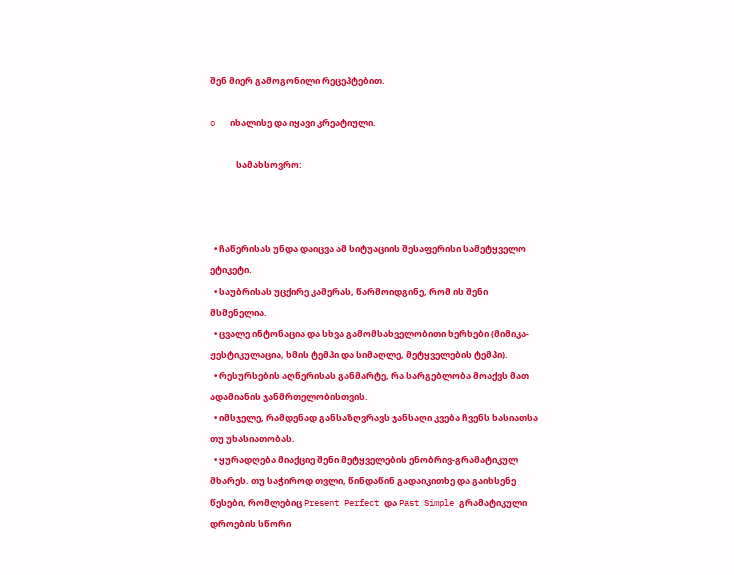შენ მიერ გამოგონილი რეცეპტებით.

o   იხალისე და იყავი კრეატიული.

             სამახსოვრო:



  • ჩაწერისას უნდა დაიცვა ამ სიტუაციის შესაფერისი სამეტყველო ეტიკეტი.
  • საუბრისას უცქირე კამერას, წარმოიდგინე, რომ ის შენი მსმენელია.
  • ცვალე ინტონაცია და სხვა გამომსახველობითი ხერხები (მიმიკა-ჟესტიკულაცია, ხმის ტემპი და სიმაღლე, მეტყველების ტემპი).
  • რესურსების აღწერისას განმარტე, რა სარგებლობა მოაქვს მათ ადამიანის ჯანმრთელობისთვის.
  • იმსჯელე, რამდენად განსაზღვრავს ჯანსაღი კვება ჩვენს ხასიათსა თუ უხასიათობას.
  • ყურადღება მიაქციე შენი მეტყველების ენობრივ-გრამატიკულ მხარეს. თუ საჭიროდ თვლი, წინდაწინ გადაიკითხე და გაიხსენე წესები, რომლებიც Present Perfect და Past Simple გრამატიკული დროების სწორი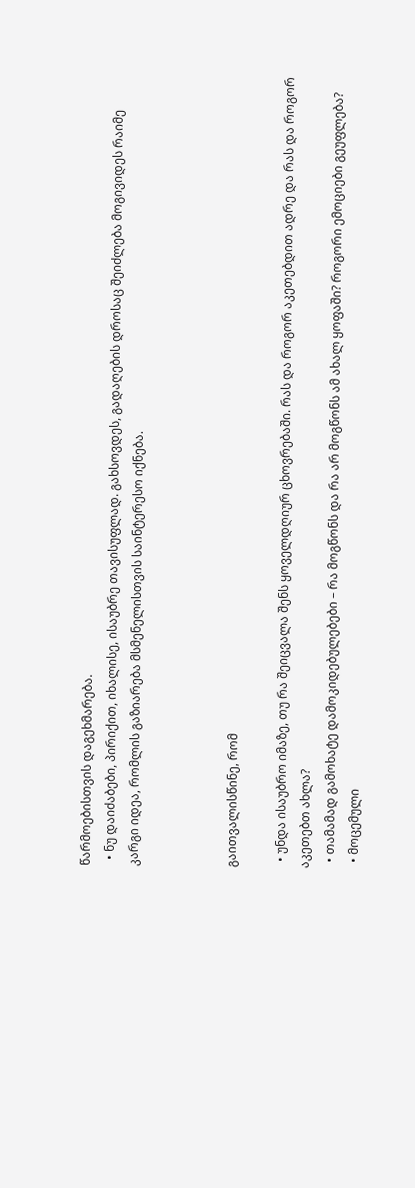წარმოებისთვის დაგეხმარება.
  • ნუ დაიძაბები, პირიქით, იხალისე, ისაუბრე თავისუფლად. გახსოვდეს, გადაღების დროსაც შეიძლება მოგივიდეს რაიმე კარგი იდეა, რომლის გაზიარება მსმენელისთვის საინტერესო იქნება.



გაითვალისწინე, რომ

  • უნდა ისაუბრო იმაზე, თუ რა შეიცვალა შენს ყოველდღიურ ცხოვრებაში. რას და როგორ აკეთებდით ადრე და რას და როგორ აკეთებთ ახლა?
  • თამამად გამოხატე დამოკიდებულებები – რა მოგწონს და რა არ მოგწონს ამ ახალ ყოფაში? როგორი ემოციები გეუფლება?
  • მოცემული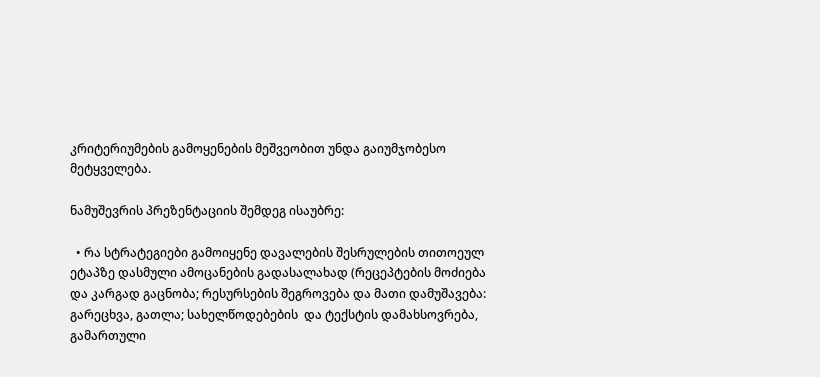კრიტერიუმების გამოყენების მეშვეობით უნდა გაიუმჯობესო მეტყველება.

ნამუშევრის პრეზენტაციის შემდეგ ისაუბრე:

  • რა სტრატეგიები გამოიყენე დავალების შესრულების თითოეულ ეტაპზე დასმული ამოცანების გადასალახად (რეცეპტების მოძიება და კარგად გაცნობა; რესურსების შეგროვება და მათი დამუშავება: გარეცხვა, გათლა; სახელწოდებების  და ტექსტის დამახსოვრება, გამართული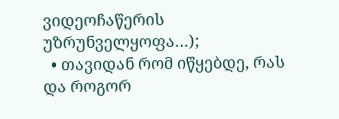ვიდეოჩაწერის უზრუნველყოფა…);
  • თავიდან რომ იწყებდე, რას და როგორ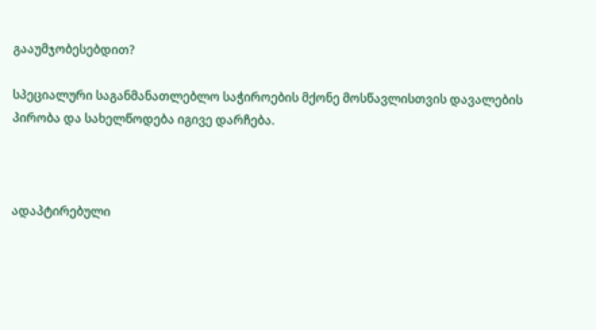გააუმჯობესებდით?

სპეციალური საგანმანათლებლო საჭიროების მქონე მოსწავლისთვის დავალების პირობა და სახელწოდება იგივე დარჩება.



ადაპტირებული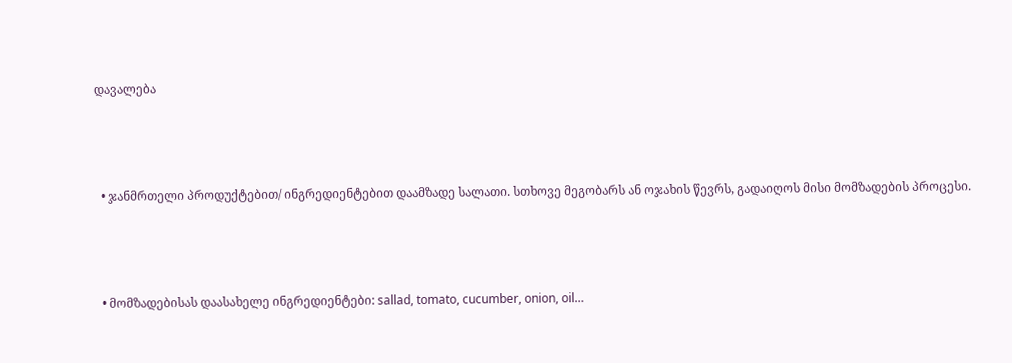დავალება



  • ჯანმრთელი პროდუქტებით/ ინგრედიენტებით დაამზადე სალათი. სთხოვე მეგობარს ან ოჯახის წევრს, გადაიღოს მისი მომზადების პროცესი.



  • მომზადებისას დაასახელე ინგრედიენტები: sallad, tomato, cucumber, onion, oil…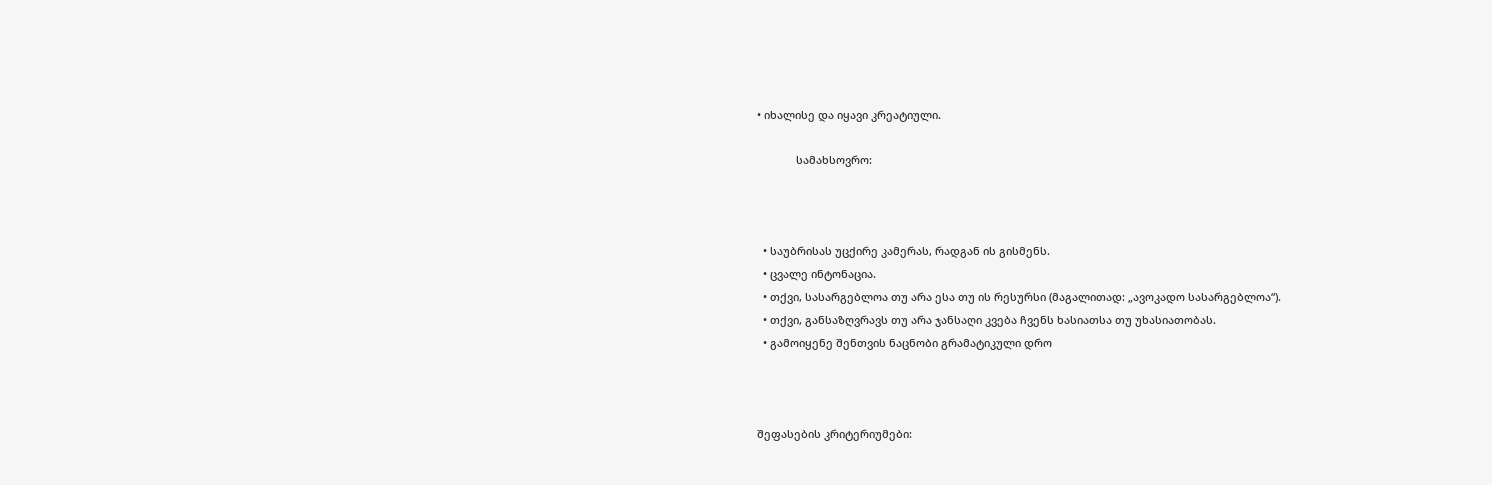• იხალისე და იყავი კრეატიული.

             სამახსოვრო:



  • საუბრისას უცქირე კამერას, რადგან ის გისმენს.
  • ცვალე ინტონაცია.
  • თქვი, სასარგებლოა თუ არა ესა თუ ის რესურსი (მაგალითად: „ავოკადო სასარგებლოა“).
  • თქვი, განსაზღვრავს თუ არა ჯანსაღი კვება ჩვენს ხასიათსა თუ უხასიათობას.
  • გამოიყენე შენთვის ნაცნობი გრამატიკული დრო



შეფასების კრიტერიუმები: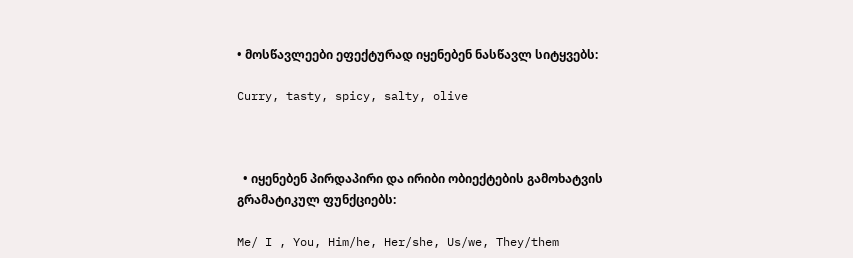• მოსწავლეები ეფექტურად იყენებენ ნასწავლ სიტყვებს:

Curry, tasty, spicy, salty, olive



  • იყენებენ პირდაპირი და ირიბი ობიექტების გამოხატვის გრამატიკულ ფუნქციებს:

Me/ I , You, Him/he, Her/she, Us/we, They/them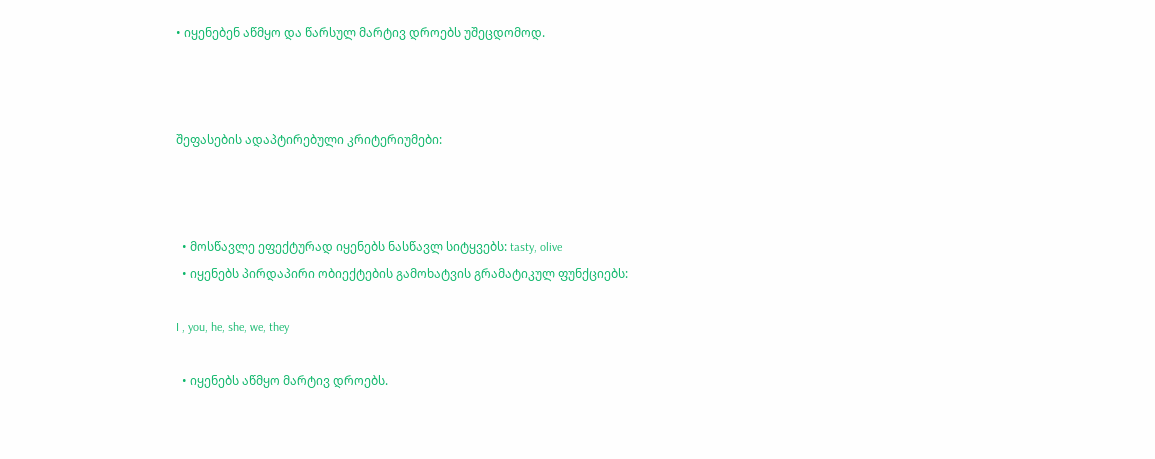• იყენებენ აწმყო და წარსულ მარტივ დროებს უშეცდომოდ.



შეფასების ადაპტირებული კრიტერიუმები:



  • მოსწავლე ეფექტურად იყენებს ნასწავლ სიტყვებს: tasty, olive
  • იყენებს პირდაპირი ობიექტების გამოხატვის გრამატიკულ ფუნქციებს:

I , you, he, she, we, they

  • იყენებს აწმყო მარტივ დროებს.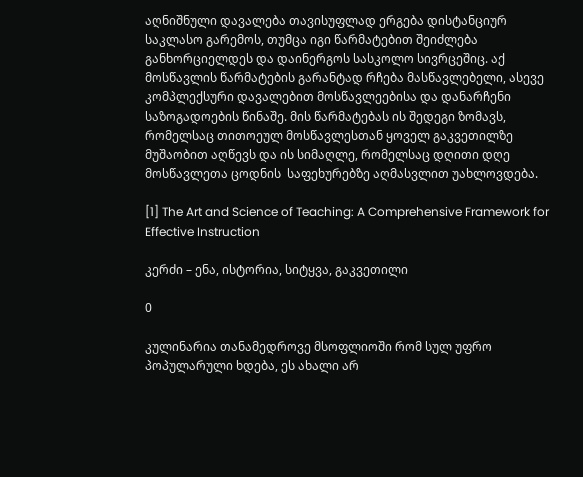აღნიშნული დავალება თავისუფლად ერგება დისტანციურ საკლასო გარემოს, თუმცა იგი წარმატებით შეიძლება განხორციელდეს და დაინერგოს სასკოლო სივრცეშიც. აქ მოსწავლის წარმატების გარანტად რჩება მასწავლებელი, ასევე კომპლექსური დავალებით მოსწავლეებისა და დანარჩენი საზოგადოების წინაშე. მის წარმატებას ის შედეგი ზომავს, რომელსაც თითოეულ მოსწავლესთან ყოველ გაკვეთილზე მუშაობით აღწევს და ის სიმაღლე, რომელსაც დღითი დღე მოსწავლეთა ცოდნის  საფეხურებზე აღმასვლით უახლოვდება.

[1] The Art and Science of Teaching: A Comprehensive Framework for Effective Instruction

კერძი – ენა, ისტორია, სიტყვა, გაკვეთილი

0

კულინარია თანამედროვე მსოფლიოში რომ სულ უფრო პოპულარული ხდება, ეს ახალი არ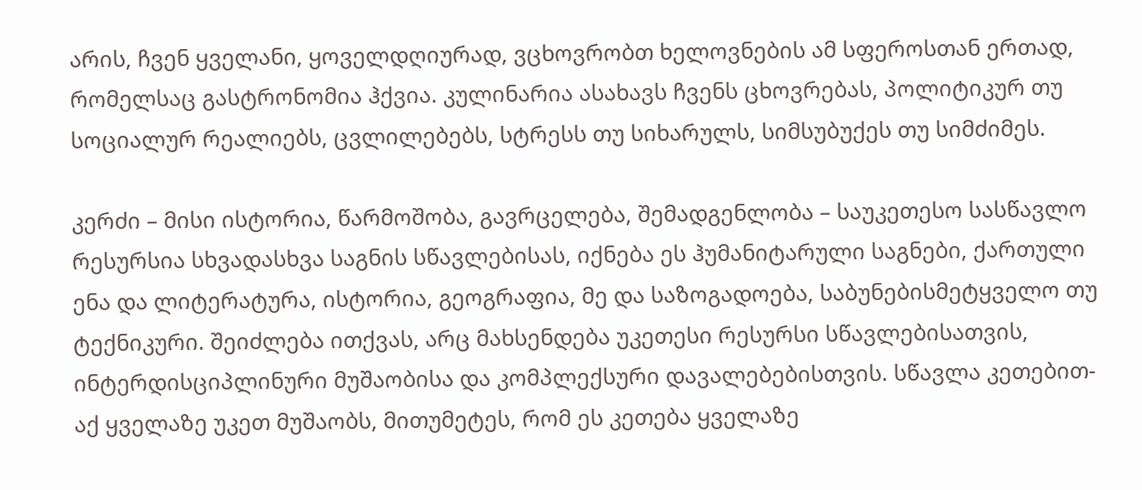არის, ჩვენ ყველანი, ყოველდღიურად, ვცხოვრობთ ხელოვნების ამ სფეროსთან ერთად, რომელსაც გასტრონომია ჰქვია. კულინარია ასახავს ჩვენს ცხოვრებას, პოლიტიკურ თუ სოციალურ რეალიებს, ცვლილებებს, სტრესს თუ სიხარულს, სიმსუბუქეს თუ სიმძიმეს.

კერძი – მისი ისტორია, წარმოშობა, გავრცელება, შემადგენლობა – საუკეთესო სასწავლო რესურსია სხვადასხვა საგნის სწავლებისას, იქნება ეს ჰუმანიტარული საგნები, ქართული ენა და ლიტერატურა, ისტორია, გეოგრაფია, მე და საზოგადოება, საბუნებისმეტყველო თუ ტექნიკური. შეიძლება ითქვას, არც მახსენდება უკეთესი რესურსი სწავლებისათვის, ინტერდისციპლინური მუშაობისა და კომპლექსური დავალებებისთვის. სწავლა კეთებით- აქ ყველაზე უკეთ მუშაობს, მითუმეტეს, რომ ეს კეთება ყველაზე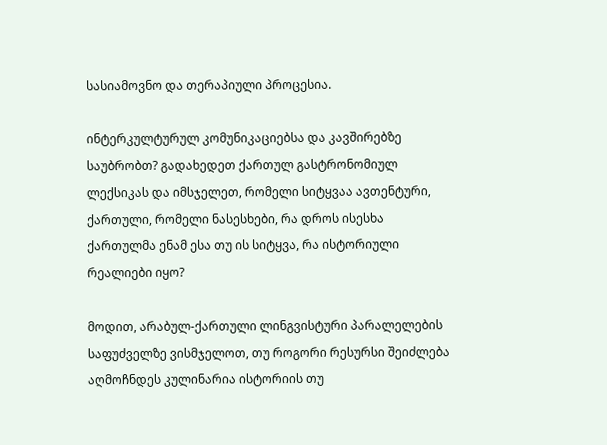სასიამოვნო და თერაპიული პროცესია.

ინტერკულტურულ კომუნიკაციებსა და კავშირებზე საუბრობთ? გადახედეთ ქართულ გასტრონომიულ ლექსიკას და იმსჯელეთ, რომელი სიტყვაა ავთენტური, ქართული, რომელი ნასესხები, რა დროს ისესხა ქართულმა ენამ ესა თუ ის სიტყვა, რა ისტორიული რეალიები იყო?

მოდით, არაბულ-ქართული ლინგვისტური პარალელების საფუძველზე ვისმჯელოთ, თუ როგორი რესურსი შეიძლება აღმოჩნდეს კულინარია ისტორიის თუ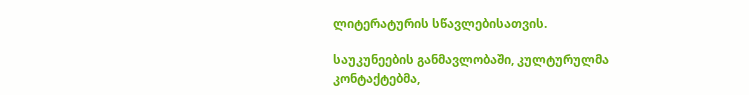ლიტერატურის სწავლებისათვის.

საუკუნეების განმავლობაში, კულტურულმა კონტაქტებმა,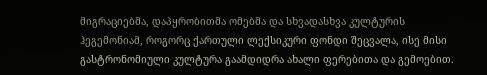მიგრაციებმა, დაპყრობითმა ომებმა და სხვადასხვა კულტურის ჰეგემონიამ, როგორც ქართული ლექსიკური ფონდი შეცვალა, ისე მისი გასტრონომიული კულტურა გაამდიდრა ახალი ფერებითა და გემოებით.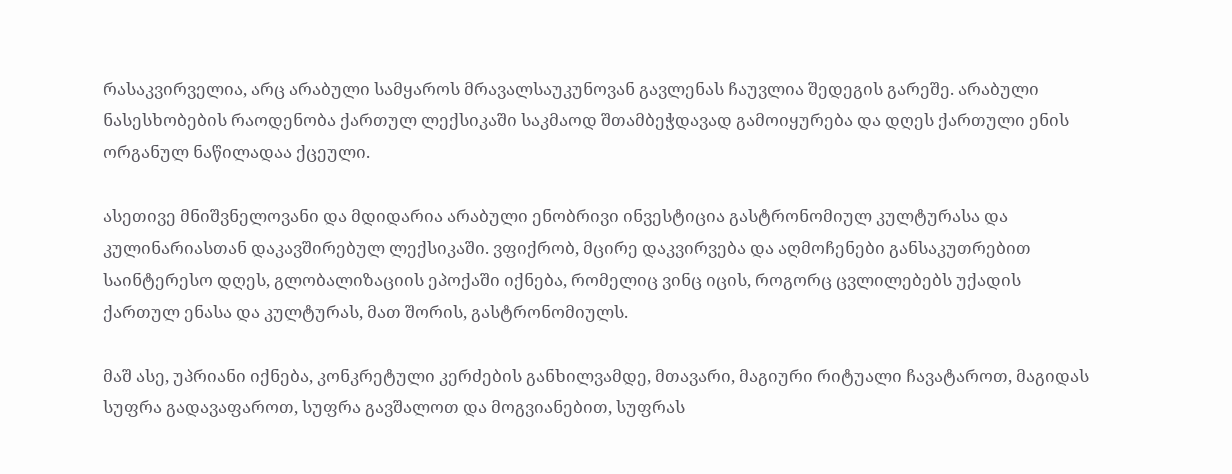რასაკვირველია, არც არაბული სამყაროს მრავალსაუკუნოვან გავლენას ჩაუვლია შედეგის გარეშე. არაბული ნასესხობების რაოდენობა ქართულ ლექსიკაში საკმაოდ შთამბეჭდავად გამოიყურება და დღეს ქართული ენის ორგანულ ნაწილადაა ქცეული.

ასეთივე მნიშვნელოვანი და მდიდარია არაბული ენობრივი ინვესტიცია გასტრონომიულ კულტურასა და კულინარიასთან დაკავშირებულ ლექსიკაში. ვფიქრობ, მცირე დაკვირვება და აღმოჩენები განსაკუთრებით საინტერესო დღეს, გლობალიზაციის ეპოქაში იქნება, რომელიც ვინც იცის, როგორც ცვლილებებს უქადის ქართულ ენასა და კულტურას, მათ შორის, გასტრონომიულს.

მაშ ასე, უპრიანი იქნება, კონკრეტული კერძების განხილვამდე, მთავარი, მაგიური რიტუალი ჩავატაროთ, მაგიდას სუფრა გადავაფაროთ, სუფრა გავშალოთ და მოგვიანებით, სუფრას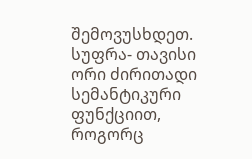შემოვუსხდეთ. სუფრა- თავისი ორი ძირითადი სემანტიკური ფუნქციით, როგორც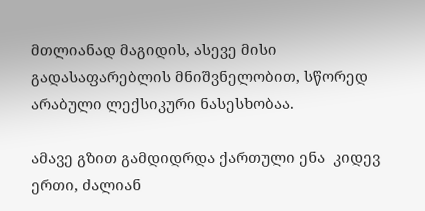მთლიანად მაგიდის, ასევე მისი გადასაფარებლის მნიშვნელობით, სწორედ არაბული ლექსიკური ნასესხობაა.

ამავე გზით გამდიდრდა ქართული ენა  კიდევ ერთი, ძალიან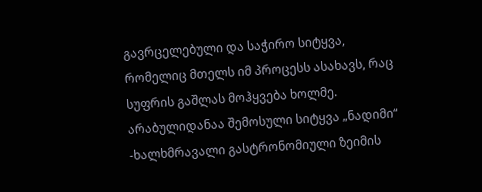გავრცელებული და საჭირო სიტყვა, რომელიც მთელს იმ პროცესს ასახავს, რაც სუფრის გაშლას მოჰყვება ხოლმე. არაბულიდანაა შემოსული სიტყვა „ნადიმი“ -ხალხმრავალი გასტრონომიული ზეიმის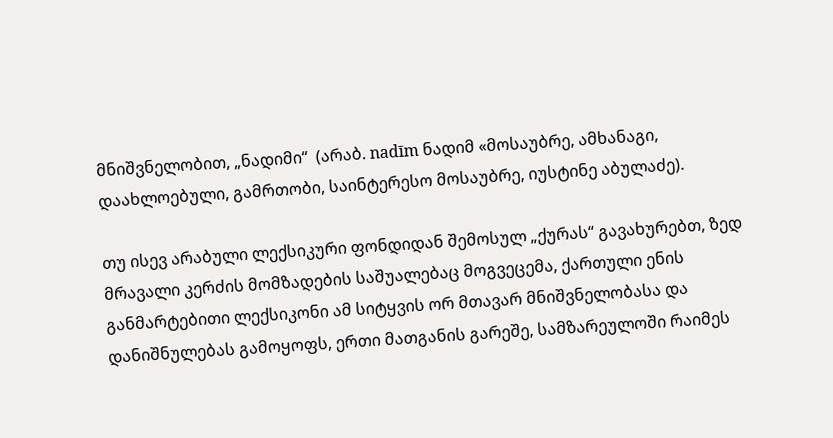მნიშვნელობით, „ნადიმი“  (არაბ. nadīm ნადიმ «მოსაუბრე, ამხანაგი, დაახლოებული, გამრთობი, საინტერესო მოსაუბრე, იუსტინე აბულაძე).

თუ ისევ არაბული ლექსიკური ფონდიდან შემოსულ „ქურას“ გავახურებთ, ზედ მრავალი კერძის მომზადების საშუალებაც მოგვეცემა, ქართული ენის განმარტებითი ლექსიკონი ამ სიტყვის ორ მთავარ მნიშვნელობასა და დანიშნულებას გამოყოფს, ერთი მათგანის გარეშე, სამზარეულოში რაიმეს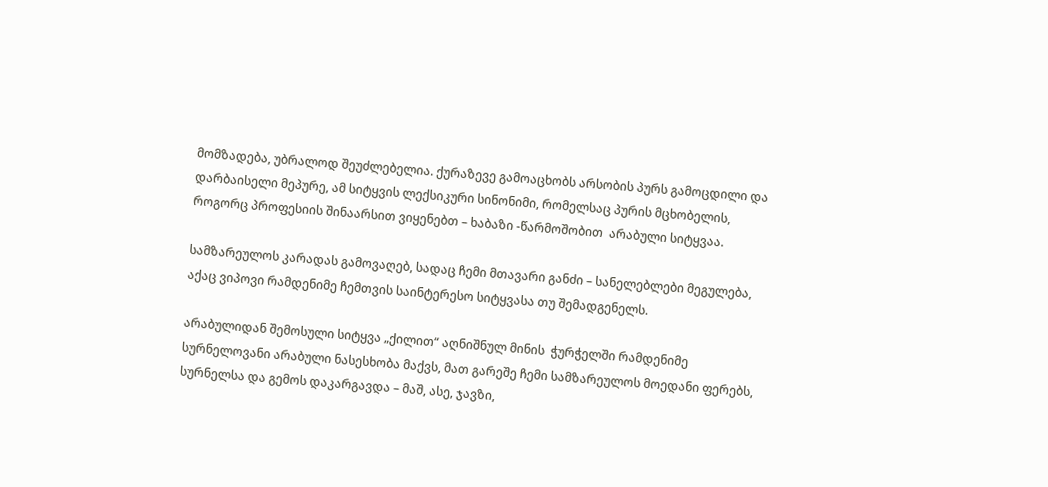მომზადება, უბრალოდ შეუძლებელია. ქურაზევე გამოაცხობს არსობის პურს გამოცდილი და დარბაისელი მეპურე, ამ სიტყვის ლექსიკური სინონიმი, რომელსაც პურის მცხობელის, როგორც პროფესიის შინაარსით ვიყენებთ – ხაბაზი -წარმოშობით  არაბული სიტყვაა.

სამზარეულოს კარადას გამოვაღებ, სადაც ჩემი მთავარი განძი – სანელებლები მეგულება, აქაც ვიპოვი რამდენიმე ჩემთვის საინტერესო სიტყვასა თუ შემადგენელს.

არაბულიდან შემოსული სიტყვა „ქილით“ აღნიშნულ მინის  ჭურჭელში რამდენიმე სურნელოვანი არაბული ნასესხობა მაქვს, მათ გარეშე ჩემი სამზარეულოს მოედანი ფერებს, სურნელსა და გემოს დაკარგავდა – მაშ, ასე, ჯავზი,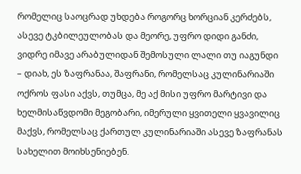რომელიც საოცრად უხდება როგორც ხორციან კერძებს, ასევე ტკბილეულობას და მეორე, უფრო დიდი განძი, ვიდრე იმავე არაბულიდან შემოსული ლალი თუ იაგუნდი – დიახ, ეს ზაფრანაა, შაფრანი, რომელსაც კულინარიაში ოქროს ფასი აქვს, თუმცა, მე აქ მისი უფრო მარტივი და ხელმისაწვდომი მეგობარი, იმერული ყვითელი ყვავილიც მაქვს, რომელსაც ქართულ კულინარიაში ასევე ზაფრანას სახელით მოიხსენიებენ.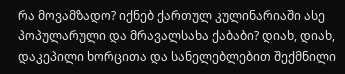რა მოვამზადო? იქნებ ქართულ კულინარიაში ასე პოპულარული და მრავალსახა ქაბაბი? დიახ, დიახ, დაკეპილი ხორცითა და სანელებლებით შექმნილი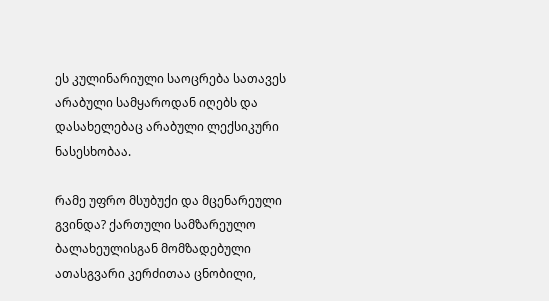ეს კულინარიული საოცრება სათავეს არაბული სამყაროდან იღებს და დასახელებაც არაბული ლექსიკური ნასესხობაა.

რამე უფრო მსუბუქი და მცენარეული გვინდა? ქართული სამზარეულო ბალახეულისგან მომზადებული ათასგვარი კერძითაა ცნობილი,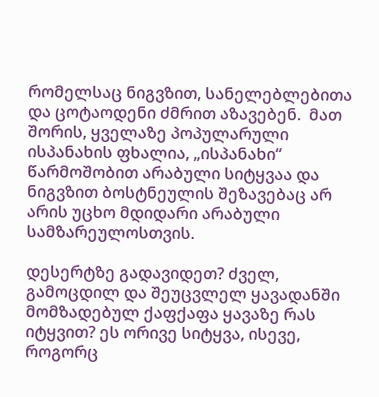რომელსაც ნიგვზით, სანელებლებითა და ცოტაოდენი ძმრით აზავებენ.  მათ შორის, ყველაზე პოპულარული ისპანახის ფხალია, „ისპანახი“  წარმოშობით არაბული სიტყვაა და ნიგვზით ბოსტნეულის შეზავებაც არ არის უცხო მდიდარი არაბული სამზარეულოსთვის.

დესერტზე გადავიდეთ? ძველ, გამოცდილ და შეუცვლელ ყავადანში მომზადებულ ქაფქაფა ყავაზე რას იტყვით? ეს ორივე სიტყვა, ისევე, როგორც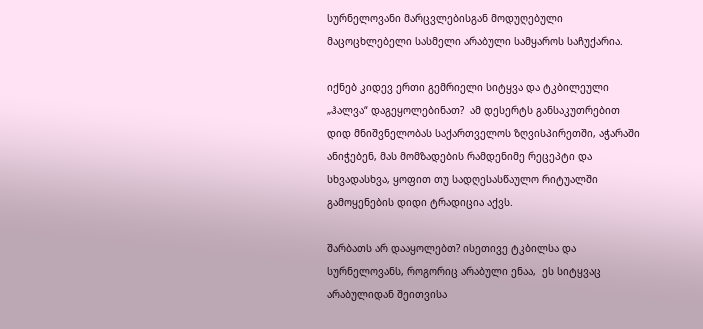სურნელოვანი მარცვლებისგან მოდუღებული მაცოცხლებელი სასმელი არაბული სამყაროს საჩუქარია.

იქნებ კიდევ ერთი გემრიელი სიტყვა და ტკბილეული „ჰალვა“ დაგეყოლებინათ?  ამ დესერტს განსაკუთრებით დიდ მნიშვნელობას საქართველოს ზღვისპირეთში, აჭარაში ანიჭებენ, მას მომზადების რამდენიმე რეცეპტი და სხვადასხვა, ყოფით თუ სადღესასწაულო რიტუალში გამოყენების დიდი ტრადიცია აქვს.

შარბათს არ დააყოლებთ? ისეთივე ტკბილსა და სურნელოვანს, როგორიც არაბული ენაა,  ეს სიტყვაც არაბულიდან შეითვისა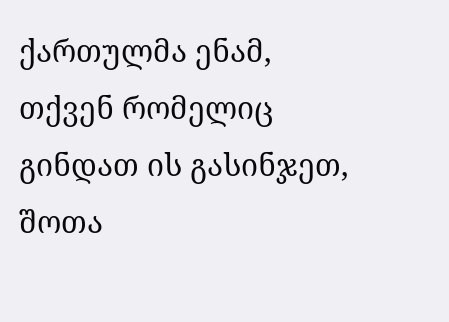ქართულმა ენამ, თქვენ რომელიც გინდათ ის გასინჯეთ, შოთა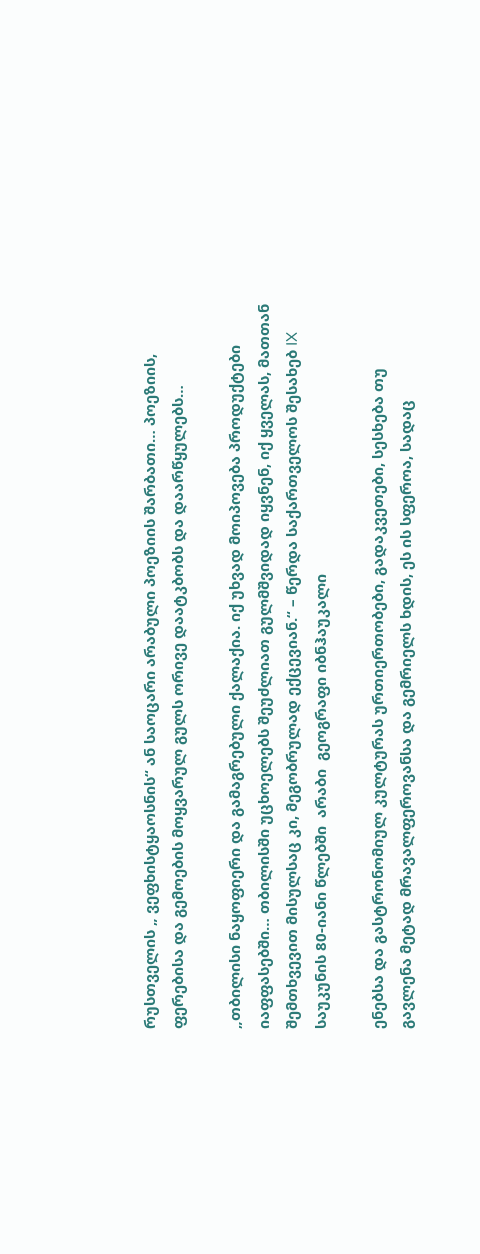რუსთველის „ ვეფხისტყაოსნის“ ან საოცარი არაბული პოეზიის შარბათი… პოეზიის, ფერებისა და გემოების მოყვარულ გულს ორივე დაატკბობს და დაარწყულებს…

„თბილისი ნაყოფიერი და გამაგრებული ქალაქია. იქ უხვად მოიპოვება პროდუქტები იაფფასებში… თბილისში უცხოელებს შეუძლიათ გულმშვიდად იყვნენ, იქ ყველას, მათთან შემთხვევით მისულსაც კი, მეგობრულად ექცევიან.“ – წერდა საქართველოს შესახებ IX საუკუნის 80-იანი წლებში  არაბი  გეოგრაფი იბნჰაუკალი

ენებსა და გასტრონომიულ კულტურას ურთიერთობები, გადაკვეთები, სესხება თუ გავლენა მეტად მრავალფეროვანსა და გემრიელს ხდის, ეს ის სფეროა, სადაც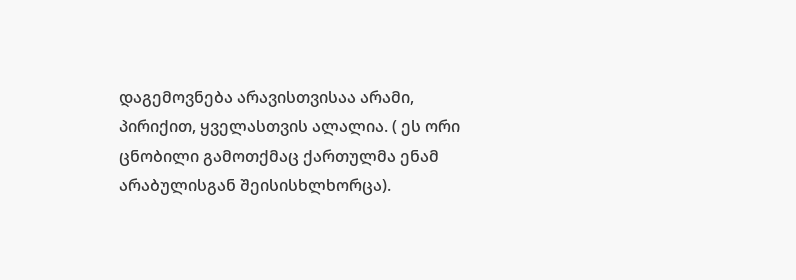დაგემოვნება არავისთვისაა არამი, პირიქით, ყველასთვის ალალია. ( ეს ორი ცნობილი გამოთქმაც ქართულმა ენამ არაბულისგან შეისისხლხორცა).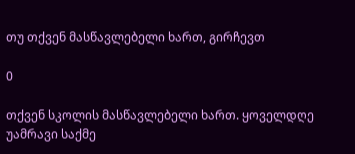თუ თქვენ მასწავლებელი ხართ, გირჩევთ

0

თქვენ სკოლის მასწავლებელი ხართ. ყოველდღე უამრავი საქმე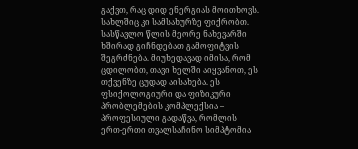გაქვთ, რაც დიდ ენერგიას მოითხოვს. სახლშიც კი სამსახურზე ფიქრობთ. სასწავლო წლის მეორე ნახევარში ხშირად გიჩნდებათ გამოფიტვის შეგრძნება. მიუხედავად იმისა, რომ ცდილობთ, თავი ხელში აიყვანოთ, ეს თქვენზე ცუდად აისახება. ეს ფსიქოლოგიური და ფიზიკური პრობლემების კომპლექსია – პროფესიული გადაწვა, რომლის ერთ-ერთი თვალსაჩინო სიმპტომია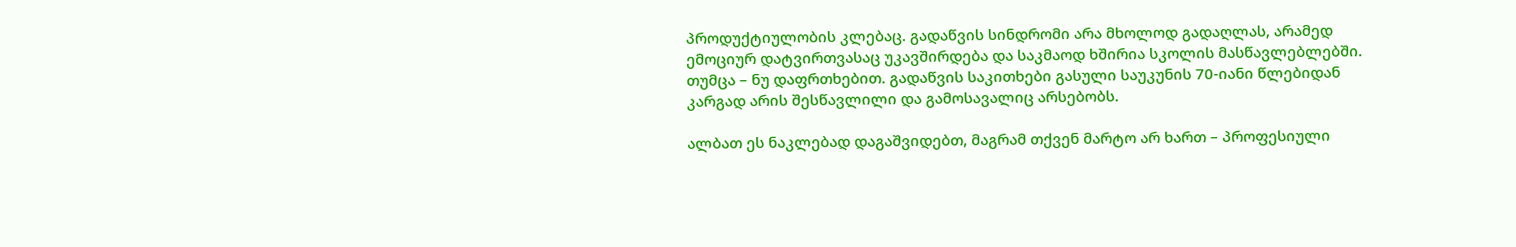პროდუქტიულობის კლებაც. გადაწვის სინდრომი არა მხოლოდ გადაღლას, არამედ ემოციურ დატვირთვასაც უკავშირდება და საკმაოდ ხშირია სკოლის მასწავლებლებში. თუმცა – ნუ დაფრთხებით. გადაწვის საკითხები გასული საუკუნის 70-იანი წლებიდან კარგად არის შესწავლილი და გამოსავალიც არსებობს.

ალბათ ეს ნაკლებად დაგაშვიდებთ, მაგრამ თქვენ მარტო არ ხართ – პროფესიული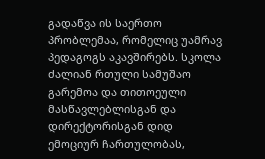გადაწვა ის საერთო პრობლემაა, რომელიც უამრავ პედაგოგს აკავშირებს. სკოლა ძალიან რთული სამუშაო გარემოა და თითოეული მასწავლებლისგან და დირექტორისგან დიდ ემოციურ ჩართულობას,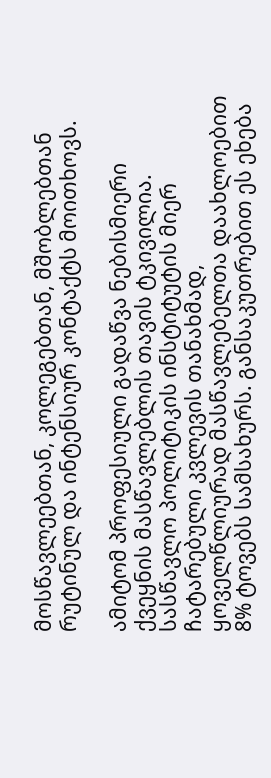მოსწავლეებთან, კოლეგებთან, მშობლებთან რუტინულ და ინტენსიურ კონტაქტს მოითხოვს.

ამიტომ პროფესიული გადაწვა ნებისმიერი ქვეყნის მასწავლებლის თავის ტკივილია. სასწავლო პოლიტიკის ინსტიტუტის მიერ ჩატარებული კვლევის თანახმად, ყოველწლიურად მასწავლებელთა დაახლოებით 8% ტოვებს სამსახურს. განსაკუთრებით ეს ეხება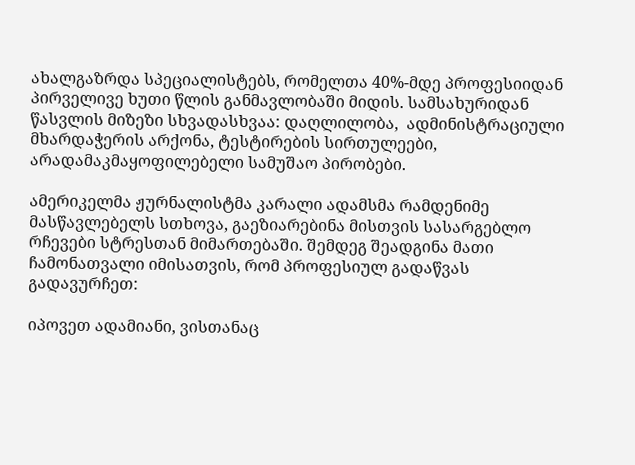ახალგაზრდა სპეციალისტებს, რომელთა 40%-მდე პროფესიიდან პირველივე ხუთი წლის განმავლობაში მიდის. სამსახურიდან წასვლის მიზეზი სხვადასხვაა: დაღლილობა,  ადმინისტრაციული მხარდაჭერის არქონა, ტესტირების სირთულეები, არადამაკმაყოფილებელი სამუშაო პირობები.

ამერიკელმა ჟურნალისტმა კარალი ადამსმა რამდენიმე მასწავლებელს სთხოვა, გაეზიარებინა მისთვის სასარგებლო რჩევები სტრესთან მიმართებაში. შემდეგ შეადგინა მათი ჩამონათვალი იმისათვის, რომ პროფესიულ გადაწვას გადავურჩეთ:

იპოვეთ ადამიანი, ვისთანაც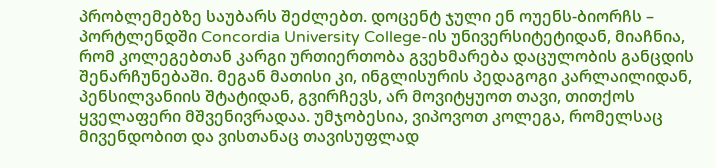პრობლემებზე საუბარს შეძლებთ. დოცენტ ჯული ენ ოუენს-ბიორჩს – პორტლენდში Concordia University College-ის უნივერსიტეტიდან, მიაჩნია, რომ კოლეგებთან კარგი ურთიერთობა გვეხმარება დაცულობის განცდის შენარჩუნებაში. მეგან მათისი კი, ინგლისურის პედაგოგი კარლაილიდან, პენსილვანიის შტატიდან, გვირჩევს, არ მოვიტყუოთ თავი, თითქოს ყველაფერი მშვენივრადაა. უმჯობესია, ვიპოვოთ კოლეგა, რომელსაც მივენდობით და ვისთანაც თავისუფლად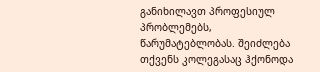განიხილავთ პროფესიულ პრობლემებს, წარუმატებლობას. შეიძლება თქვენს კოლეგასაც ჰქონოდა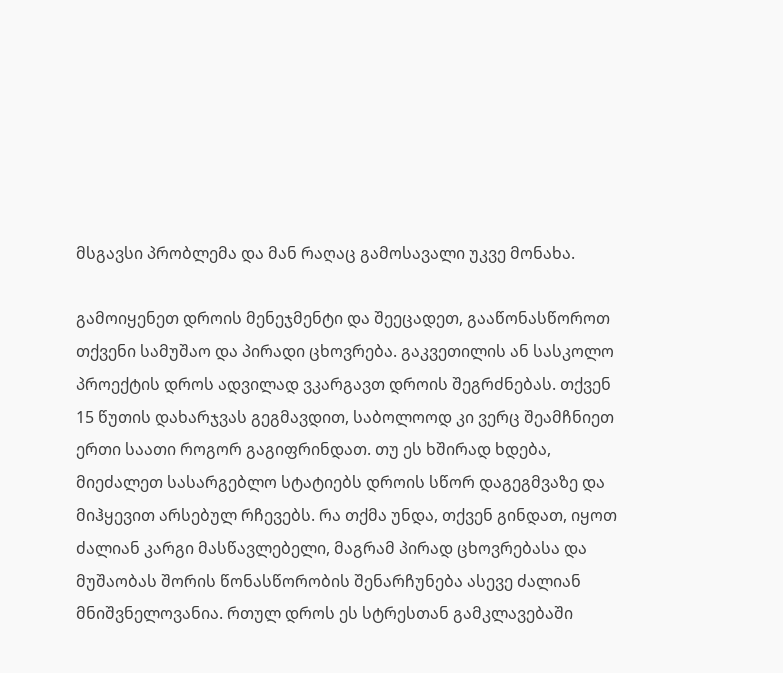მსგავსი პრობლემა და მან რაღაც გამოსავალი უკვე მონახა.

გამოიყენეთ დროის მენეჯმენტი და შეეცადეთ, გააწონასწოროთ თქვენი სამუშაო და პირადი ცხოვრება. გაკვეთილის ან სასკოლო პროექტის დროს ადვილად ვკარგავთ დროის შეგრძნებას. თქვენ 15 წუთის დახარჯვას გეგმავდით, საბოლოოდ კი ვერც შეამჩნიეთ ერთი საათი როგორ გაგიფრინდათ. თუ ეს ხშირად ხდება, მიეძალეთ სასარგებლო სტატიებს დროის სწორ დაგეგმვაზე და მიჰყევით არსებულ რჩევებს. რა თქმა უნდა, თქვენ გინდათ, იყოთ ძალიან კარგი მასწავლებელი, მაგრამ პირად ცხოვრებასა და მუშაობას შორის წონასწორობის შენარჩუნება ასევე ძალიან მნიშვნელოვანია. რთულ დროს ეს სტრესთან გამკლავებაში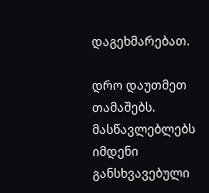დაგეხმარებათ.

დრო დაუთმეთ თამაშებს. მასწავლებლებს იმდენი განსხვავებული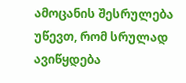ამოცანის შესრულება უწევთ, რომ სრულად ავიწყდება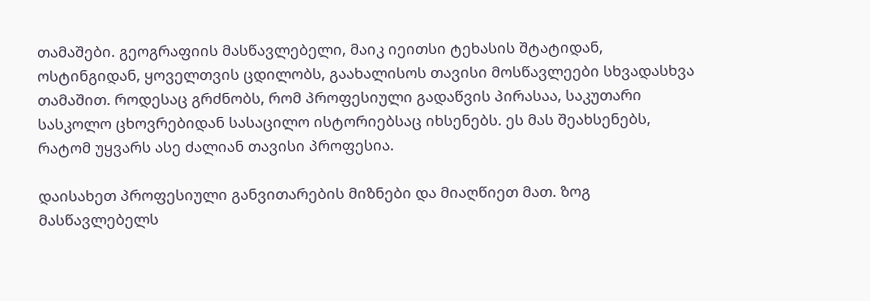თამაშები. გეოგრაფიის მასწავლებელი, მაიკ იეითსი ტეხასის შტატიდან, ოსტინგიდან, ყოველთვის ცდილობს, გაახალისოს თავისი მოსწავლეები სხვადასხვა თამაშით. როდესაც გრძნობს, რომ პროფესიული გადაწვის პირასაა, საკუთარი სასკოლო ცხოვრებიდან სასაცილო ისტორიებსაც იხსენებს. ეს მას შეახსენებს, რატომ უყვარს ასე ძალიან თავისი პროფესია.

დაისახეთ პროფესიული განვითარების მიზნები და მიაღწიეთ მათ. ზოგ მასწავლებელს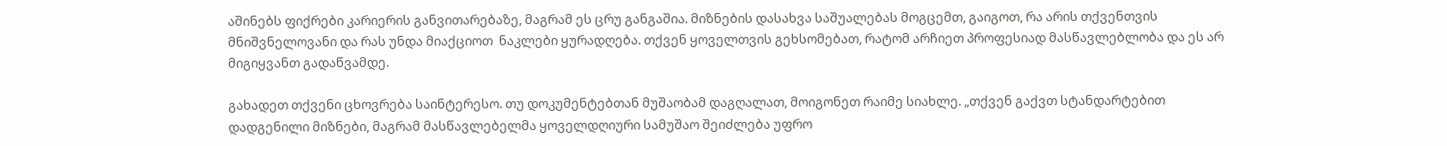აშინებს ფიქრები კარიერის განვითარებაზე, მაგრამ ეს ცრუ განგაშია. მიზნების დასახვა საშუალებას მოგცემთ, გაიგოთ, რა არის თქვენთვის მნიშვნელოვანი და რას უნდა მიაქციოთ  ნაკლები ყურადღება. თქვენ ყოველთვის გეხსომებათ, რატომ არჩიეთ პროფესიად მასწავლებლობა და ეს არ მიგიყვანთ გადაწვამდე.

გახადეთ თქვენი ცხოვრება საინტერესო. თუ დოკუმენტებთან მუშაობამ დაგღალათ, მოიგონეთ რაიმე სიახლე. „თქვენ გაქვთ სტანდარტებით დადგენილი მიზნები, მაგრამ მასწავლებელმა ყოველდღიური სამუშაო შეიძლება უფრო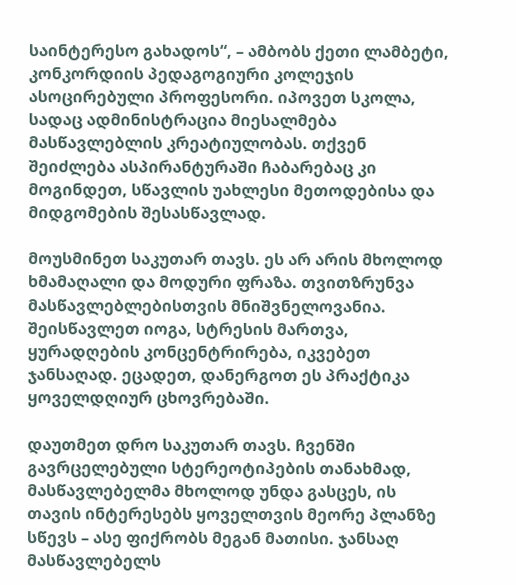საინტერესო გახადოს“, – ამბობს ქეთი ლამბეტი, კონკორდიის პედაგოგიური კოლეჯის ასოცირებული პროფესორი. იპოვეთ სკოლა, სადაც ადმინისტრაცია მიესალმება მასწავლებლის კრეატიულობას. თქვენ შეიძლება ასპირანტურაში ჩაბარებაც კი მოგინდეთ, სწავლის უახლესი მეთოდებისა და მიდგომების შესასწავლად.

მოუსმინეთ საკუთარ თავს. ეს არ არის მხოლოდ ხმამაღალი და მოდური ფრაზა. თვითზრუნვა მასწავლებლებისთვის მნიშვნელოვანია. შეისწავლეთ იოგა, სტრესის მართვა, ყურადღების კონცენტრირება, იკვებეთ ჯანსაღად. ეცადეთ, დანერგოთ ეს პრაქტიკა ყოველდღიურ ცხოვრებაში.

დაუთმეთ დრო საკუთარ თავს. ჩვენში გავრცელებული სტერეოტიპების თანახმად, მასწავლებელმა მხოლოდ უნდა გასცეს, ის თავის ინტერესებს ყოველთვის მეორე პლანზე სწევს – ასე ფიქრობს მეგან მათისი. ჯანსაღ მასწავლებელს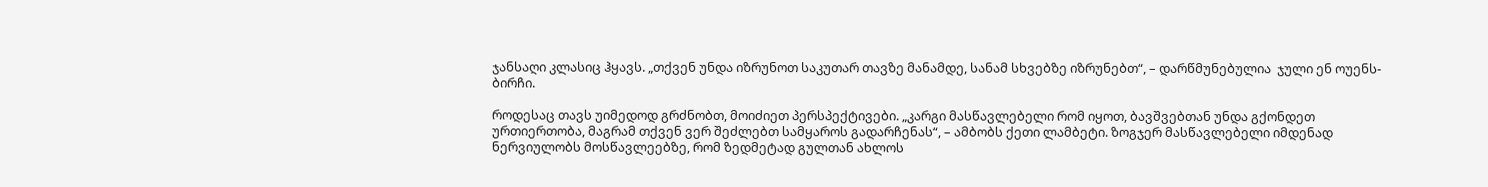ჯანსაღი კლასიც ჰყავს. „თქვენ უნდა იზრუნოთ საკუთარ თავზე მანამდე, სანამ სხვებზე იზრუნებთ“, – დარწმუნებულია  ჯული ენ ოუენს-ბირჩი.

როდესაც თავს უიმედოდ გრძნობთ, მოიძიეთ პერსპექტივები. „კარგი მასწავლებელი რომ იყოთ, ბავშვებთან უნდა გქონდეთ ურთიერთობა, მაგრამ თქვენ ვერ შეძლებთ სამყაროს გადარჩენას“, – ამბობს ქეთი ლამბეტი. ზოგჯერ მასწავლებელი იმდენად ნერვიულობს მოსწავლეებზე, რომ ზედმეტად გულთან ახლოს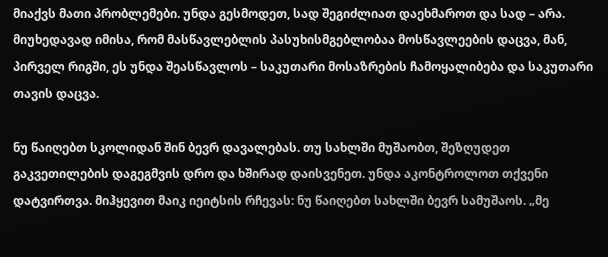მიაქვს მათი პრობლემები. უნდა გესმოდეთ, სად შეგიძლიათ დაეხმაროთ და სად – არა. მიუხედავად იმისა, რომ მასწავლებლის პასუხისმგებლობაა მოსწავლეების დაცვა, მან, პირველ რიგში, ეს უნდა შეასწავლოს – საკუთარი მოსაზრების ჩამოყალიბება და საკუთარი თავის დაცვა.

ნუ წაიღებთ სკოლიდან შინ ბევრ დავალებას. თუ სახლში მუშაობთ, შეზღუდეთ გაკვეთილების დაგეგმვის დრო და ხშირად დაისვენეთ. უნდა აკონტროლოთ თქვენი დატვირთვა. მიჰყევით მაიკ იეიტსის რჩევას: ნუ წაიღებთ სახლში ბევრ სამუშაოს. „მე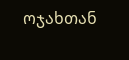ოჯახთან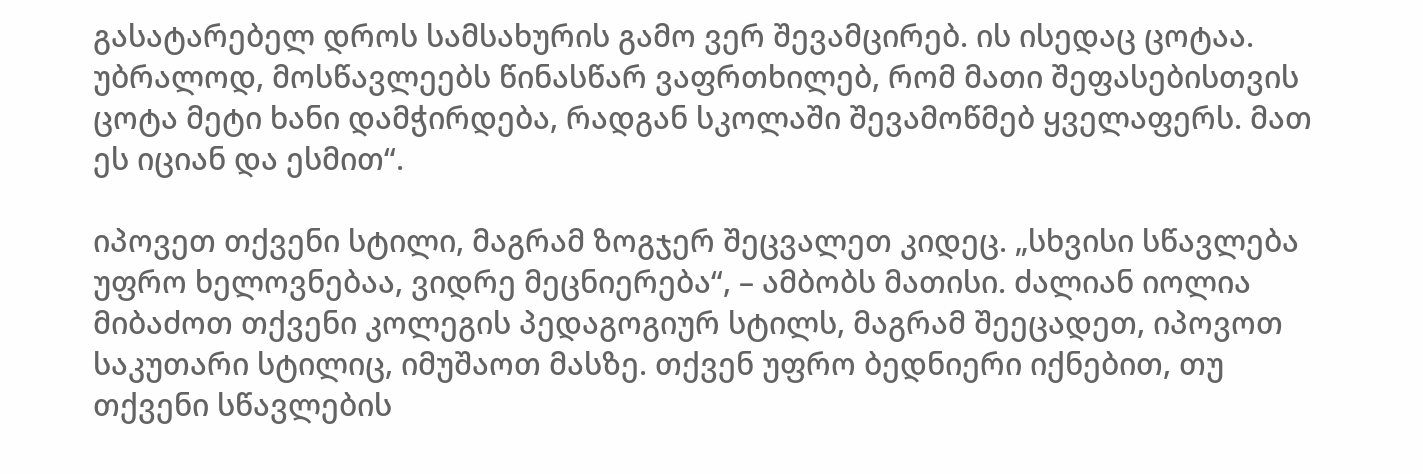გასატარებელ დროს სამსახურის გამო ვერ შევამცირებ. ის ისედაც ცოტაა. უბრალოდ, მოსწავლეებს წინასწარ ვაფრთხილებ, რომ მათი შეფასებისთვის ცოტა მეტი ხანი დამჭირდება, რადგან სკოლაში შევამოწმებ ყველაფერს. მათ ეს იციან და ესმით“.

იპოვეთ თქვენი სტილი, მაგრამ ზოგჯერ შეცვალეთ კიდეც. „სხვისი სწავლება უფრო ხელოვნებაა, ვიდრე მეცნიერება“, – ამბობს მათისი. ძალიან იოლია მიბაძოთ თქვენი კოლეგის პედაგოგიურ სტილს, მაგრამ შეეცადეთ, იპოვოთ საკუთარი სტილიც, იმუშაოთ მასზე. თქვენ უფრო ბედნიერი იქნებით, თუ თქვენი სწავლების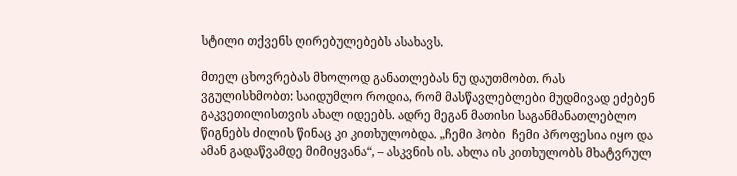სტილი თქვენს ღირებულებებს ასახავს.

მთელ ცხოვრებას მხოლოდ განათლებას ნუ დაუთმობთ. რას ვგულისხმობთ: საიდუმლო როდია, რომ მასწავლებლები მუდმივად ეძებენ გაკვეთილისთვის ახალ იდეებს. ადრე მეგან მათისი საგანმანათლებლო წიგნებს ძილის წინაც კი კითხულობდა. „ჩემი ჰობი  ჩემი პროფესია იყო და ამან გადაწვამდე მიმიყვანა“, – ასკვნის ის. ახლა ის კითხულობს მხატვრულ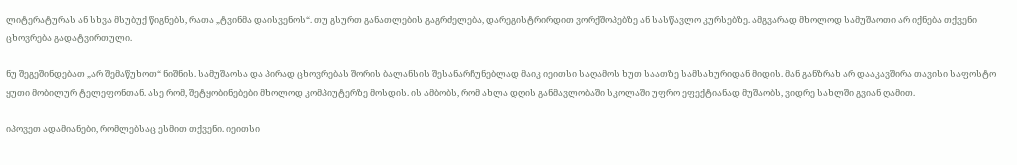ლიტერატურას ან სხვა მსუბუქ წიგნებს, რათა „ტვინმა დაისვენოს“. თუ გსურთ განათლების გაგრძელება, დარეგისტრირდით ვორქშოპებზე ან სასწავლო კურსებზე. ამგვარად მხოლოდ სამუშაოთი არ იქნება თქვენი ცხოვრება გადატვირთული.

ნუ შეგეშინდებათ „არ შემაწუხოთ“ ნიშნის. სამუშაოსა და პირად ცხოვრებას შორის ბალანსის შესანარჩუნებლად მაიკ იეითსი საღამოს ხუთ საათზე სამსახურიდან მიდის. მან განზრახ არ დააკავშირა თავისი საფოსტო ყუთი მობილურ ტელეფონთან. ასე რომ, შეტყობინებები მხოლოდ კომპიუტერზე მოსდის. ის ამბობს, რომ ახლა დღის განმავლობაში სკოლაში უფრო ეფექტიანად მუშაობს, ვიდრე სახლში გვიან ღამით.

იპოვეთ ადამიანები, რომლებსაც ესმით თქვენი. იეითსი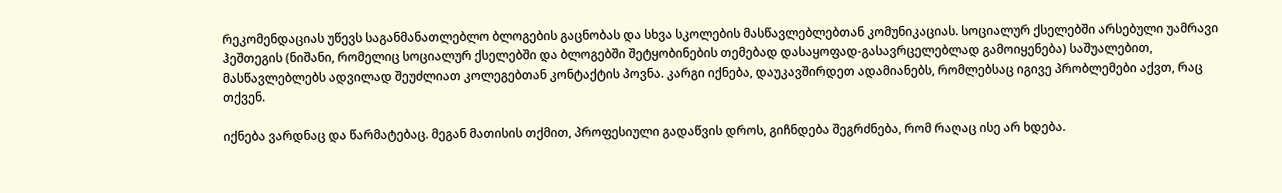რეკომენდაციას უწევს საგანმანათლებლო ბლოგების გაცნობას და სხვა სკოლების მასწავლებლებთან კომუნიკაციას. სოციალურ ქსელებში არსებული უამრავი ჰეშთეგის (ნიშანი, რომელიც სოციალურ ქსელებში და ბლოგებში შეტყობინების თემებად დასაყოფად-გასავრცელებლად გამოიყენება) საშუალებით, მასწავლებლებს ადვილად შეუძლიათ კოლეგებთან კონტაქტის პოვნა. კარგი იქნება, დაუკავშირდეთ ადამიანებს, რომლებსაც იგივე პრობლემები აქვთ, რაც თქვენ.

იქნება ვარდნაც და წარმატებაც. მეგან მათისის თქმით, პროფესიული გადაწვის დროს, გიჩნდება შეგრძნება, რომ რაღაც ისე არ ხდება.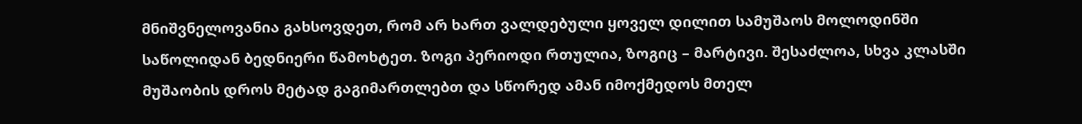მნიშვნელოვანია გახსოვდეთ, რომ არ ხართ ვალდებული ყოველ დილით სამუშაოს მოლოდინში საწოლიდან ბედნიერი წამოხტეთ. ზოგი პერიოდი რთულია, ზოგიც – მარტივი. შესაძლოა, სხვა კლასში მუშაობის დროს მეტად გაგიმართლებთ და სწორედ ამან იმოქმედოს მთელ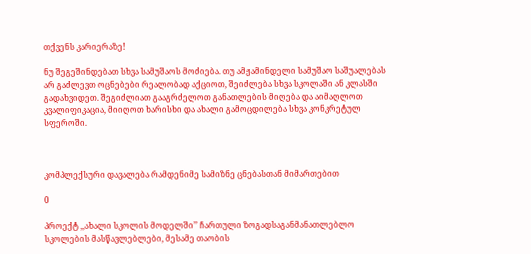თქვენს კარიერაზე!

ნუ შეგეშინდებათ სხვა სამუშაოს მოძიება. თუ ამჟამინდელი სამუშაო საშუალებას არ გაძლევთ ოცნებები რეალობად აქციოთ, შეიძლება სხვა სკოლაში ან კლასში გადახვიდეთ. შეგიძლიათ გააგრძელოთ განათლების მიღება და აიმაღლოთ კვალიფიკაცია, მიიღოთ ხარისხი და ახალი გამოცდილება სხვა კონკრეტულ სფეროში.



კომპლექსური დავალება რამდენიმე სამიზნე ცნებასთან მიმართებით

0

პროექტ ,,ახალი სკოლის მოდელში’’ ჩართული ზოგადსაგანმანათლებლო სკოლების მასწავლებლები, მესამე თაობის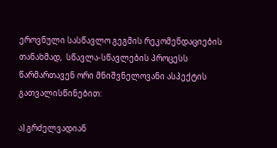ეროვნული სასწავლო გეგმის რეკომენდაციების თანახმად,  სწავლა-სწავლების პროცესს წარმართავენ ორი მნიშვნელოვანი ასპექტის გათვალისწინებით:

ა) გრძელვადიან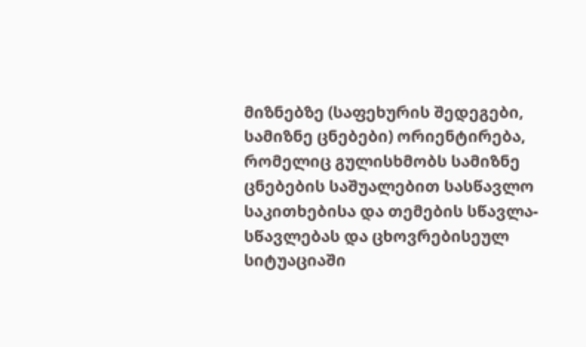მიზნებზე (საფეხურის შედეგები, სამიზნე ცნებები) ორიენტირება, რომელიც გულისხმობს სამიზნე ცნებების საშუალებით სასწავლო საკითხებისა და თემების სწავლა-სწავლებას და ცხოვრებისეულ სიტუაციაში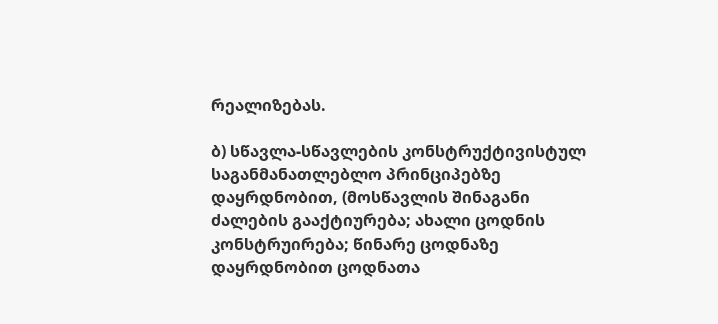რეალიზებას.

ბ) სწავლა-სწავლების კონსტრუქტივისტულ საგანმანათლებლო პრინციპებზე დაყრდნობით, (მოსწავლის შინაგანი ძალების გააქტიურება; ახალი ცოდნის კონსტრუირება; წინარე ცოდნაზე დაყრდნობით ცოდნათა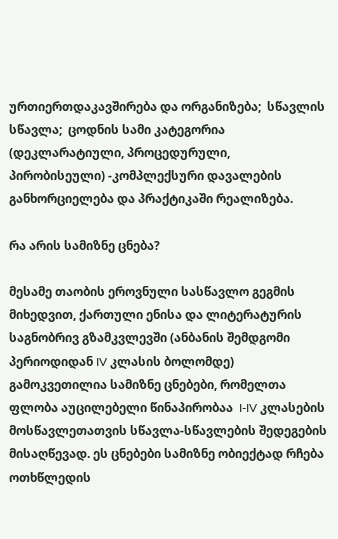ურთიერთდაკავშირება და ორგანიზება;  სწავლის სწავლა;  ცოდნის სამი კატეგორია (დეკლარატიული, პროცედურული, პირობისეული) -კომპლექსური დავალების განხორციელება და პრაქტიკაში რეალიზება.

რა არის სამიზნე ცნება?

მესამე თაობის ეროვნული სასწავლო გეგმის მიხედვით, ქართული ენისა და ლიტერატურის საგნობრივ გზამკვლევში (ანბანის შემდგომი პერიოდიდან IV კლასის ბოლომდე) გამოკვეთილია სამიზნე ცნებები, რომელთა ფლობა აუცილებელი წინაპირობაა  I-IV კლასების მოსწავლეთათვის სწავლა-სწავლების შედეგების მისაღწევად. ეს ცნებები სამიზნე ობიექტად რჩება ოთხწლედის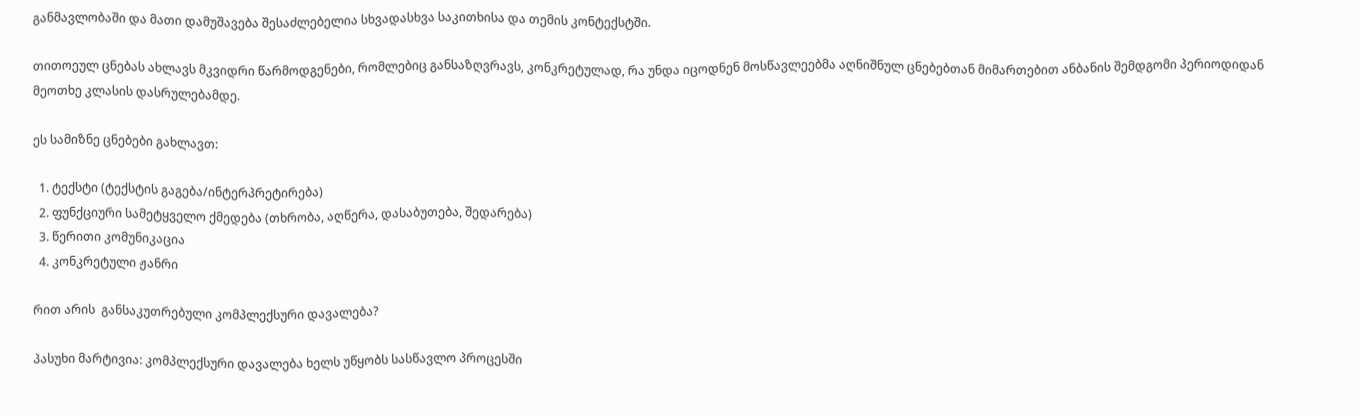განმავლობაში და მათი დამუშავება შესაძლებელია სხვადასხვა საკითხისა და თემის კონტექსტში.

თითოეულ ცნებას ახლავს მკვიდრი წარმოდგენები, რომლებიც განსაზღვრავს, კონკრეტულად, რა უნდა იცოდნენ მოსწავლეებმა აღნიშნულ ცნებებთან მიმართებით ანბანის შემდგომი პერიოდიდან მეოთხე კლასის დასრულებამდე.

ეს სამიზნე ცნებები გახლავთ:

  1. ტექსტი (ტექსტის გაგება/ინტერპრეტირება)
  2. ფუნქციური სამეტყველო ქმედება (თხრობა, აღწერა, დასაბუთება, შედარება)
  3. წერითი კომუნიკაცია
  4. კონკრეტული ჟანრი

რით არის  განსაკუთრებული კომპლექსური დავალება?

პასუხი მარტივია: კომპლექსური დავალება ხელს უწყობს სასწავლო პროცესში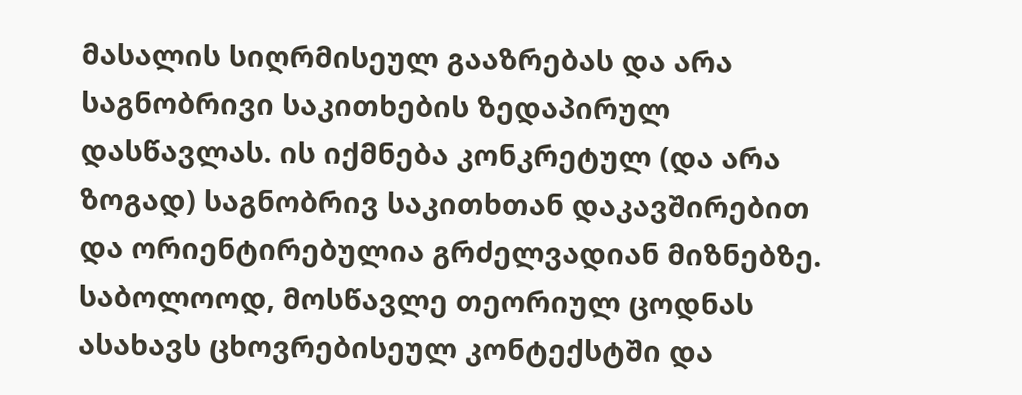მასალის სიღრმისეულ გააზრებას და არა საგნობრივი საკითხების ზედაპირულ დასწავლას. ის იქმნება კონკრეტულ (და არა ზოგად) საგნობრივ საკითხთან დაკავშირებით და ორიენტირებულია გრძელვადიან მიზნებზე. საბოლოოდ, მოსწავლე თეორიულ ცოდნას ასახავს ცხოვრებისეულ კონტექსტში და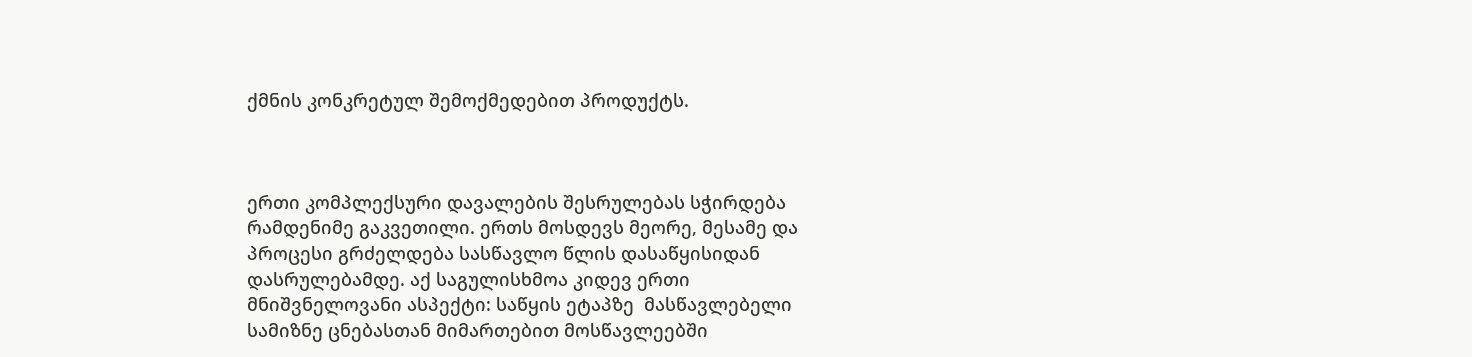ქმნის კონკრეტულ შემოქმედებით პროდუქტს.



ერთი კომპლექსური დავალების შესრულებას სჭირდება რამდენიმე გაკვეთილი. ერთს მოსდევს მეორე, მესამე და პროცესი გრძელდება სასწავლო წლის დასაწყისიდან დასრულებამდე. აქ საგულისხმოა კიდევ ერთი მნიშვნელოვანი ასპექტი: საწყის ეტაპზე  მასწავლებელი სამიზნე ცნებასთან მიმართებით მოსწავლეებში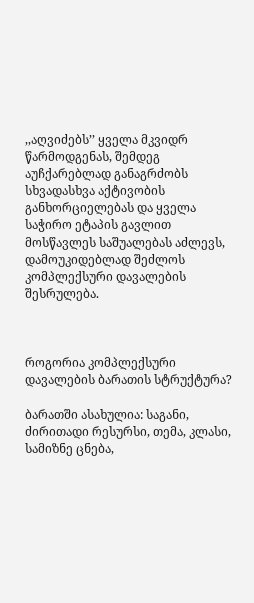,,აღვიძებს’’ ყველა მკვიდრ წარმოდგენას, შემდეგ აუჩქარებლად განაგრძობს სხვადასხვა აქტივობის განხორციელებას და ყველა საჭირო ეტაპის გავლით მოსწავლეს საშუალებას აძლევს, დამოუკიდებლად შეძლოს კომპლექსური დავალების შესრულება.



როგორია კომპლექსური დავალების ბარათის სტრუქტურა?

ბარათში ასახულია: საგანი, ძირითადი რესურსი, თემა, კლასი, სამიზნე ცნება,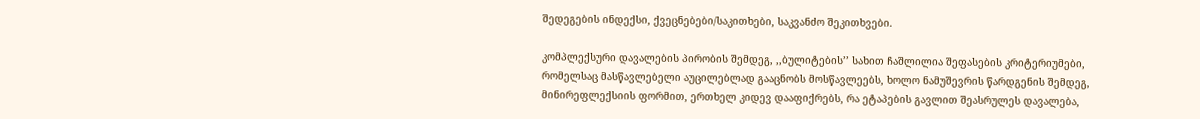შედეგების ინდექსი, ქვეცნებები/საკითხები, საკვანძო შეკითხვები.

კომპლექსური დავალების პირობის შემდეგ, ,,ბულიტების’’ სახით ჩაშლილია შეფასების კრიტერიუმები, რომელსაც მასწავლებელი აუცილებლად გააცნობს მოსწავლეებს, ხოლო ნამუშევრის წარდგენის შემდეგ, მინირეფლექსიის ფორმით, ერთხელ კიდევ დააფიქრებს, რა ეტაპების გავლით შეასრულეს დავალება,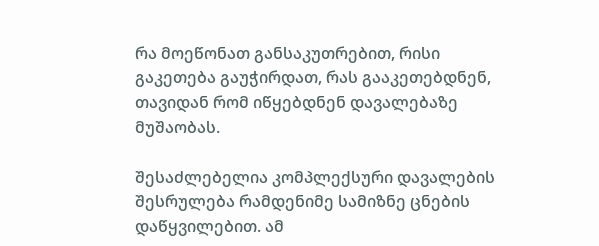რა მოეწონათ განსაკუთრებით, რისი გაკეთება გაუჭირდათ, რას გააკეთებდნენ, თავიდან რომ იწყებდნენ დავალებაზე მუშაობას.

შესაძლებელია კომპლექსური დავალების შესრულება რამდენიმე სამიზნე ცნების დაწყვილებით. ამ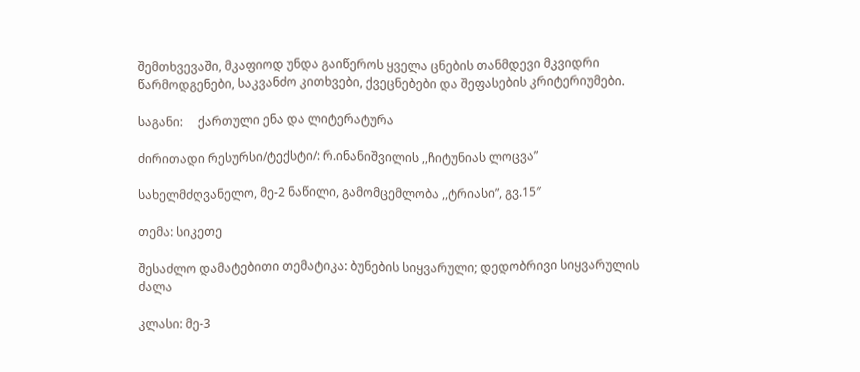შემთხვევაში, მკაფიოდ უნდა გაიწეროს ყველა ცნების თანმდევი მკვიდრი წარმოდგენები, საკვანძო კითხვები, ქვეცნებები და შეფასების კრიტერიუმები.

საგანი:     ქართული ენა და ლიტერატურა

ძირითადი რესურსი/ტექსტი/: რ.ინანიშვილის ,,ჩიტუნიას ლოცვა”

სახელმძღვანელო, მე-2 ნაწილი, გამომცემლობა ,,ტრიასი”, გვ.15″

თემა: სიკეთე

შესაძლო დამატებითი თემატიკა: ბუნების სიყვარული; დედობრივი სიყვარულის ძალა

კლასი: მე-3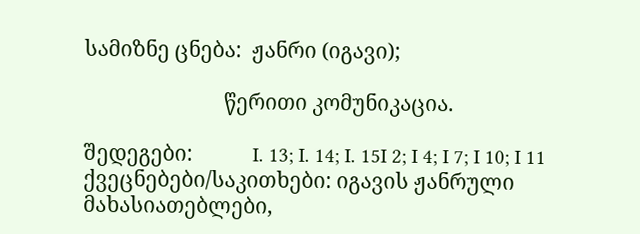სამიზნე ცნება:  ჟანრი (იგავი);

                            წერითი კომუნიკაცია.

შედეგები:            I. 13; I. 14; I. 15I 2; I 4; I 7; I 10; I 11
ქვეცნებები/საკითხები: იგავის ჟანრული მახასიათებლები,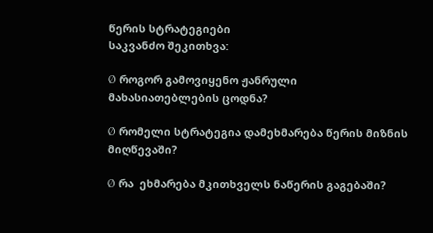წერის სტრატეგიები
საკვანძო შეკითხვა:

Ø  როგორ გამოვიყენო ჟანრული მახასიათებლების ცოდნა?

Ø  რომელი სტრატეგია დამეხმარება წერის მიზნის მიღწევაში?

Ø  რა  ეხმარება მკითხველს ნაწერის გაგებაში?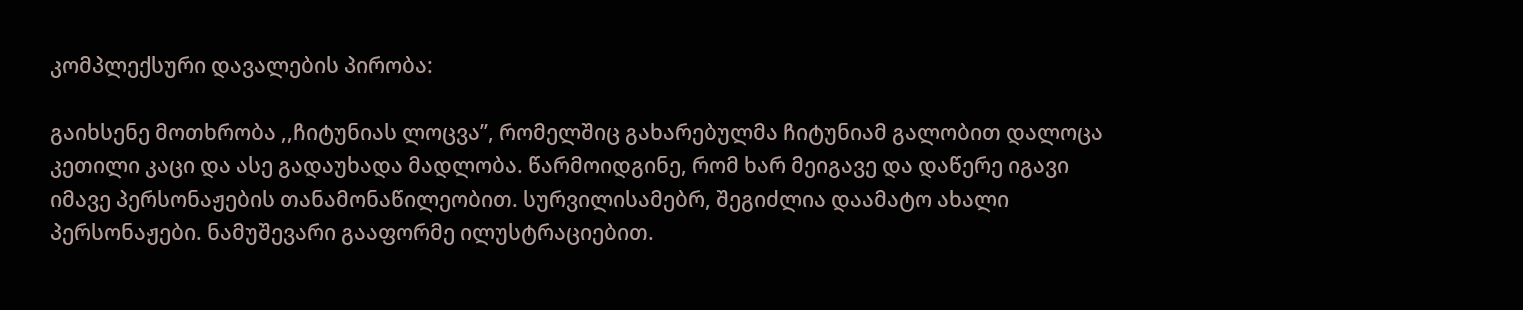კომპლექსური დავალების პირობა:

გაიხსენე მოთხრობა ,,ჩიტუნიას ლოცვა’’, რომელშიც გახარებულმა ჩიტუნიამ გალობით დალოცა კეთილი კაცი და ასე გადაუხადა მადლობა. წარმოიდგინე, რომ ხარ მეიგავე და დაწერე იგავი იმავე პერსონაჟების თანამონაწილეობით. სურვილისამებრ, შეგიძლია დაამატო ახალი პერსონაჟები. ნამუშევარი გააფორმე ილუსტრაციებით.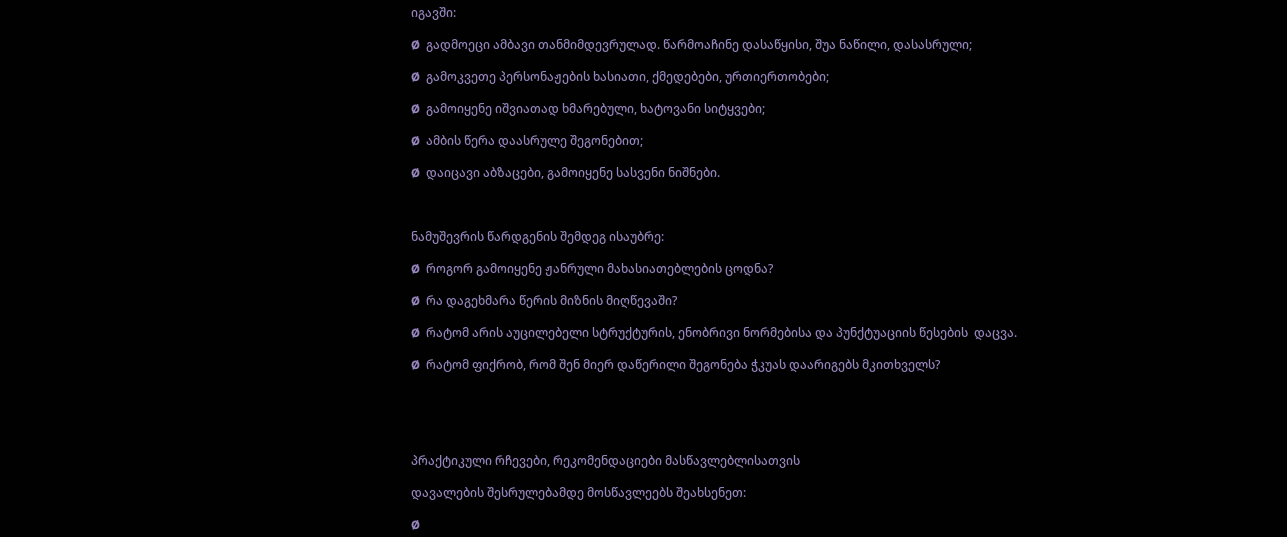იგავში:

Ø  გადმოეცი ამბავი თანმიმდევრულად. წარმოაჩინე დასაწყისი, შუა ნაწილი, დასასრული;

Ø  გამოკვეთე პერსონაჟების ხასიათი, ქმედებები, ურთიერთობები;

Ø  გამოიყენე იშვიათად ხმარებული, ხატოვანი სიტყვები;

Ø  ამბის წერა დაასრულე შეგონებით;

Ø  დაიცავი აბზაცები, გამოიყენე სასვენი ნიშნები.



ნამუშევრის წარდგენის შემდეგ ისაუბრე:

Ø  როგორ გამოიყენე ჟანრული მახასიათებლების ცოდნა?

Ø  რა დაგეხმარა წერის მიზნის მიღწევაში?

Ø  რატომ არის აუცილებელი სტრუქტურის, ენობრივი ნორმებისა და პუნქტუაციის წესების  დაცვა.

Ø  რატომ ფიქრობ, რომ შენ მიერ დაწერილი შეგონება ჭკუას დაარიგებს მკითხველს?





პრაქტიკული რჩევები, რეკომენდაციები მასწავლებლისათვის

დავალების შესრულებამდე მოსწავლეებს შეახსენეთ:

Ø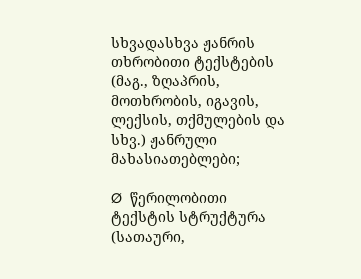სხვადასხვა ჟანრის თხრობითი ტექსტების (მაგ., ზღაპრის, მოთხრობის, იგავის, ლექსის, თქმულების და სხვ.) ჟანრული მახასიათებლები;

Ø  წერილობითი ტექსტის სტრუქტურა (სათაური,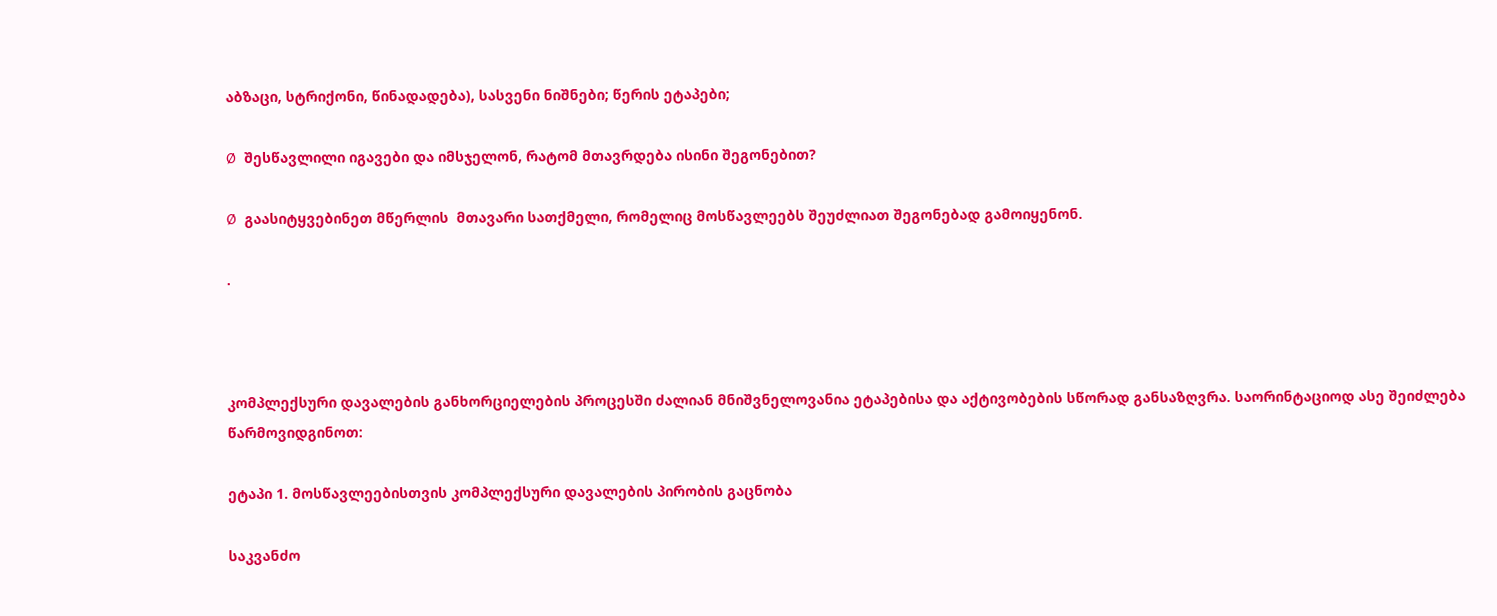აბზაცი, სტრიქონი, წინადადება), სასვენი ნიშნები; წერის ეტაპები;

Ø  შესწავლილი იგავები და იმსჯელონ, რატომ მთავრდება ისინი შეგონებით?

Ø  გაასიტყვებინეთ მწერლის  მთავარი სათქმელი, რომელიც მოსწავლეებს შეუძლიათ შეგონებად გამოიყენონ.

.



კომპლექსური დავალების განხორციელების პროცესში ძალიან მნიშვნელოვანია ეტაპებისა და აქტივობების სწორად განსაზღვრა. საორინტაციოდ ასე შეიძლება წარმოვიდგინოთ:

ეტაპი 1. მოსწავლეებისთვის კომპლექსური დავალების პირობის გაცნობა

საკვანძო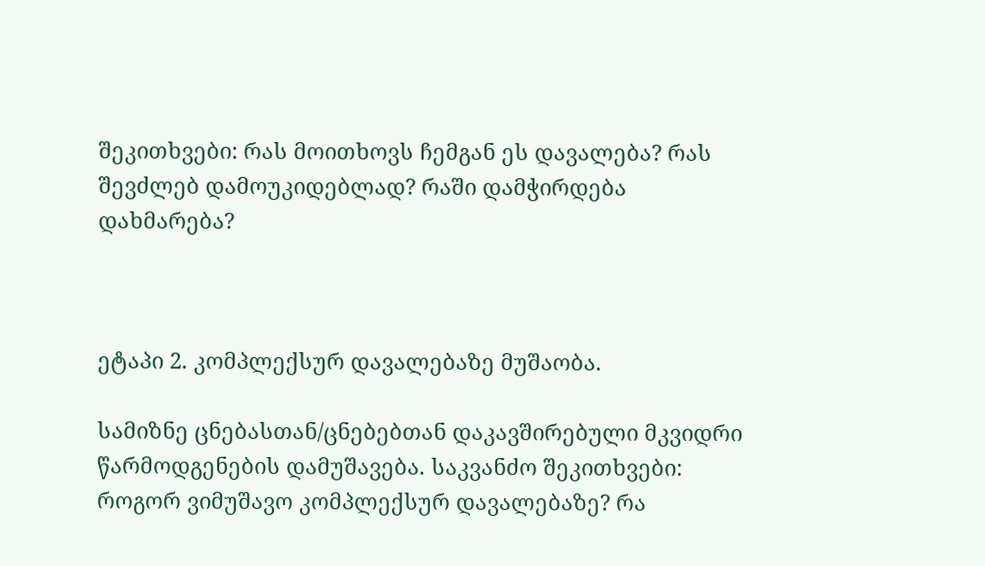შეკითხვები: რას მოითხოვს ჩემგან ეს დავალება? რას შევძლებ დამოუკიდებლად? რაში დამჭირდება დახმარება?



ეტაპი 2. კომპლექსურ დავალებაზე მუშაობა.

სამიზნე ცნებასთან/ცნებებთან დაკავშირებული მკვიდრი წარმოდგენების დამუშავება. საკვანძო შეკითხვები: როგორ ვიმუშავო კომპლექსურ დავალებაზე? რა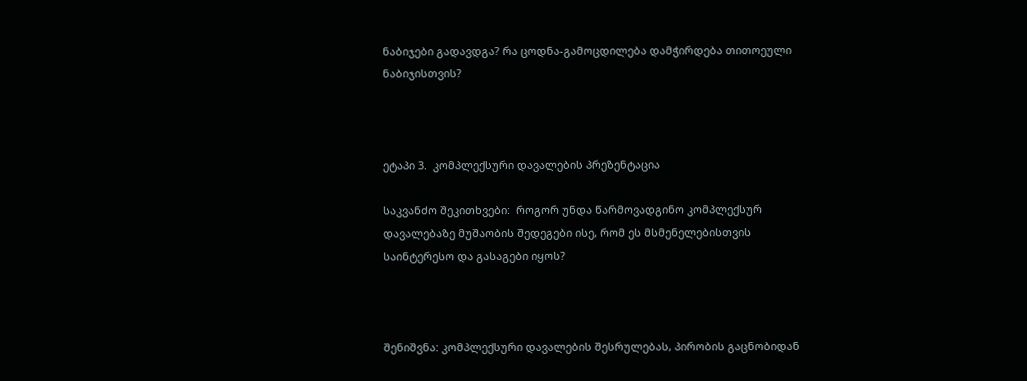ნაბიჯები გადავდგა? რა ცოდნა-გამოცდილება დამჭირდება თითოეული ნაბიჯისთვის?



ეტაპი 3.  კომპლექსური დავალების პრეზენტაცია

საკვანძო შეკითხვები:  როგორ უნდა წარმოვადგინო კომპლექსურ დავალებაზე მუშაობის შედეგები ისე, რომ ეს მსმენელებისთვის საინტერესო და გასაგები იყოს?



შენიშვნა: კომპლექსური დავალების შესრულებას, პირობის გაცნობიდან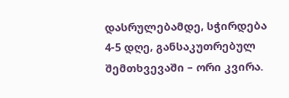დასრულებამდე, სჭირდება  4-5 დღე, განსაკუთრებულ შემთხვევაში – ორი კვირა.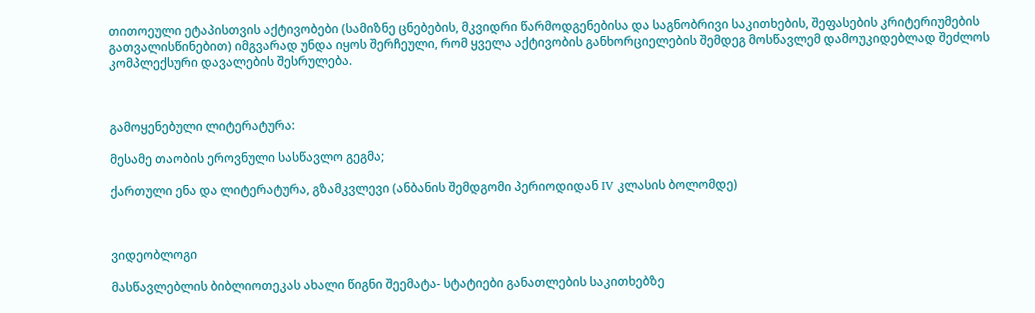თითოეული ეტაპისთვის აქტივობები (სამიზნე ცნებების, მკვიდრი წარმოდგენებისა და საგნობრივი საკითხების, შეფასების კრიტერიუმების გათვალისწინებით) იმგვარად უნდა იყოს შერჩეული, რომ ყველა აქტივობის განხორციელების შემდეგ მოსწავლემ დამოუკიდებლად შეძლოს კომპლექსური დავალების შესრულება.



გამოყენებული ლიტერატურა:

მესამე თაობის ეროვნული სასწავლო გეგმა;

ქართული ენა და ლიტერატურა, გზამკვლევი (ანბანის შემდგომი პერიოდიდან IV კლასის ბოლომდე)



ვიდეობლოგი

მასწავლებლის ბიბლიოთეკას ახალი წიგნი შეემატა- სტატიები განათლების საკითხებზე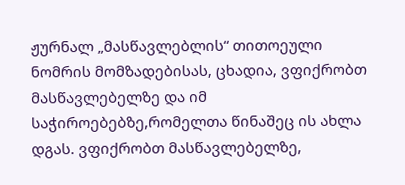ჟურნალ „მასწავლებლის“ თითოეული ნომრის მომზადებისას, ცხადია, ვფიქრობთ მასწავლებელზე და იმ საჭიროებებზე,რომელთა წინაშეც ის ახლა დგას. ვფიქრობთ მასწავლებელზე,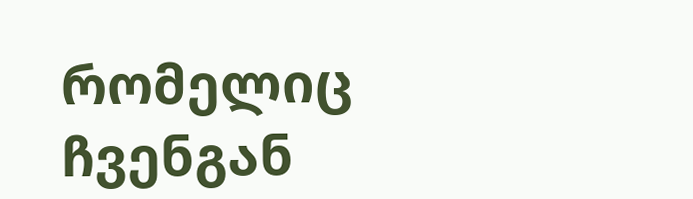რომელიც ჩვენგან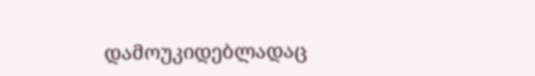დამოუკიდებლადაც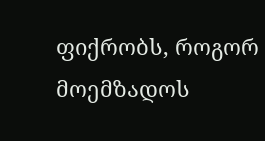ფიქრობს, როგორ მოემზადოს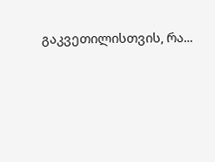გაკვეთილისთვის, რა...